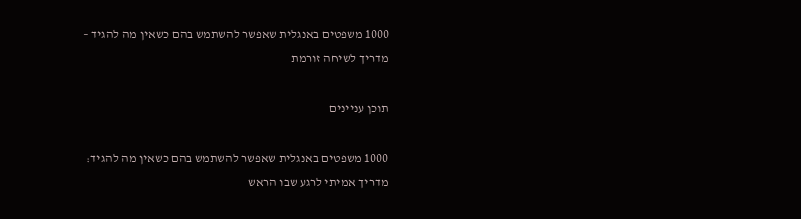1000 משפטים באנגלית שאפשר להשתמש בהם כשאין מה להגיד – מדריך לשיחה זורמת

תוכן עניינים

1000 משפטים באנגלית שאפשר להשתמש בהם כשאין מה להגיד: מדריך אמיתי לרגע שבו הראש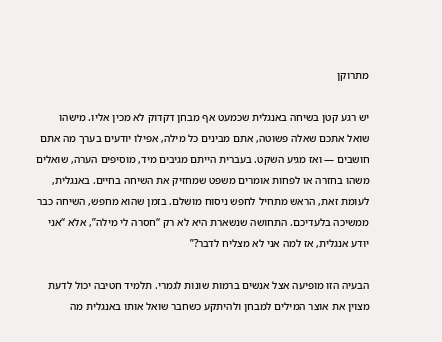מתרוקן

יש רגע קטן בשיחה באנגלית שכמעט אף מבחן דקדוק לא מכין אליו. מישהו שואל אתכם שאלה פשוטה, אתם מבינים כל מילה, אפילו יודעים בערך מה אתם חושבים — ואז מגיע השקט. בעברית הייתם מגיבים מיד, מוסיפים הערה, שואלים משהו בחזרה או לפחות אומרים משפט שמחזיק את השיחה בחיים. באנגלית, לעומת זאת, הראש מתחיל לחפש ניסוח מושלם. בזמן שהוא מחפש, השיחה כבר ממשיכה בלעדיכם. התחושה שנשארת היא לא רק “חסרה לי מילה”, אלא “אני יודע אנגלית, אז למה אני לא מצליח לדבר?”

הבעיה הזו מופיעה אצל אנשים ברמות שונות לגמרי. תלמיד חטיבה יכול לדעת מצוין את אוצר המילים למבחן ולהיתקע כשחבר שואל אותו באנגלית מה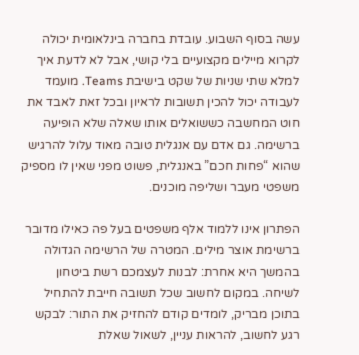עשה בסוף השבוע. עובדת בחברה בינלאומית יכולה לקרוא מיילים מקצועיים בלי קושי, אבל לא לדעת איך למלא שתי שניות של שקט בישיבת Teams. מועמד לעבודה יכול להכין תשובות לראיון ובכל זאת לאבד את חוט המחשבה כששואלים אותו שאלה שלא הופיעה ברשימה. גם אדם עם אנגלית טובה מאוד עלול להרגיש שהוא “פחות חכם” באנגלית, פשוט מפני שאין לו מספיק משפטי מעבר ושליפה מוכנים.

הפתרון אינו ללמוד אלף משפטים בעל פה כאילו מדובר ברשימת אוצר מילים. המטרה של הרשימה הגדולה בהמשך היא אחרת: לבנות לעצמכם רשת ביטחון לשיחה. במקום לחשוב שכל תשובה חייבת להתחיל בתוכן מבריק, לומדים קודם להחזיק את התור: לבקש רגע לחשוב, להראות עניין, לשאול שאלת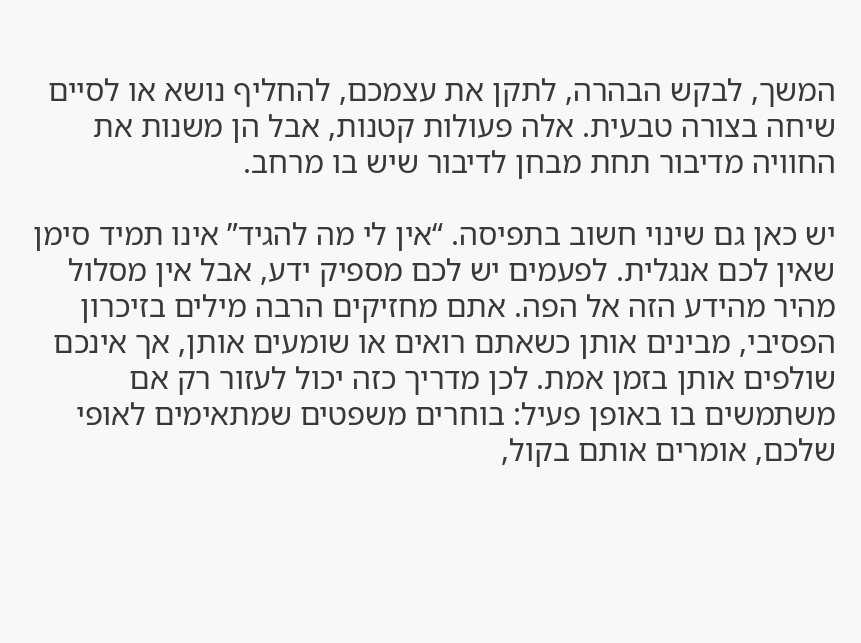המשך, לבקש הבהרה, לתקן את עצמכם, להחליף נושא או לסיים שיחה בצורה טבעית. אלה פעולות קטנות, אבל הן משנות את החוויה מדיבור תחת מבחן לדיבור שיש בו מרחב.

יש כאן גם שינוי חשוב בתפיסה. “אין לי מה להגיד” אינו תמיד סימן שאין לכם אנגלית. לפעמים יש לכם מספיק ידע, אבל אין מסלול מהיר מהידע הזה אל הפה. אתם מחזיקים הרבה מילים בזיכרון הפסיבי, מבינים אותן כשאתם רואים או שומעים אותן, אך אינכם שולפים אותן בזמן אמת. לכן מדריך כזה יכול לעזור רק אם משתמשים בו באופן פעיל: בוחרים משפטים שמתאימים לאופי שלכם, אומרים אותם בקול,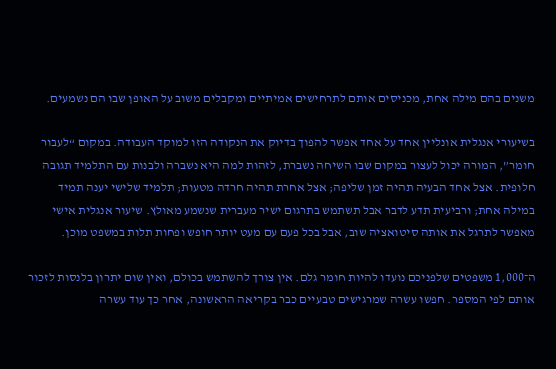משנים בהם מילה אחת, מכניסים אותם לתרחישים אמיתיים ומקבלים משוב על האופן שבו הם נשמעים.

בשיעורי אנגלית אונליין אחד על אחד אפשר להפוך בדיוק את הנקודה הזו למוקד העבודה. במקום “לעבור חומר”, המורה יכול לעצור במקום שבו השיחה נשברת, לזהות למה היא נשברה ולבנות עם התלמיד תגובה חלופית. אצל אחד הבעיה תהיה זמן שליפה; אצל אחרת תהיה חרדה מטעות; תלמיד שלישי יענה תמיד במילה אחת; ורביעית תדע לדבר אבל תשתמש בתרגום ישיר מעברית שנשמע מאולץ. שיעור אנגלית אישי מאפשר לתרגל את אותה סיטואציה שוב, אבל בכל פעם עם מעט יותר חופש ופחות תלות במשפט מוכן.

ה־1,000 משפטים שלפניכם נועדו להיות חומר גלם. אין צורך להשתמש בכולם, ואין שום יתרון בלנסות לזכור אותם לפי המספר. חפשו עשרה שמרגישים טבעיים כבר בקריאה הראשונה, אחר כך עוד עשרה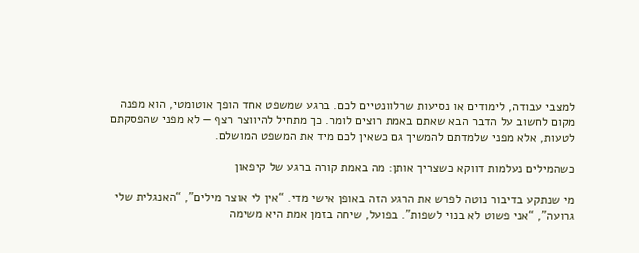למצבי עבודה, לימודים או נסיעות שרלוונטיים לכם. ברגע שמשפט אחד הופך אוטומטי, הוא מפנה מקום לחשוב על הדבר הבא שאתם באמת רוצים לומר. כך מתחיל להיווצר רצף — לא מפני שהפסקתם לטעות, אלא מפני שלמדתם להמשיך גם כשאין לכם מיד את המשפט המושלם.

כשהמילים נעלמות דווקא כשצריך אותן: מה באמת קורה ברגע של קיפאון

מי שנתקע בדיבור נוטה לפרש את הרגע הזה באופן אישי מדי. “אין לי אוצר מילים”, “האנגלית שלי גרועה”, “אני פשוט לא בנוי לשפות”. בפועל, שיחה בזמן אמת היא משימה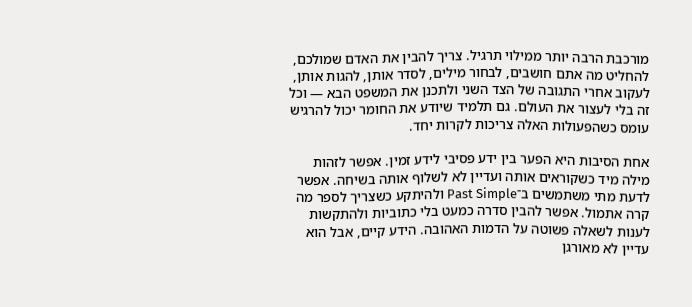מורכבת הרבה יותר ממילוי תרגיל. צריך להבין את האדם שמולכם, להחליט מה אתם חושבים, לבחור מילים, לסדר אותן, להגות אותן, לעקוב אחרי התגובה של הצד השני ולתכנן את המשפט הבא — וכל זה בלי לעצור את העולם. גם תלמיד שיודע את החומר יכול להרגיש עומס כשהפעולות האלה צריכות לקרות יחד.

אחת הסיבות היא הפער בין ידע פסיבי לידע זמין. אפשר לזהות מילה מיד כשקוראים אותה ועדיין לא לשלוף אותה בשיחה. אפשר לדעת מתי משתמשים ב־Past Simple ולהיתקע כשצריך לספר מה קרה אתמול. אפשר להבין סדרה כמעט בלי כתוביות ולהתקשות לענות לשאלה פשוטה על הדמות האהובה. הידע קיים, אבל הוא עדיין לא מאורגן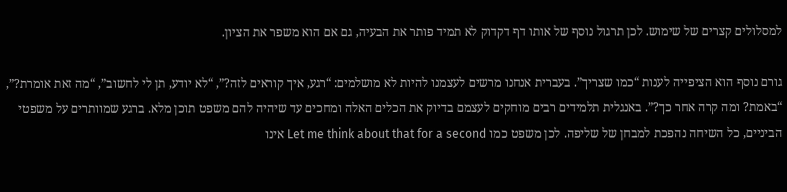למסלולים קצרים של שימוש. לכן תרגול נוסף של אותו דף דקדוק לא תמיד פותר את הבעיה, גם אם הוא משפר את הציון.

גורם נוסף הוא הציפייה לענות “כמו שצריך”. בעברית אנחנו מרשים לעצמנו להיות לא מושלמים: “רגע, איך קוראים לזה?”, “לא יודע, תן לי לחשוב”, “מה זאת אומרת?”, “באמת? ומה קרה אחר כך?”. באנגלית תלמידים רבים מוחקים לעצמם בדיוק את הכלים האלה ומחכים עד שיהיה להם משפט תוכן מלא. ברגע שמוותרים על משפטי הביניים, כל השיחה נהפכת למבחן של שליפה. לכן משפט כמו Let me think about that for a second אינו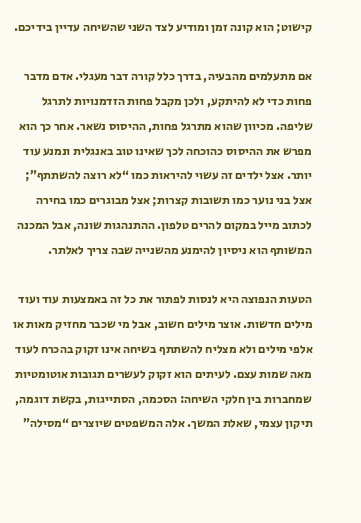קישוט; הוא קונה זמן ומודיע לצד השני שהשיחה עדיין בידיכם.

אם מתעלמים מהבעיה, בדרך כלל קורה דבר מעגלי. אדם מדבר פחות כדי לא להיתקע, ולכן מקבל פחות הזדמנויות לתרגל שליפה. מכיוון שהוא מתרגל פחות, ההיסוס נשאר. אחר כך הוא מפרש את ההיסוס כהוכחה לכך שאינו טוב באנגלית ונמנע עוד יותר. אצל ילדים זה עשוי להיראות כמו “לא רוצה להשתתף”; אצל בני נוער כמו תשובות קצרות; אצל מבוגרים כמו בחירה לכתוב מייל במקום להרים טלפון. ההתנהגות שונה, אבל המכנה המשותף הוא ניסיון להימנע מהשנייה שבה צריך לאלתר.

הטעות הנפוצה היא לנסות לפתור את כל זה באמצעות עוד ועוד מילים חדשות. אוצר מילים חשוב, אבל מי שכבר מחזיק מאות או אלפי מילים ולא מצליח להשתתף בשיחה אינו זקוק בהכרח לעוד מאה שמות עצם. לעיתים הוא זקוק לעשרים תגובות אוטומטיות שמחברות בין חלקי השיחה: הסכמה, הסתייגות, בקשת דוגמה, תיקון עצמי, שאלת המשך. אלה המשפטים שיוצרים “מסילה”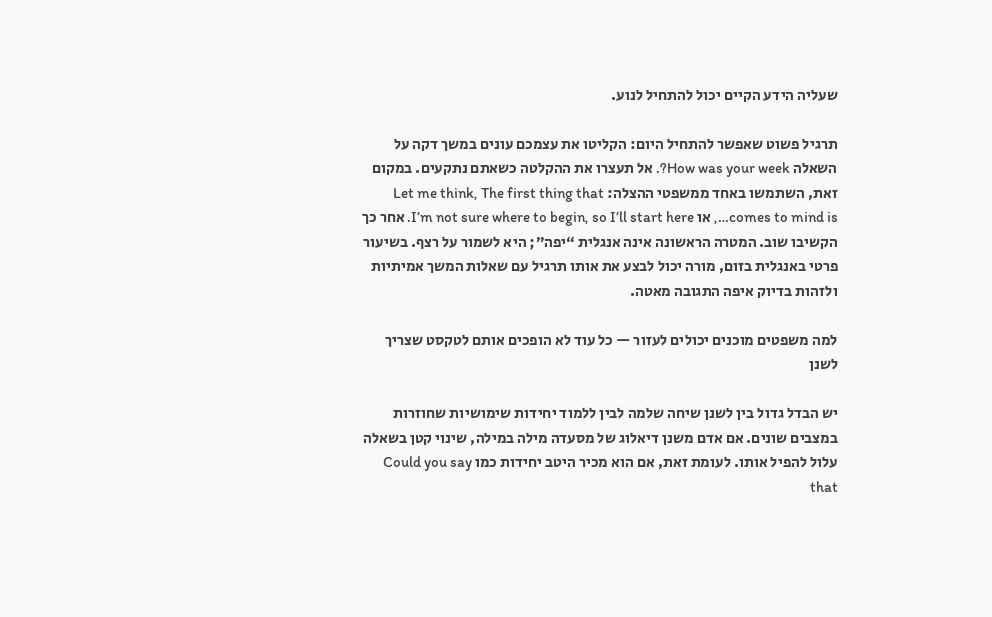שעליה הידע הקיים יכול להתחיל לנוע.

תרגיל פשוט שאפשר להתחיל היום: הקליטו את עצמכם עונים במשך דקה על השאלה How was your week?. אל תעצרו את ההקלטה כשאתם נתקעים. במקום זאת, השתמשו באחד ממשפטי ההצלה: Let me think, The first thing that comes to mind is…, או I’m not sure where to begin, so I’ll start here. אחר כך הקשיבו שוב. המטרה הראשונה אינה אנגלית “יפה”; היא לשמור על רצף. בשיעור פרטי באנגלית בזום, מורה יכול לבצע את אותו תרגיל עם שאלות המשך אמיתיות ולזהות בדיוק איפה התגובה מאטה.

למה משפטים מוכנים יכולים לעזור — כל עוד לא הופכים אותם לטקסט שצריך לשנן

יש הבדל גדול בין לשנן שיחה שלמה לבין ללמוד יחידות שימושיות שחוזרות במצבים שונים. אם אדם משנן דיאלוג של מסעדה מילה במילה, שינוי קטן בשאלה עלול להפיל אותו. לעומת זאת, אם הוא מכיר היטב יחידות כמו Could you say that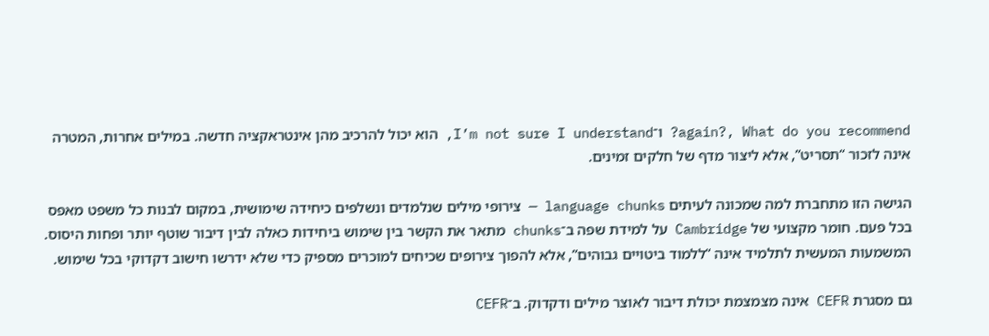again?, What do you recommend? ו־I’m not sure I understand, הוא יכול להרכיב מהן אינטראקציה חדשה. במילים אחרות, המטרה אינה לזכור “תסריט”, אלא ליצור מדף של חלקים זמינים.

הגישה הזו מתחברת למה שמכונה לעיתים language chunks — צירופי מילים שנלמדים ונשלפים כיחידה שימושית, במקום לבנות כל משפט מאפס בכל פעם. חומר מקצועי של Cambridge על למידת שפה ב־chunks מתאר את הקשר בין שימוש ביחידות כאלה לבין דיבור שוטף יותר ופחות היסוס. המשמעות המעשית לתלמיד אינה “ללמוד ביטויים גבוהים”, אלא להפוך צירופים שכיחים למוכרים מספיק כדי שלא ידרשו חישוב דקדוקי בכל שימוש.

גם מסגרת CEFR אינה מצמצמת יכולת דיבור לאוצר מילים ודקדוק. ב־CEFR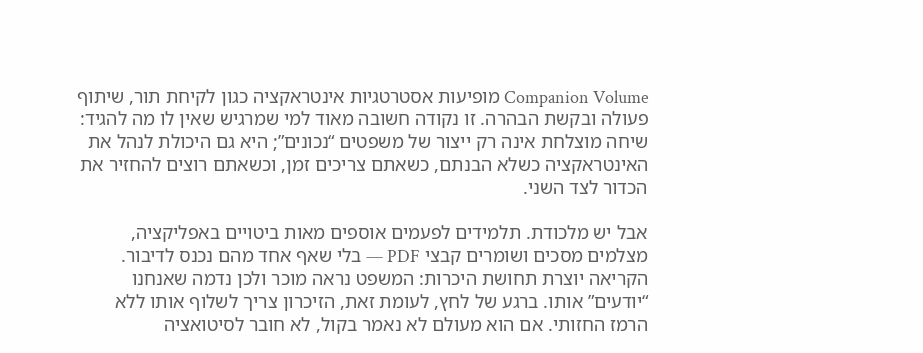Companion Volume מופיעות אסטרטגיות אינטראקציה כגון לקיחת תור, שיתוף פעולה ובקשת הבהרה. זו נקודה חשובה מאוד למי שמרגיש שאין לו מה להגיד: שיחה מוצלחת אינה רק ייצור של משפטים “נכונים”; היא גם היכולת לנהל את האינטראקציה כשלא הבנתם, כשאתם צריכים זמן, וכשאתם רוצים להחזיר את הכדור לצד השני.

אבל יש מלכודת. תלמידים לפעמים אוספים מאות ביטויים באפליקציה, מצלמים מסכים ושומרים קבצי PDF — בלי שאף אחד מהם נכנס לדיבור. הקריאה יוצרת תחושת היכרות: המשפט נראה מוכר ולכן נדמה שאנחנו “יודעים” אותו. ברגע של לחץ, לעומת זאת, הזיכרון צריך לשלוף אותו ללא הרמז החזותי. אם הוא מעולם לא נאמר בקול, לא חובר לסיטואציה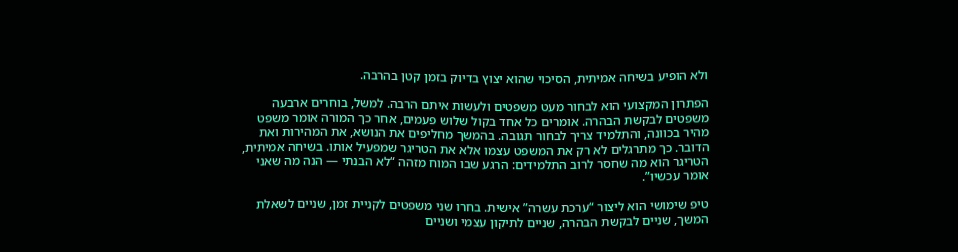ולא הופיע בשיחה אמיתית, הסיכוי שהוא יצוץ בדיוק בזמן קטן בהרבה.

הפתרון המקצועי הוא לבחור מעט משפטים ולעשות איתם הרבה. למשל, בוחרים ארבעה משפטים לבקשת הבהרה. אומרים כל אחד בקול שלוש פעמים, אחר כך המורה אומר משפט מהיר בכוונה, והתלמיד צריך לבחור תגובה. בהמשך מחליפים את הנושא, את המהירות ואת הדובר. כך מתרגלים לא רק את המשפט עצמו אלא את הטריגר שמפעיל אותו. בשיחה אמיתית, הטריגר הוא מה שחסר לרוב התלמידים: הרגע שבו המוח מזהה “לא הבנתי — הנה מה שאני אומר עכשיו”.

טיפ שימושי הוא ליצור “ערכת עשרה” אישית. בחרו שני משפטים לקניית זמן, שניים לשאלת המשך, שניים לבקשת הבהרה, שניים לתיקון עצמי ושניים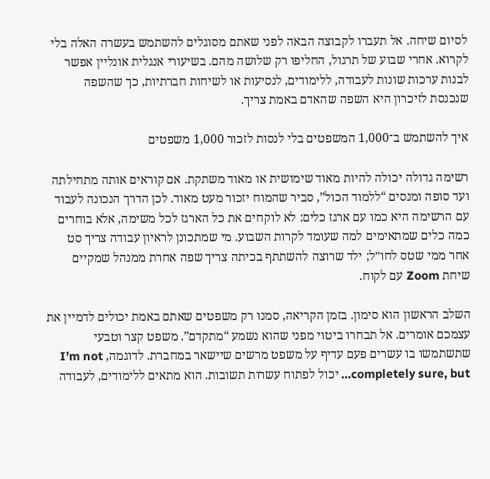לסיום שיחה. אל תעברו לקבוצה הבאה לפני שאתם מסוגלים להשתמש בעשרה האלה בלי לקרוא. אחרי שבוע של תרגול, החליפו רק שלושה מהם. בשיעורי אנגלית אונליין אפשר לבנות ערכות שונות לעבודה, ללימודים, לנסיעות או לשיחות חברתיות, כך שהשפה שנכנסת לזיכרון היא השפה שהאדם באמת צריך.

איך להשתמש ב־1,000 המשפטים בלי לנסות לזכור 1,000 משפטים

רשימה גדולה יכולה להיות מאוד שימושית או מאוד משתקת. אם קוראים אותה מתחילתה ועד סופה ומנסים “ללמוד הכול”, סביר שהמוח יזכור מעט מאוד. לכן הדרך הנכונה לעבוד עם הרשימה היא כמו עם ארגז כלים: לא לוקחים את כל הארגז לכל משימה, אלא בוחרים כמה כלים שמתאימים למה שעומד לקרות השבוע. מי שמתכונן לראיון עבודה צריך סט אחר ממי שטס לחו״ל; ילד שרוצה להשתתף בכיתה צריך שפה אחרת ממנהל שמקיים שיחת Zoom עם לקוח.

השלב הראשון הוא סימון. בזמן הקריאה, סמנו רק משפטים שאתם באמת יכולים לדמיין את עצמכם אומרים. אל תבחרו ביטוי מפני שהוא נשמע “מתקדם”. משפט קצר וטבעי שתשתמשו בו עשרים פעם עדיף על משפט מרשים שיישאר במחברת. לדוגמה, I’m not completely sure, but… יכול לפתוח עשרות תשובות. הוא מתאים ללימודים, לעבודה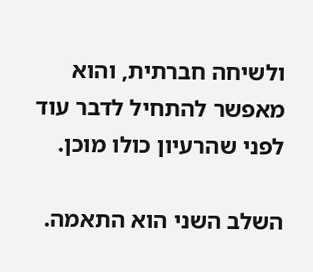ולשיחה חברתית, והוא מאפשר להתחיל לדבר עוד לפני שהרעיון כולו מוכן.

השלב השני הוא התאמה.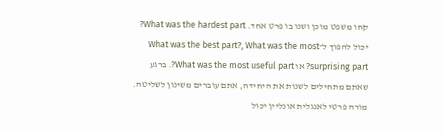קחו משפט מוכן ושנו בו פרט אחד. What was the hardest part? יכול להפוך ל־What was the best part?, What was the most surprising part? או What was the most useful part?. ברגע שאתם מתחילים לשנות את היחידה, אתם עוברים משינון לשליטה. מורה פרטי לאנגלית אונליין יכול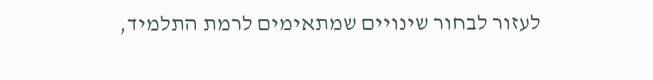לעזור לבחור שינויים שמתאימים לרמת התלמיד,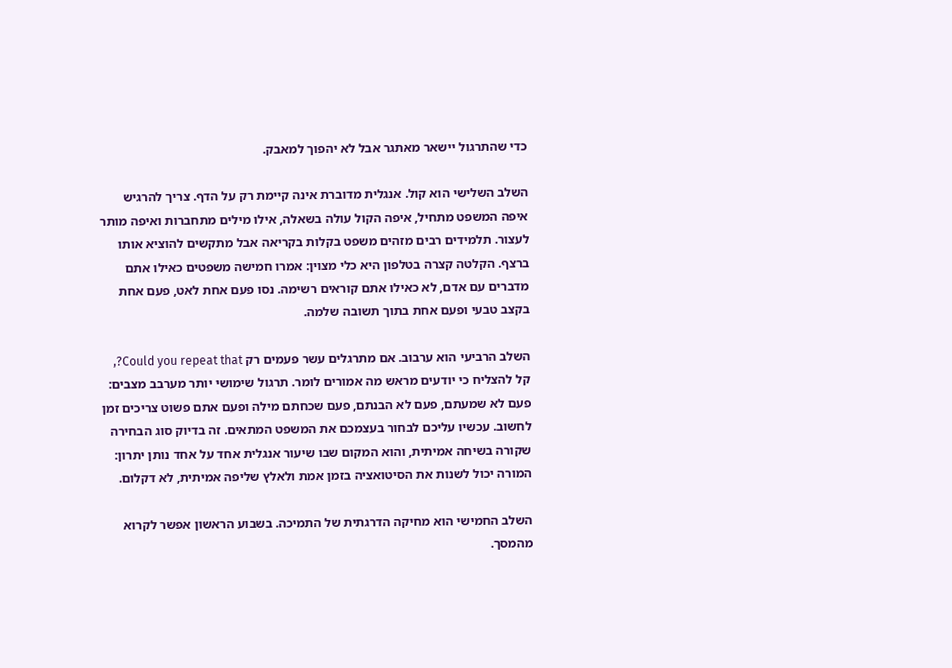כדי שהתרגול יישאר מאתגר אבל לא יהפוך למאבק.

השלב השלישי הוא קול. אנגלית מדוברת אינה קיימת רק על הדף. צריך להרגיש איפה המשפט מתחיל, איפה הקול עולה בשאלה, אילו מילים מתחברות ואיפה מותר לעצור. תלמידים רבים מזהים משפט בקלות בקריאה אבל מתקשים להוציא אותו ברצף. הקלטה קצרה בטלפון היא כלי מצוין: אמרו חמישה משפטים כאילו אתם מדברים עם אדם, לא כאילו אתם קוראים רשימה. נסו פעם אחת לאט, פעם אחת בקצב טבעי ופעם אחת בתוך תשובה שלמה.

השלב הרביעי הוא ערבוב. אם מתרגלים עשר פעמים רק Could you repeat that?, קל להצליח כי יודעים מראש מה אמורים לומר. תרגול שימושי יותר מערבב מצבים: פעם לא שמעתם, פעם לא הבנתם, פעם שכחתם מילה ופעם אתם פשוט צריכים זמן לחשוב. עכשיו עליכם לבחור בעצמכם את המשפט המתאים. זה בדיוק סוג הבחירה שקורה בשיחה אמיתית, והוא המקום שבו שיעור אנגלית אחד על אחד נותן יתרון: המורה יכול לשנות את הסיטואציה בזמן אמת ולאלץ שליפה אמיתית, לא דקלום.

השלב החמישי הוא מחיקה הדרגתית של התמיכה. בשבוע הראשון אפשר לקרוא מהמסך.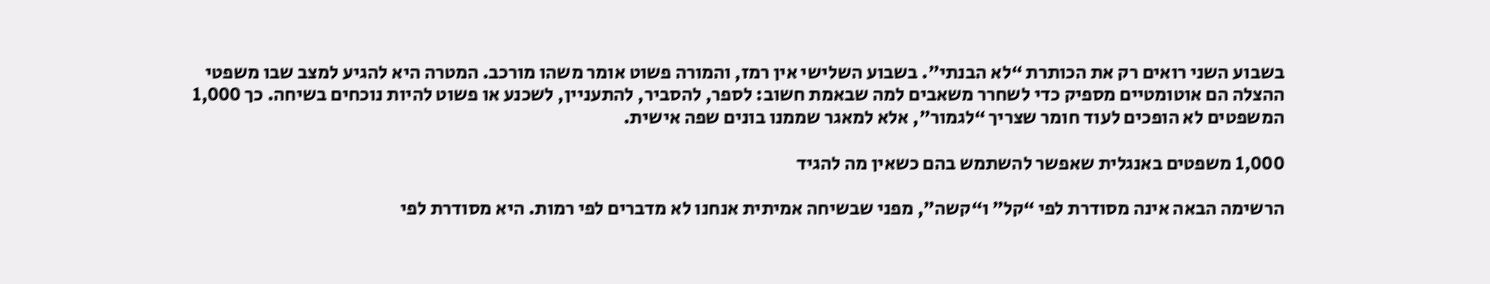בשבוע השני רואים רק את הכותרת “לא הבנתי”. בשבוע השלישי אין רמז, והמורה פשוט אומר משהו מורכב. המטרה היא להגיע למצב שבו משפטי ההצלה הם אוטומטיים מספיק כדי לשחרר משאבים למה שבאמת חשוב: לספר, להסביר, להתעניין, לשכנע או פשוט להיות נוכחים בשיחה. כך 1,000 המשפטים לא הופכים לעוד חומר שצריך “לגמור”, אלא למאגר שממנו בונים שפה אישית.

1,000 משפטים באנגלית שאפשר להשתמש בהם כשאין מה להגיד

הרשימה הבאה אינה מסודרת לפי “קל” ו“קשה”, מפני שבשיחה אמיתית אנחנו לא מדברים לפי רמות. היא מסודרת לפי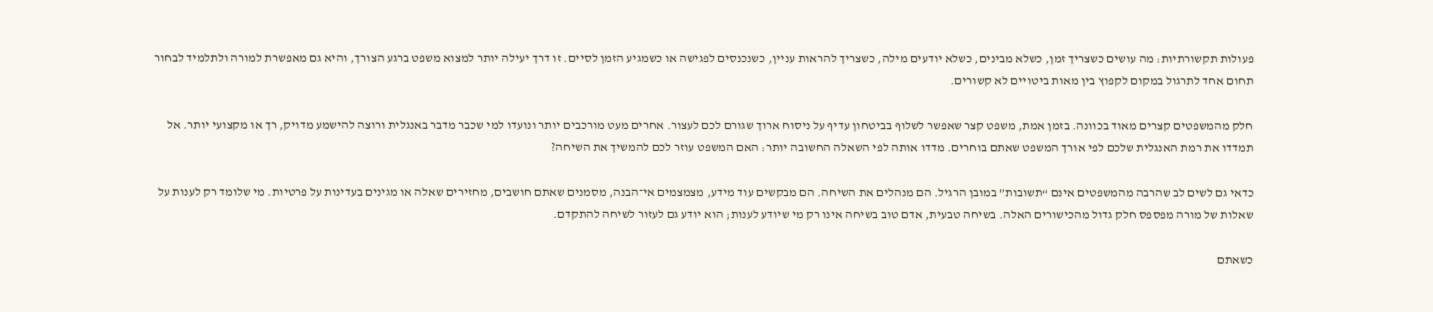פעולות תקשורתיות: מה עושים כשצריך זמן, כשלא מבינים, כשלא יודעים מילה, כשצריך להראות עניין, כשנכנסים לפגישה או כשמגיע הזמן לסיים. זו דרך יעילה יותר למצוא משפט ברגע הצורך, והיא גם מאפשרת למורה ולתלמיד לבחור תחום אחד לתרגול במקום לקפוץ בין מאות ביטויים לא קשורים.

חלק מהמשפטים קצרים מאוד בכוונה. בזמן אמת, משפט קצר שאפשר לשלוף בביטחון עדיף על ניסוח ארוך שגורם לכם לעצור. אחרים מעט מורכבים יותר ונועדו למי שכבר מדבר באנגלית ורוצה להישמע מדויק, רך או מקצועי יותר. אל תמדדו את רמת האנגלית שלכם לפי אורך המשפט שאתם בוחרים. מדדו אותה לפי השאלה החשובה יותר: האם המשפט עוזר לכם להמשיך את השיחה?

כדאי גם לשים לב שהרבה מהמשפטים אינם “תשובות” במובן הרגיל. הם מנהלים את השיחה. הם מבקשים עוד מידע, מצמצמים אי־הבנה, מסמנים שאתם חושבים, מחזירים שאלה או מגינים בעדינות על פרטיות. מי שלומד רק לענות על שאלות של מורה מפספס חלק גדול מהכישורים האלה. בשיחה טבעית, אדם טוב בשיחה אינו רק מי שיודע לענות; הוא יודע גם לעזור לשיחה להתקדם.

כשאתם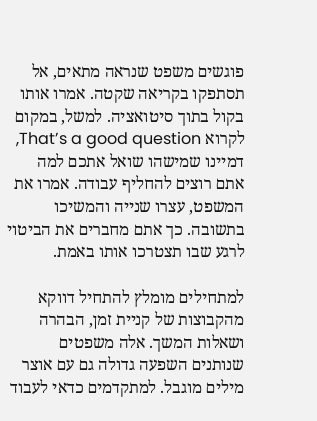פוגשים משפט שנראה מתאים, אל תסתפקו בקריאה שקטה. אמרו אותו בקול בתוך סיטואציה. למשל, במקום לקרוא That’s a good question, דמיינו שמישהו שואל אתכם למה אתם רוצים להחליף עבודה. אמרו את המשפט, עצרו שנייה והמשיכו בתשובה. כך אתם מחברים את הביטוי לרגע שבו תצטרכו אותו באמת.

למתחילים מומלץ להתחיל דווקא מהקבוצות של קניית זמן, הבהרה ושאלות המשך. אלה משפטים שנותנים השפעה גדולה גם עם אוצר מילים מוגבל. למתקדמים כדאי לעבוד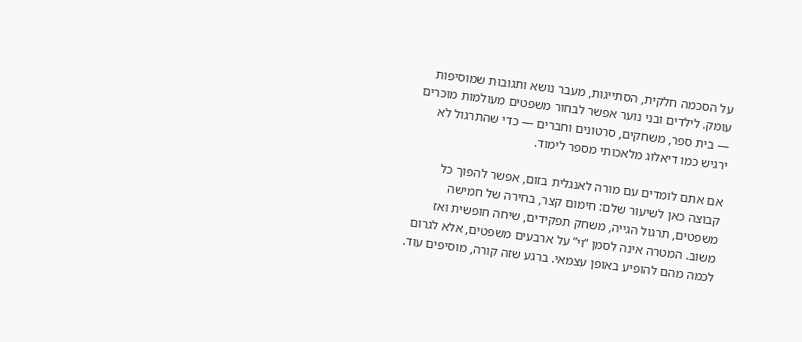על הסכמה חלקית, הסתייגות, מעבר נושא ותגובות שמוסיפות עומק. לילדים ובני נוער אפשר לבחור משפטים מעולמות מוכרים — בית ספר, משחקים, סרטונים וחברים — כדי שהתרגול לא ירגיש כמו דיאלוג מלאכותי מספר לימוד.

אם אתם לומדים עם מורה לאנגלית בזום, אפשר להפוך כל קבוצה כאן לשיעור שלם: חימום קצר, בחירה של חמישה משפטים, תרגול הגייה, משחק תפקידים, שיחה חופשית ואז משוב. המטרה אינה לסמן “וי” על ארבעים משפטים, אלא לגרום לכמה מהם להופיע באופן עצמאי. ברגע שזה קורה, מוסיפים עוד.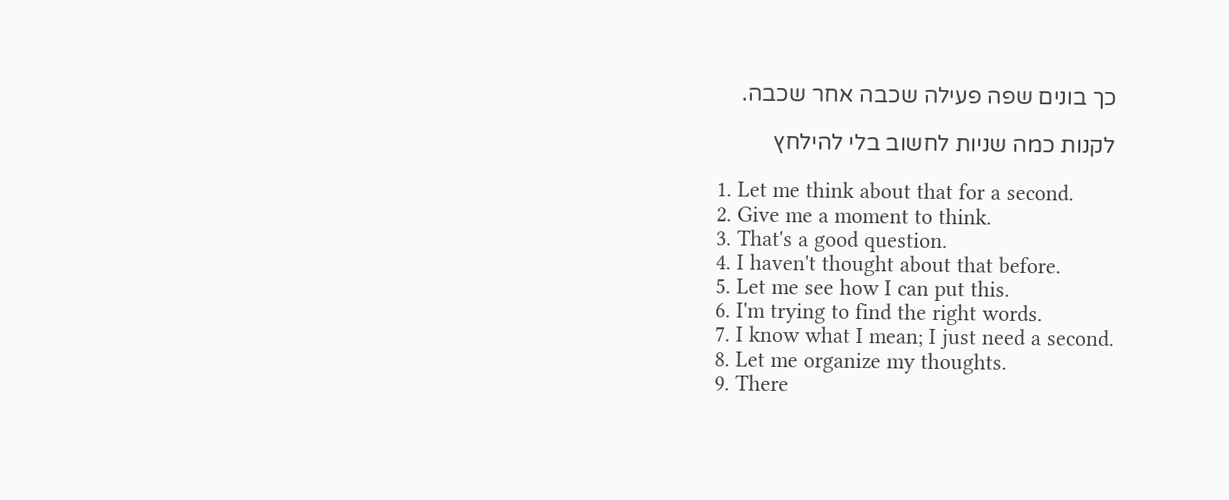כך בונים שפה פעילה שכבה אחר שכבה.

לקנות כמה שניות לחשוב בלי להילחץ

  1. Let me think about that for a second.
  2. Give me a moment to think.
  3. That's a good question.
  4. I haven't thought about that before.
  5. Let me see how I can put this.
  6. I'm trying to find the right words.
  7. I know what I mean; I just need a second.
  8. Let me organize my thoughts.
  9. There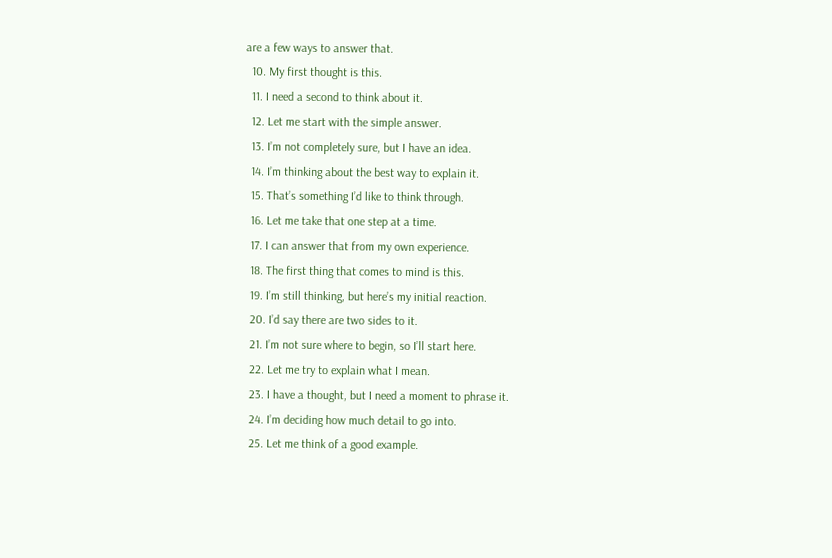are a few ways to answer that.
  10. My first thought is this.
  11. I need a second to think about it.
  12. Let me start with the simple answer.
  13. I’m not completely sure, but I have an idea.
  14. I’m thinking about the best way to explain it.
  15. That’s something I’d like to think through.
  16. Let me take that one step at a time.
  17. I can answer that from my own experience.
  18. The first thing that comes to mind is this.
  19. I’m still thinking, but here’s my initial reaction.
  20. I’d say there are two sides to it.
  21. I’m not sure where to begin, so I’ll start here.
  22. Let me try to explain what I mean.
  23. I have a thought, but I need a moment to phrase it.
  24. I’m deciding how much detail to go into.
  25. Let me think of a good example.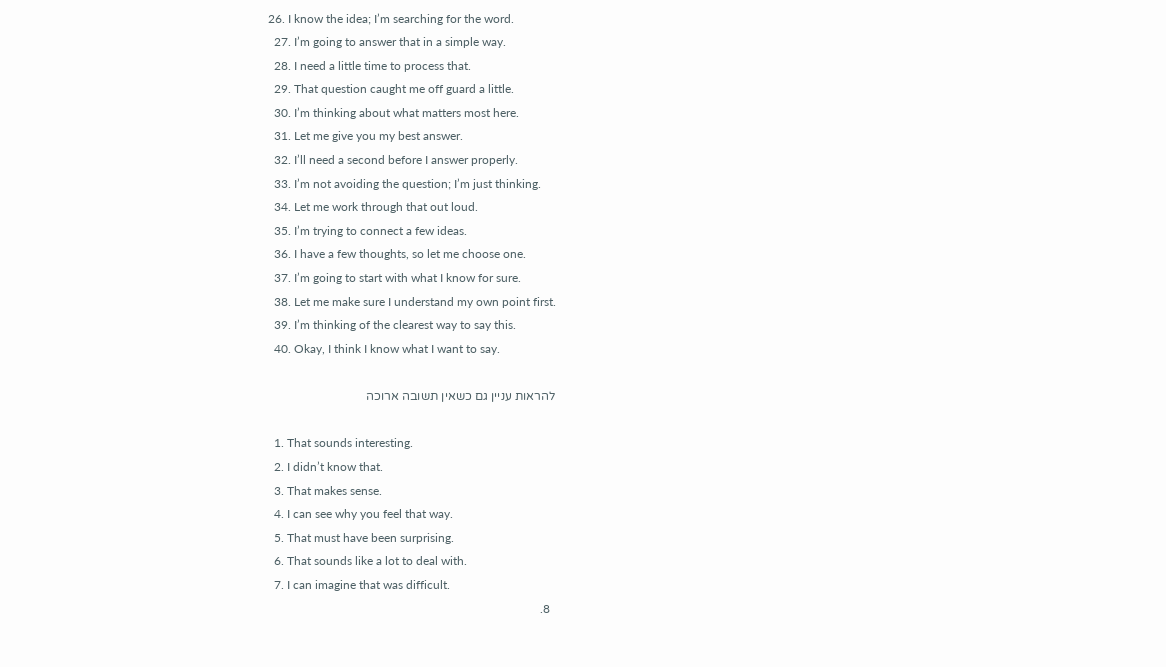26. I know the idea; I’m searching for the word.
  27. I’m going to answer that in a simple way.
  28. I need a little time to process that.
  29. That question caught me off guard a little.
  30. I’m thinking about what matters most here.
  31. Let me give you my best answer.
  32. I’ll need a second before I answer properly.
  33. I’m not avoiding the question; I’m just thinking.
  34. Let me work through that out loud.
  35. I’m trying to connect a few ideas.
  36. I have a few thoughts, so let me choose one.
  37. I’m going to start with what I know for sure.
  38. Let me make sure I understand my own point first.
  39. I’m thinking of the clearest way to say this.
  40. Okay, I think I know what I want to say.

להראות עניין גם כשאין תשובה ארוכה

  1. That sounds interesting.
  2. I didn’t know that.
  3. That makes sense.
  4. I can see why you feel that way.
  5. That must have been surprising.
  6. That sounds like a lot to deal with.
  7. I can imagine that was difficult.
  8.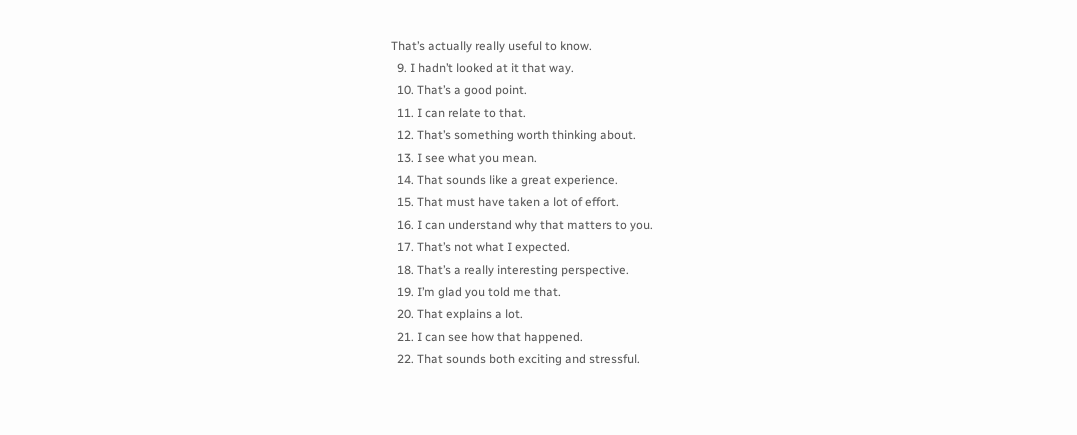That’s actually really useful to know.
  9. I hadn’t looked at it that way.
  10. That’s a good point.
  11. I can relate to that.
  12. That’s something worth thinking about.
  13. I see what you mean.
  14. That sounds like a great experience.
  15. That must have taken a lot of effort.
  16. I can understand why that matters to you.
  17. That’s not what I expected.
  18. That’s a really interesting perspective.
  19. I’m glad you told me that.
  20. That explains a lot.
  21. I can see how that happened.
  22. That sounds both exciting and stressful.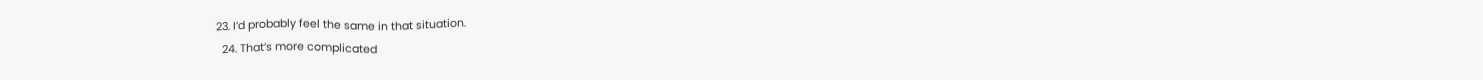23. I’d probably feel the same in that situation.
  24. That’s more complicated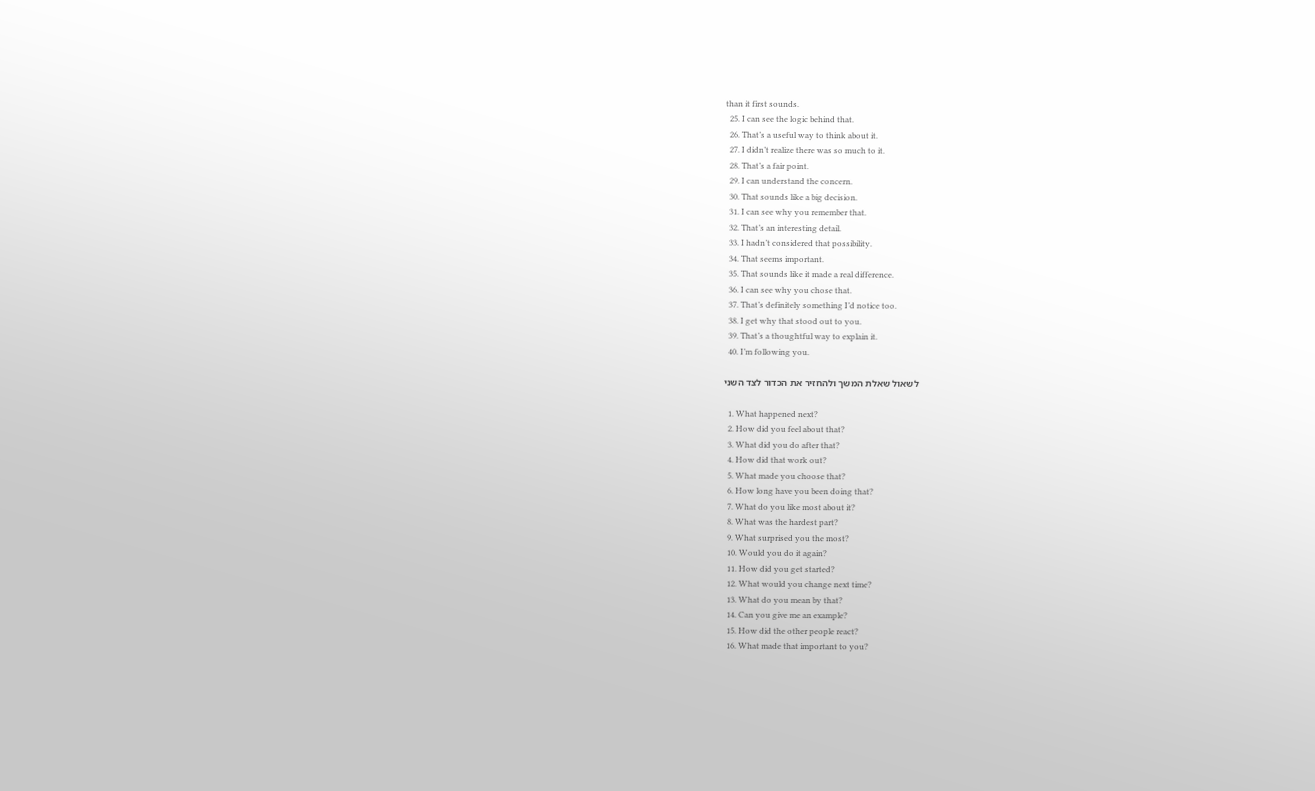than it first sounds.
  25. I can see the logic behind that.
  26. That’s a useful way to think about it.
  27. I didn’t realize there was so much to it.
  28. That’s a fair point.
  29. I can understand the concern.
  30. That sounds like a big decision.
  31. I can see why you remember that.
  32. That’s an interesting detail.
  33. I hadn’t considered that possibility.
  34. That seems important.
  35. That sounds like it made a real difference.
  36. I can see why you chose that.
  37. That’s definitely something I’d notice too.
  38. I get why that stood out to you.
  39. That’s a thoughtful way to explain it.
  40. I’m following you.

לשאול שאלת המשך ולהחזיר את הכדור לצד השני

  1. What happened next?
  2. How did you feel about that?
  3. What did you do after that?
  4. How did that work out?
  5. What made you choose that?
  6. How long have you been doing that?
  7. What do you like most about it?
  8. What was the hardest part?
  9. What surprised you the most?
  10. Would you do it again?
  11. How did you get started?
  12. What would you change next time?
  13. What do you mean by that?
  14. Can you give me an example?
  15. How did the other people react?
  16. What made that important to you?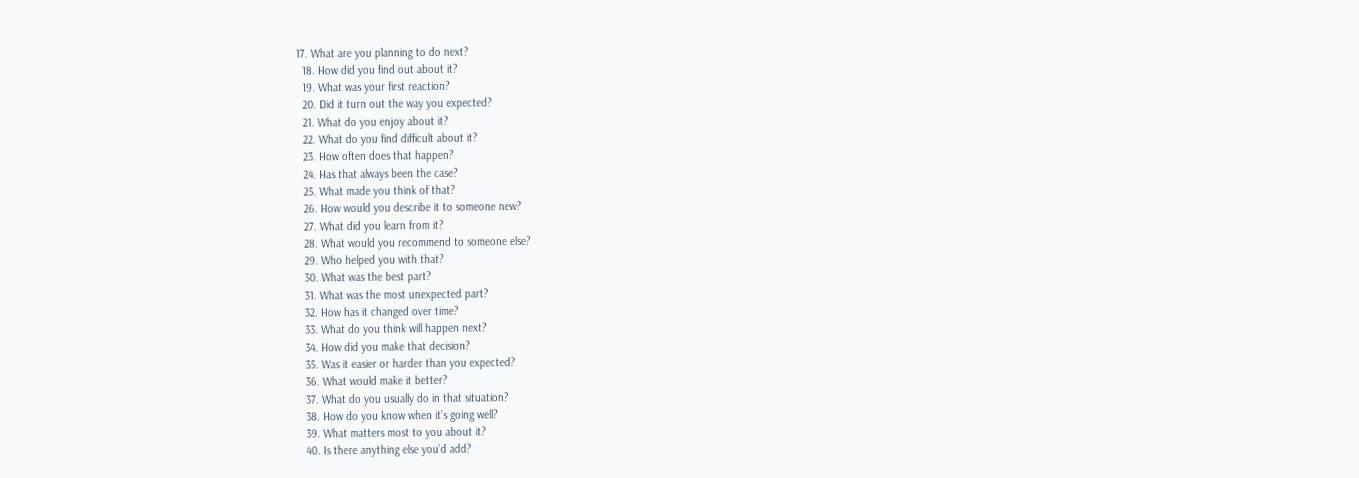17. What are you planning to do next?
  18. How did you find out about it?
  19. What was your first reaction?
  20. Did it turn out the way you expected?
  21. What do you enjoy about it?
  22. What do you find difficult about it?
  23. How often does that happen?
  24. Has that always been the case?
  25. What made you think of that?
  26. How would you describe it to someone new?
  27. What did you learn from it?
  28. What would you recommend to someone else?
  29. Who helped you with that?
  30. What was the best part?
  31. What was the most unexpected part?
  32. How has it changed over time?
  33. What do you think will happen next?
  34. How did you make that decision?
  35. Was it easier or harder than you expected?
  36. What would make it better?
  37. What do you usually do in that situation?
  38. How do you know when it’s going well?
  39. What matters most to you about it?
  40. Is there anything else you’d add?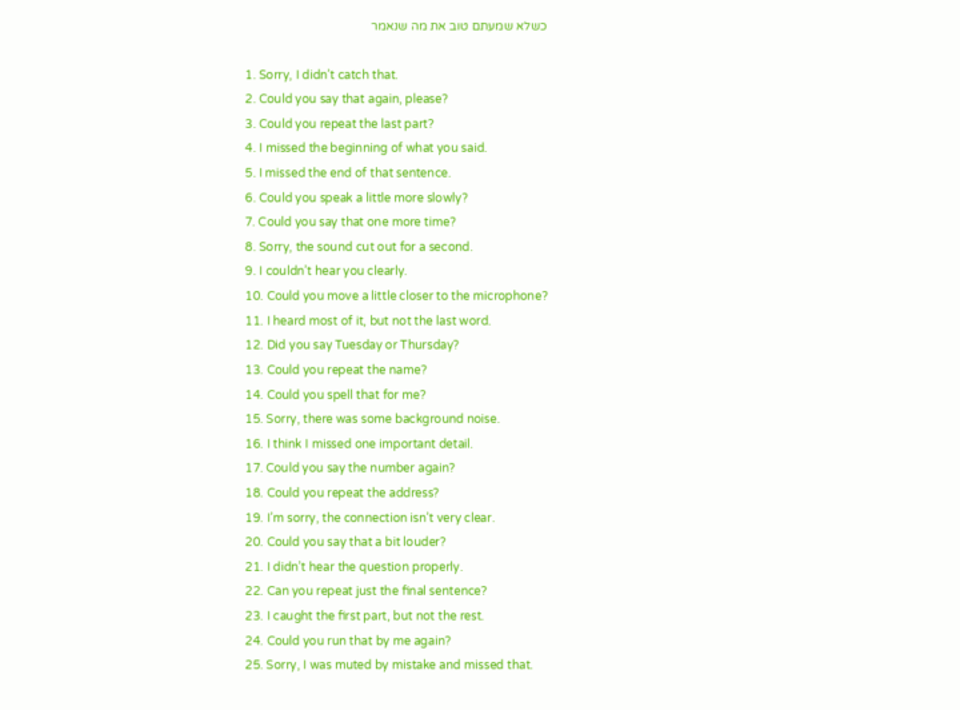כשלא שמעתם טוב את מה שנאמר

  1. Sorry, I didn’t catch that.
  2. Could you say that again, please?
  3. Could you repeat the last part?
  4. I missed the beginning of what you said.
  5. I missed the end of that sentence.
  6. Could you speak a little more slowly?
  7. Could you say that one more time?
  8. Sorry, the sound cut out for a second.
  9. I couldn’t hear you clearly.
  10. Could you move a little closer to the microphone?
  11. I heard most of it, but not the last word.
  12. Did you say Tuesday or Thursday?
  13. Could you repeat the name?
  14. Could you spell that for me?
  15. Sorry, there was some background noise.
  16. I think I missed one important detail.
  17. Could you say the number again?
  18. Could you repeat the address?
  19. I’m sorry, the connection isn’t very clear.
  20. Could you say that a bit louder?
  21. I didn’t hear the question properly.
  22. Can you repeat just the final sentence?
  23. I caught the first part, but not the rest.
  24. Could you run that by me again?
  25. Sorry, I was muted by mistake and missed that.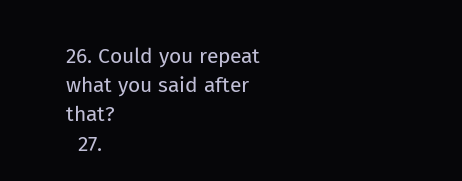26. Could you repeat what you said after that?
  27.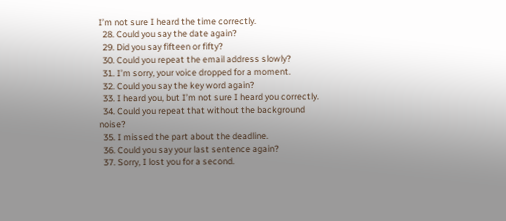I’m not sure I heard the time correctly.
  28. Could you say the date again?
  29. Did you say fifteen or fifty?
  30. Could you repeat the email address slowly?
  31. I’m sorry, your voice dropped for a moment.
  32. Could you say the key word again?
  33. I heard you, but I’m not sure I heard you correctly.
  34. Could you repeat that without the background noise?
  35. I missed the part about the deadline.
  36. Could you say your last sentence again?
  37. Sorry, I lost you for a second.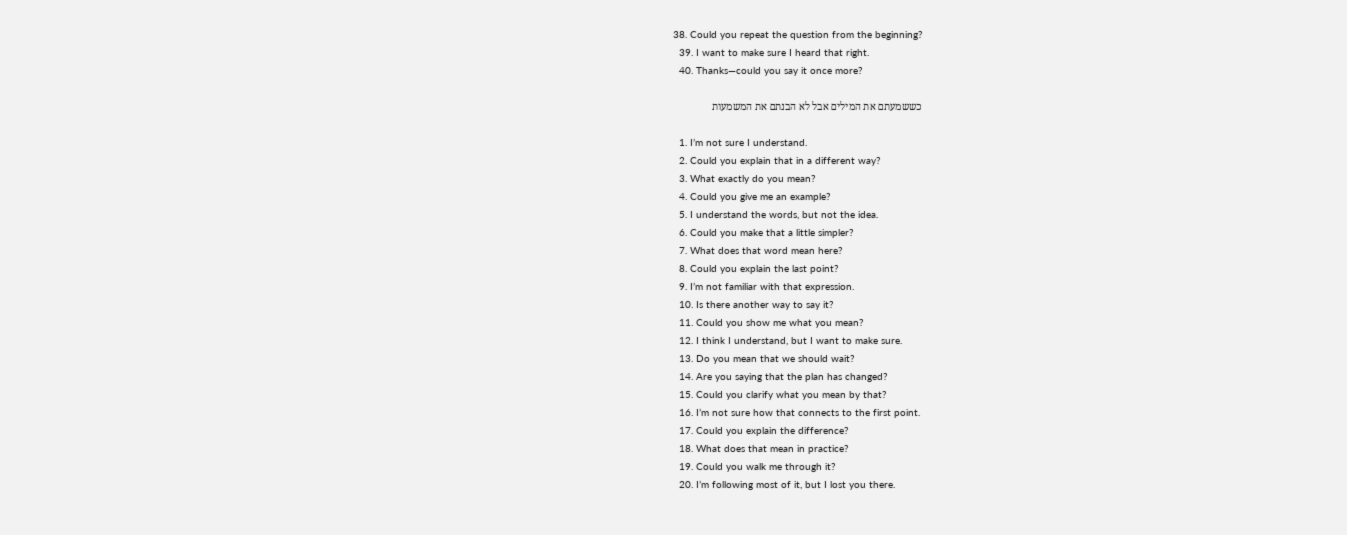38. Could you repeat the question from the beginning?
  39. I want to make sure I heard that right.
  40. Thanks—could you say it once more?

כששמעתם את המילים אבל לא הבנתם את המשמעות

  1. I’m not sure I understand.
  2. Could you explain that in a different way?
  3. What exactly do you mean?
  4. Could you give me an example?
  5. I understand the words, but not the idea.
  6. Could you make that a little simpler?
  7. What does that word mean here?
  8. Could you explain the last point?
  9. I’m not familiar with that expression.
  10. Is there another way to say it?
  11. Could you show me what you mean?
  12. I think I understand, but I want to make sure.
  13. Do you mean that we should wait?
  14. Are you saying that the plan has changed?
  15. Could you clarify what you mean by that?
  16. I’m not sure how that connects to the first point.
  17. Could you explain the difference?
  18. What does that mean in practice?
  19. Could you walk me through it?
  20. I’m following most of it, but I lost you there.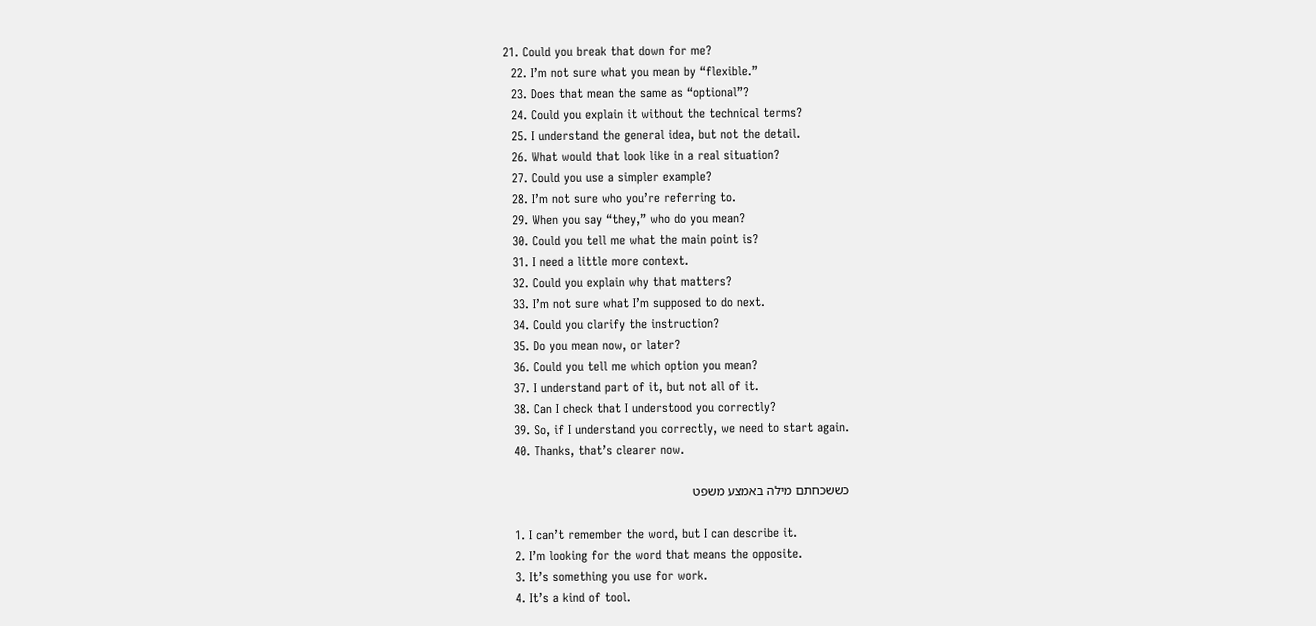21. Could you break that down for me?
  22. I’m not sure what you mean by “flexible.”
  23. Does that mean the same as “optional”?
  24. Could you explain it without the technical terms?
  25. I understand the general idea, but not the detail.
  26. What would that look like in a real situation?
  27. Could you use a simpler example?
  28. I’m not sure who you’re referring to.
  29. When you say “they,” who do you mean?
  30. Could you tell me what the main point is?
  31. I need a little more context.
  32. Could you explain why that matters?
  33. I’m not sure what I’m supposed to do next.
  34. Could you clarify the instruction?
  35. Do you mean now, or later?
  36. Could you tell me which option you mean?
  37. I understand part of it, but not all of it.
  38. Can I check that I understood you correctly?
  39. So, if I understand you correctly, we need to start again.
  40. Thanks, that’s clearer now.

כששכחתם מילה באמצע משפט

  1. I can’t remember the word, but I can describe it.
  2. I’m looking for the word that means the opposite.
  3. It’s something you use for work.
  4. It’s a kind of tool.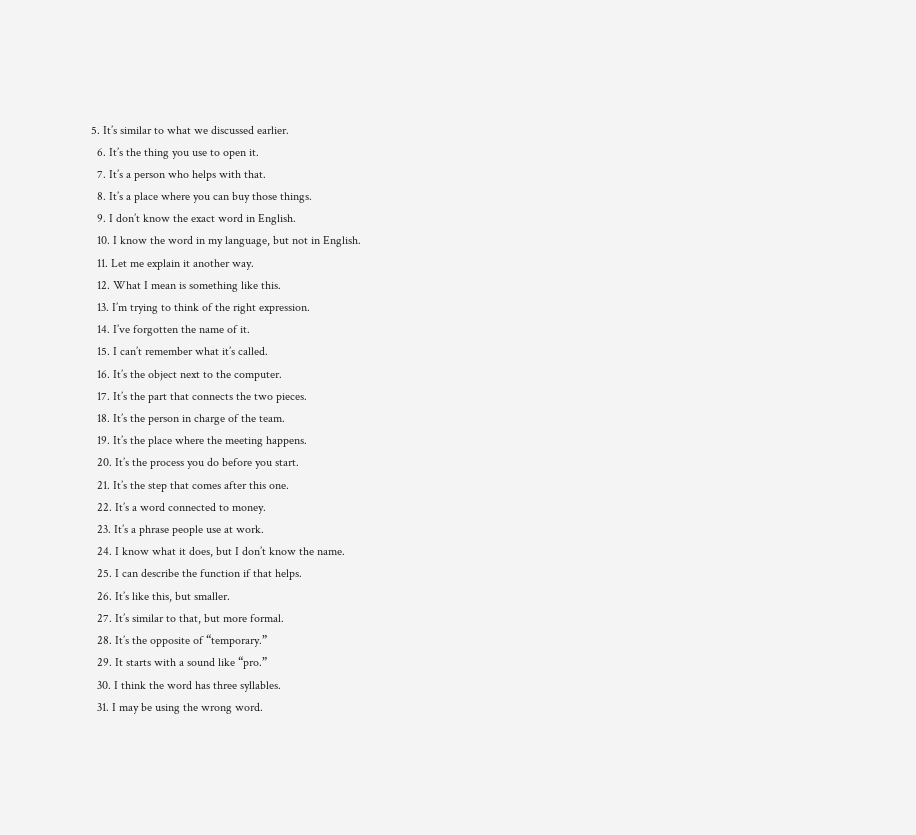5. It’s similar to what we discussed earlier.
  6. It’s the thing you use to open it.
  7. It’s a person who helps with that.
  8. It’s a place where you can buy those things.
  9. I don’t know the exact word in English.
  10. I know the word in my language, but not in English.
  11. Let me explain it another way.
  12. What I mean is something like this.
  13. I’m trying to think of the right expression.
  14. I’ve forgotten the name of it.
  15. I can’t remember what it’s called.
  16. It’s the object next to the computer.
  17. It’s the part that connects the two pieces.
  18. It’s the person in charge of the team.
  19. It’s the place where the meeting happens.
  20. It’s the process you do before you start.
  21. It’s the step that comes after this one.
  22. It’s a word connected to money.
  23. It’s a phrase people use at work.
  24. I know what it does, but I don’t know the name.
  25. I can describe the function if that helps.
  26. It’s like this, but smaller.
  27. It’s similar to that, but more formal.
  28. It’s the opposite of “temporary.”
  29. It starts with a sound like “pro.”
  30. I think the word has three syllables.
  31. I may be using the wrong word.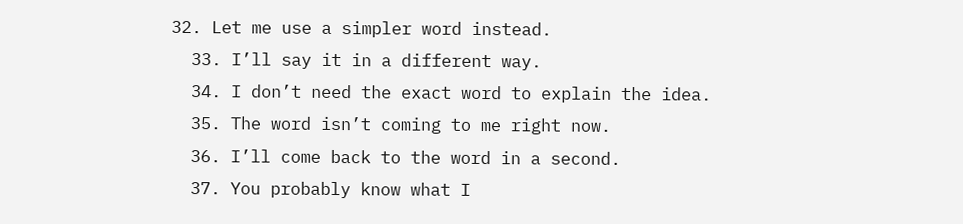32. Let me use a simpler word instead.
  33. I’ll say it in a different way.
  34. I don’t need the exact word to explain the idea.
  35. The word isn’t coming to me right now.
  36. I’ll come back to the word in a second.
  37. You probably know what I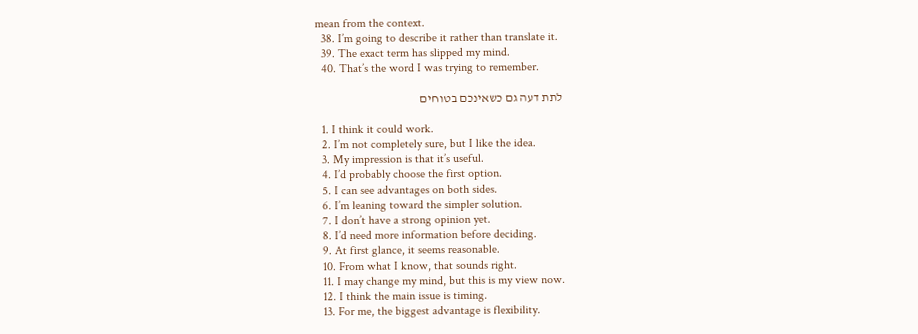mean from the context.
  38. I’m going to describe it rather than translate it.
  39. The exact term has slipped my mind.
  40. That’s the word I was trying to remember.

לתת דעה גם כשאינכם בטוחים

  1. I think it could work.
  2. I’m not completely sure, but I like the idea.
  3. My impression is that it’s useful.
  4. I’d probably choose the first option.
  5. I can see advantages on both sides.
  6. I’m leaning toward the simpler solution.
  7. I don’t have a strong opinion yet.
  8. I’d need more information before deciding.
  9. At first glance, it seems reasonable.
  10. From what I know, that sounds right.
  11. I may change my mind, but this is my view now.
  12. I think the main issue is timing.
  13. For me, the biggest advantage is flexibility.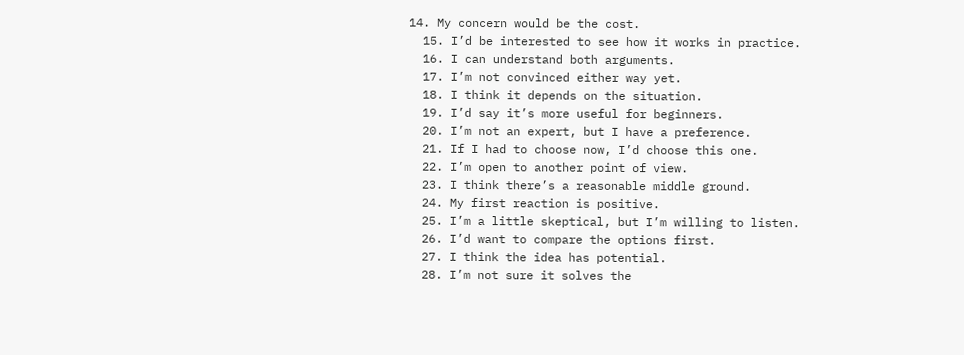14. My concern would be the cost.
  15. I’d be interested to see how it works in practice.
  16. I can understand both arguments.
  17. I’m not convinced either way yet.
  18. I think it depends on the situation.
  19. I’d say it’s more useful for beginners.
  20. I’m not an expert, but I have a preference.
  21. If I had to choose now, I’d choose this one.
  22. I’m open to another point of view.
  23. I think there’s a reasonable middle ground.
  24. My first reaction is positive.
  25. I’m a little skeptical, but I’m willing to listen.
  26. I’d want to compare the options first.
  27. I think the idea has potential.
  28. I’m not sure it solves the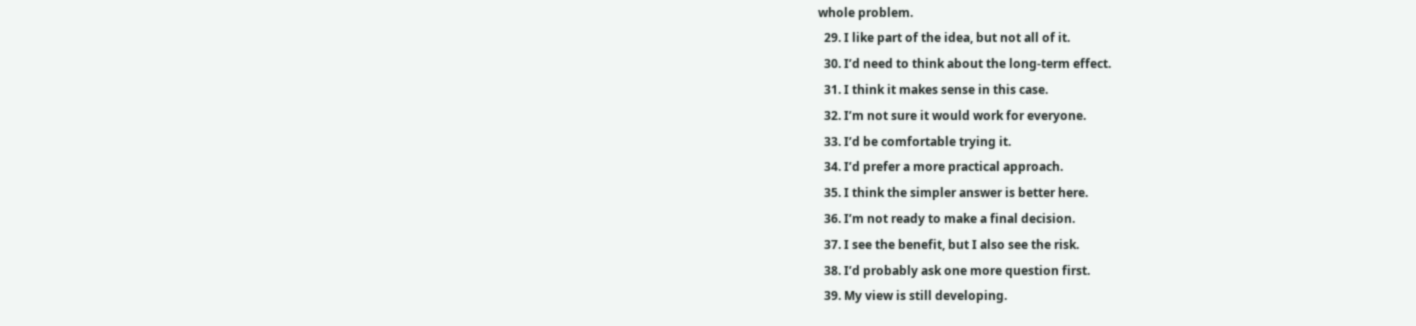whole problem.
  29. I like part of the idea, but not all of it.
  30. I’d need to think about the long-term effect.
  31. I think it makes sense in this case.
  32. I’m not sure it would work for everyone.
  33. I’d be comfortable trying it.
  34. I’d prefer a more practical approach.
  35. I think the simpler answer is better here.
  36. I’m not ready to make a final decision.
  37. I see the benefit, but I also see the risk.
  38. I’d probably ask one more question first.
  39. My view is still developing.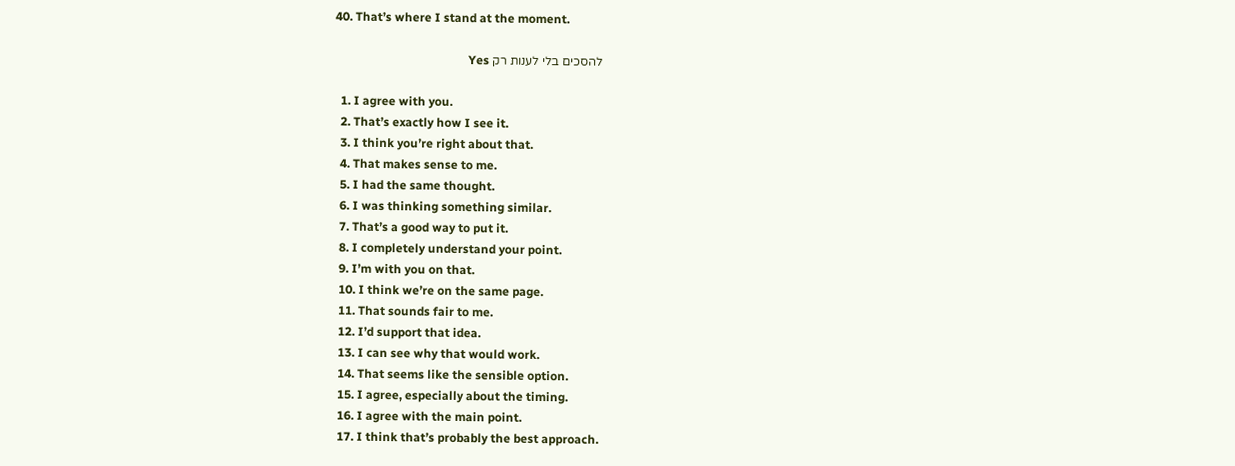40. That’s where I stand at the moment.

להסכים בלי לענות רק Yes

  1. I agree with you.
  2. That’s exactly how I see it.
  3. I think you’re right about that.
  4. That makes sense to me.
  5. I had the same thought.
  6. I was thinking something similar.
  7. That’s a good way to put it.
  8. I completely understand your point.
  9. I’m with you on that.
  10. I think we’re on the same page.
  11. That sounds fair to me.
  12. I’d support that idea.
  13. I can see why that would work.
  14. That seems like the sensible option.
  15. I agree, especially about the timing.
  16. I agree with the main point.
  17. I think that’s probably the best approach.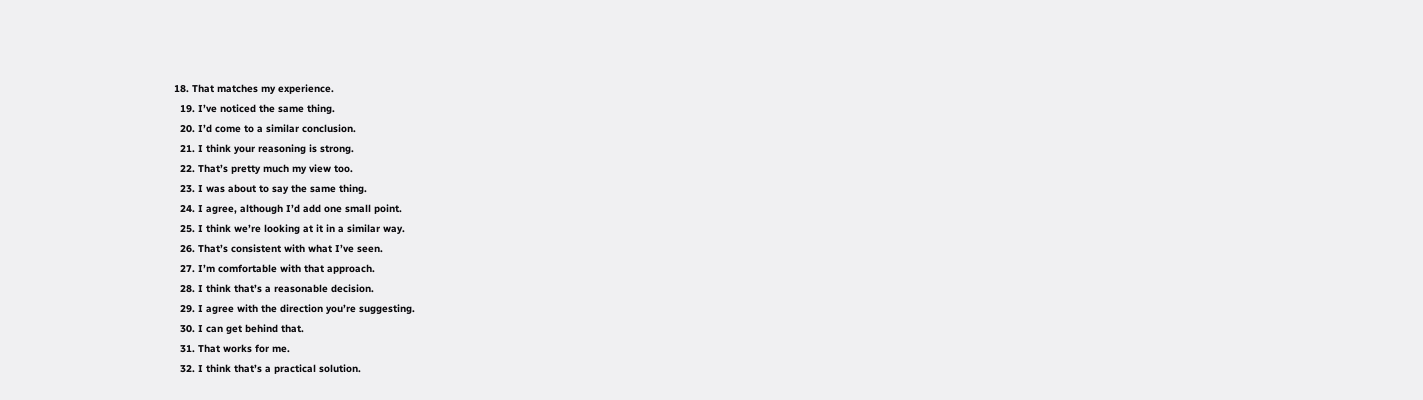18. That matches my experience.
  19. I’ve noticed the same thing.
  20. I’d come to a similar conclusion.
  21. I think your reasoning is strong.
  22. That’s pretty much my view too.
  23. I was about to say the same thing.
  24. I agree, although I’d add one small point.
  25. I think we’re looking at it in a similar way.
  26. That’s consistent with what I’ve seen.
  27. I’m comfortable with that approach.
  28. I think that’s a reasonable decision.
  29. I agree with the direction you’re suggesting.
  30. I can get behind that.
  31. That works for me.
  32. I think that’s a practical solution.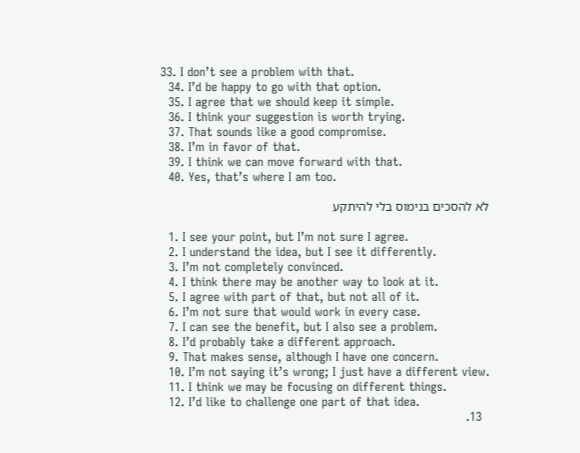33. I don’t see a problem with that.
  34. I’d be happy to go with that option.
  35. I agree that we should keep it simple.
  36. I think your suggestion is worth trying.
  37. That sounds like a good compromise.
  38. I’m in favor of that.
  39. I think we can move forward with that.
  40. Yes, that’s where I am too.

לא להסכים בנימוס בלי להיתקע

  1. I see your point, but I’m not sure I agree.
  2. I understand the idea, but I see it differently.
  3. I’m not completely convinced.
  4. I think there may be another way to look at it.
  5. I agree with part of that, but not all of it.
  6. I’m not sure that would work in every case.
  7. I can see the benefit, but I also see a problem.
  8. I’d probably take a different approach.
  9. That makes sense, although I have one concern.
  10. I’m not saying it’s wrong; I just have a different view.
  11. I think we may be focusing on different things.
  12. I’d like to challenge one part of that idea.
  13.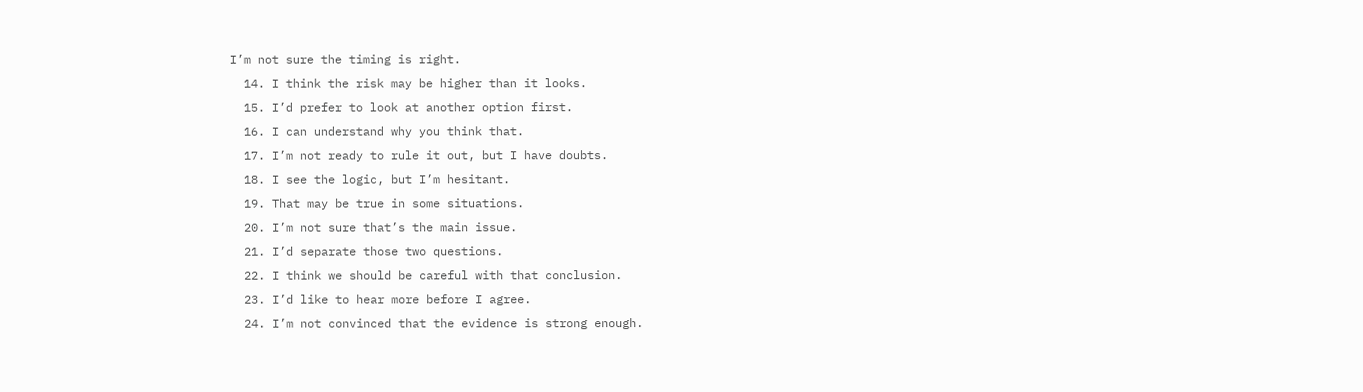I’m not sure the timing is right.
  14. I think the risk may be higher than it looks.
  15. I’d prefer to look at another option first.
  16. I can understand why you think that.
  17. I’m not ready to rule it out, but I have doubts.
  18. I see the logic, but I’m hesitant.
  19. That may be true in some situations.
  20. I’m not sure that’s the main issue.
  21. I’d separate those two questions.
  22. I think we should be careful with that conclusion.
  23. I’d like to hear more before I agree.
  24. I’m not convinced that the evidence is strong enough.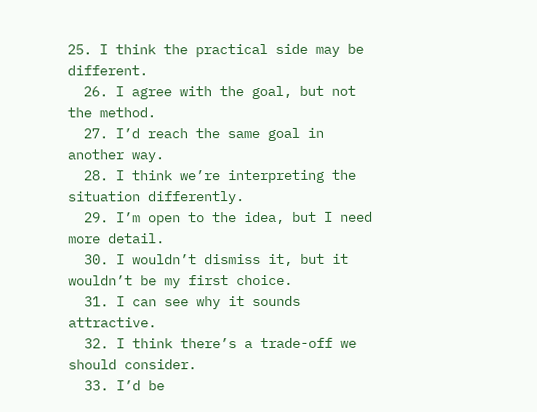25. I think the practical side may be different.
  26. I agree with the goal, but not the method.
  27. I’d reach the same goal in another way.
  28. I think we’re interpreting the situation differently.
  29. I’m open to the idea, but I need more detail.
  30. I wouldn’t dismiss it, but it wouldn’t be my first choice.
  31. I can see why it sounds attractive.
  32. I think there’s a trade-off we should consider.
  33. I’d be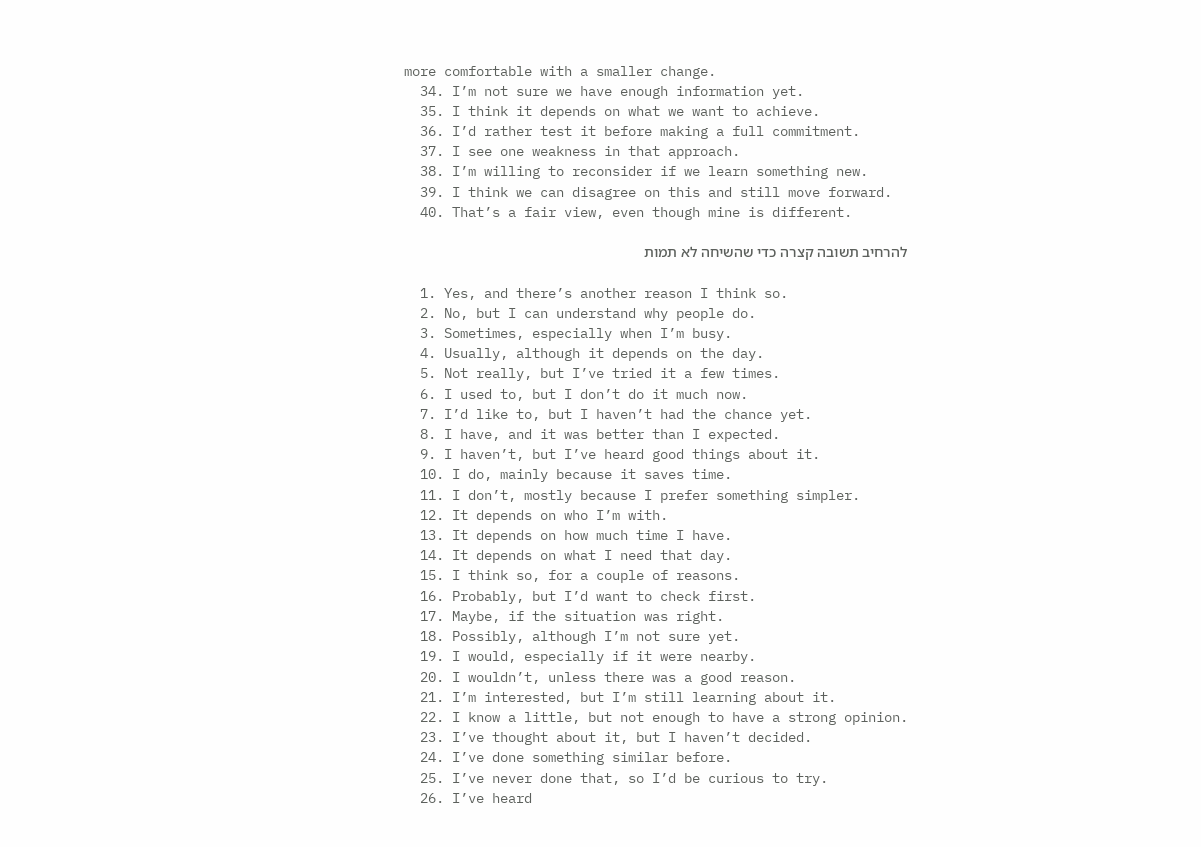more comfortable with a smaller change.
  34. I’m not sure we have enough information yet.
  35. I think it depends on what we want to achieve.
  36. I’d rather test it before making a full commitment.
  37. I see one weakness in that approach.
  38. I’m willing to reconsider if we learn something new.
  39. I think we can disagree on this and still move forward.
  40. That’s a fair view, even though mine is different.

להרחיב תשובה קצרה כדי שהשיחה לא תמות

  1. Yes, and there’s another reason I think so.
  2. No, but I can understand why people do.
  3. Sometimes, especially when I’m busy.
  4. Usually, although it depends on the day.
  5. Not really, but I’ve tried it a few times.
  6. I used to, but I don’t do it much now.
  7. I’d like to, but I haven’t had the chance yet.
  8. I have, and it was better than I expected.
  9. I haven’t, but I’ve heard good things about it.
  10. I do, mainly because it saves time.
  11. I don’t, mostly because I prefer something simpler.
  12. It depends on who I’m with.
  13. It depends on how much time I have.
  14. It depends on what I need that day.
  15. I think so, for a couple of reasons.
  16. Probably, but I’d want to check first.
  17. Maybe, if the situation was right.
  18. Possibly, although I’m not sure yet.
  19. I would, especially if it were nearby.
  20. I wouldn’t, unless there was a good reason.
  21. I’m interested, but I’m still learning about it.
  22. I know a little, but not enough to have a strong opinion.
  23. I’ve thought about it, but I haven’t decided.
  24. I’ve done something similar before.
  25. I’ve never done that, so I’d be curious to try.
  26. I’ve heard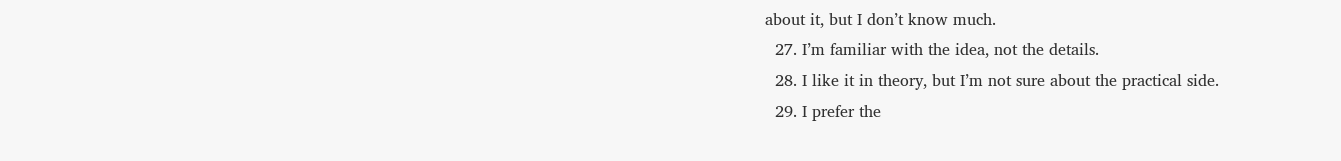about it, but I don’t know much.
  27. I’m familiar with the idea, not the details.
  28. I like it in theory, but I’m not sure about the practical side.
  29. I prefer the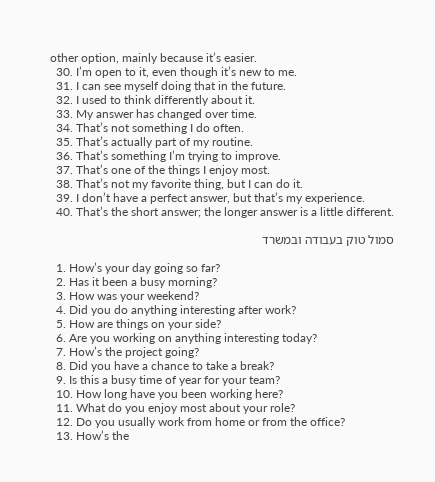other option, mainly because it’s easier.
  30. I’m open to it, even though it’s new to me.
  31. I can see myself doing that in the future.
  32. I used to think differently about it.
  33. My answer has changed over time.
  34. That’s not something I do often.
  35. That’s actually part of my routine.
  36. That’s something I’m trying to improve.
  37. That’s one of the things I enjoy most.
  38. That’s not my favorite thing, but I can do it.
  39. I don’t have a perfect answer, but that’s my experience.
  40. That’s the short answer; the longer answer is a little different.

סמול טוק בעבודה ובמשרד

  1. How’s your day going so far?
  2. Has it been a busy morning?
  3. How was your weekend?
  4. Did you do anything interesting after work?
  5. How are things on your side?
  6. Are you working on anything interesting today?
  7. How’s the project going?
  8. Did you have a chance to take a break?
  9. Is this a busy time of year for your team?
  10. How long have you been working here?
  11. What do you enjoy most about your role?
  12. Do you usually work from home or from the office?
  13. How’s the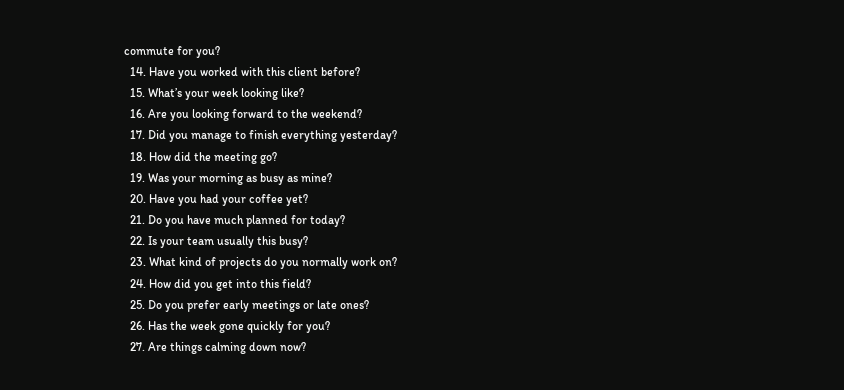commute for you?
  14. Have you worked with this client before?
  15. What’s your week looking like?
  16. Are you looking forward to the weekend?
  17. Did you manage to finish everything yesterday?
  18. How did the meeting go?
  19. Was your morning as busy as mine?
  20. Have you had your coffee yet?
  21. Do you have much planned for today?
  22. Is your team usually this busy?
  23. What kind of projects do you normally work on?
  24. How did you get into this field?
  25. Do you prefer early meetings or late ones?
  26. Has the week gone quickly for you?
  27. Are things calming down now?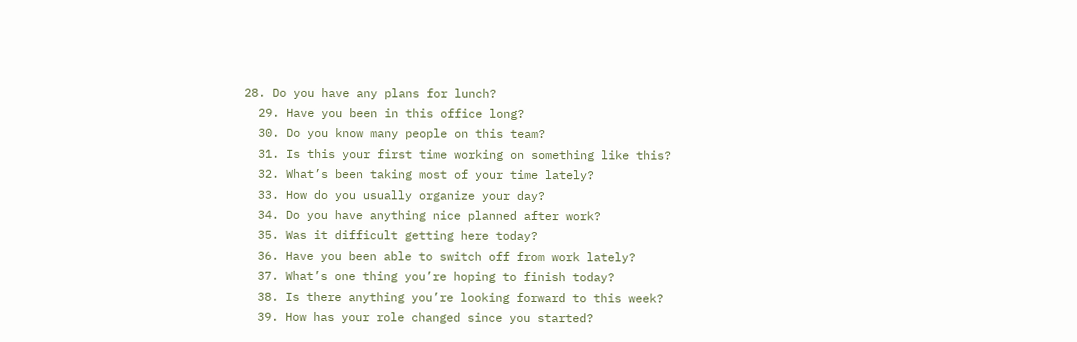28. Do you have any plans for lunch?
  29. Have you been in this office long?
  30. Do you know many people on this team?
  31. Is this your first time working on something like this?
  32. What’s been taking most of your time lately?
  33. How do you usually organize your day?
  34. Do you have anything nice planned after work?
  35. Was it difficult getting here today?
  36. Have you been able to switch off from work lately?
  37. What’s one thing you’re hoping to finish today?
  38. Is there anything you’re looking forward to this week?
  39. How has your role changed since you started?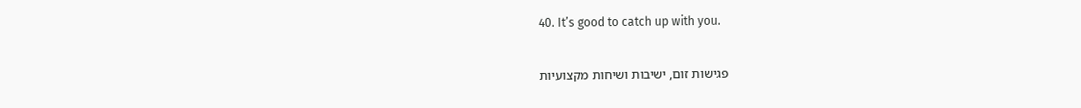40. It’s good to catch up with you.

פגישות זום, ישיבות ושיחות מקצועיות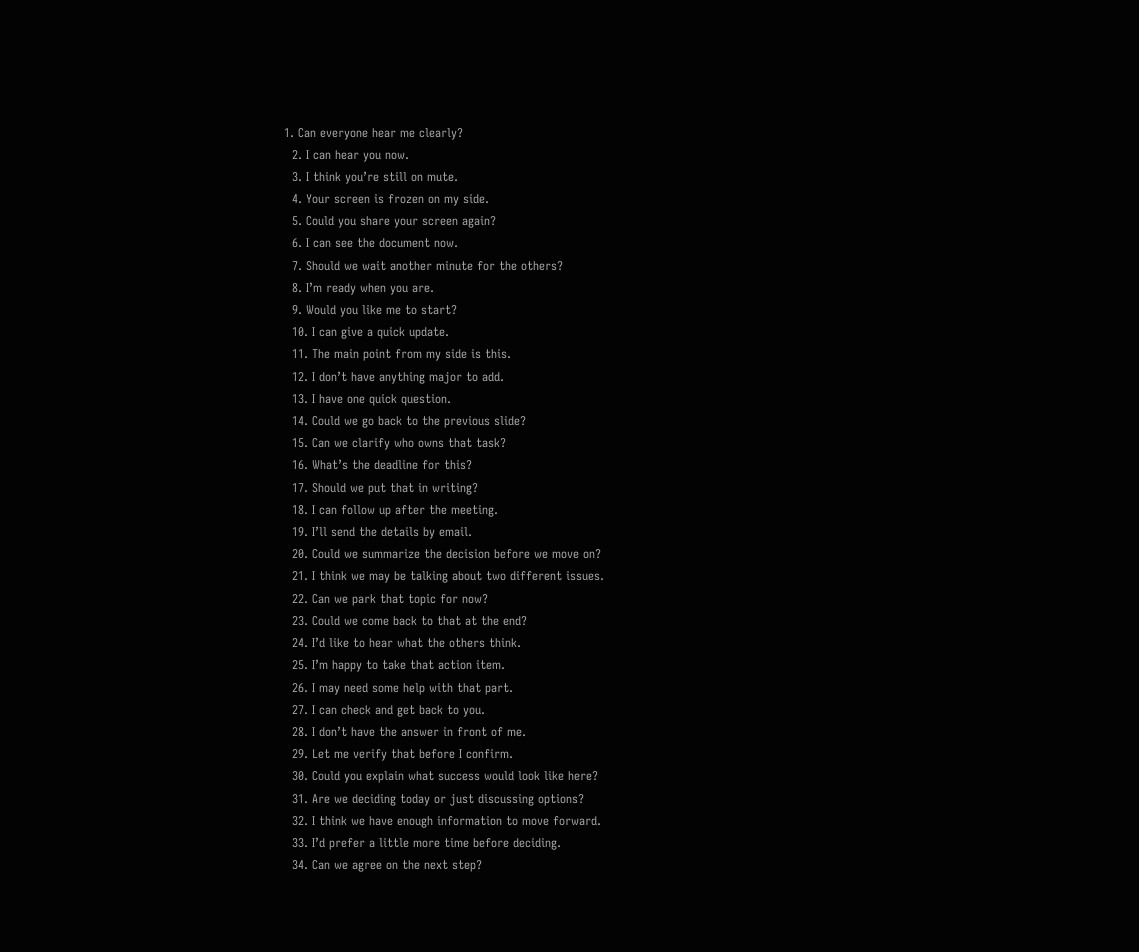1. Can everyone hear me clearly?
  2. I can hear you now.
  3. I think you’re still on mute.
  4. Your screen is frozen on my side.
  5. Could you share your screen again?
  6. I can see the document now.
  7. Should we wait another minute for the others?
  8. I’m ready when you are.
  9. Would you like me to start?
  10. I can give a quick update.
  11. The main point from my side is this.
  12. I don’t have anything major to add.
  13. I have one quick question.
  14. Could we go back to the previous slide?
  15. Can we clarify who owns that task?
  16. What’s the deadline for this?
  17. Should we put that in writing?
  18. I can follow up after the meeting.
  19. I’ll send the details by email.
  20. Could we summarize the decision before we move on?
  21. I think we may be talking about two different issues.
  22. Can we park that topic for now?
  23. Could we come back to that at the end?
  24. I’d like to hear what the others think.
  25. I’m happy to take that action item.
  26. I may need some help with that part.
  27. I can check and get back to you.
  28. I don’t have the answer in front of me.
  29. Let me verify that before I confirm.
  30. Could you explain what success would look like here?
  31. Are we deciding today or just discussing options?
  32. I think we have enough information to move forward.
  33. I’d prefer a little more time before deciding.
  34. Can we agree on the next step?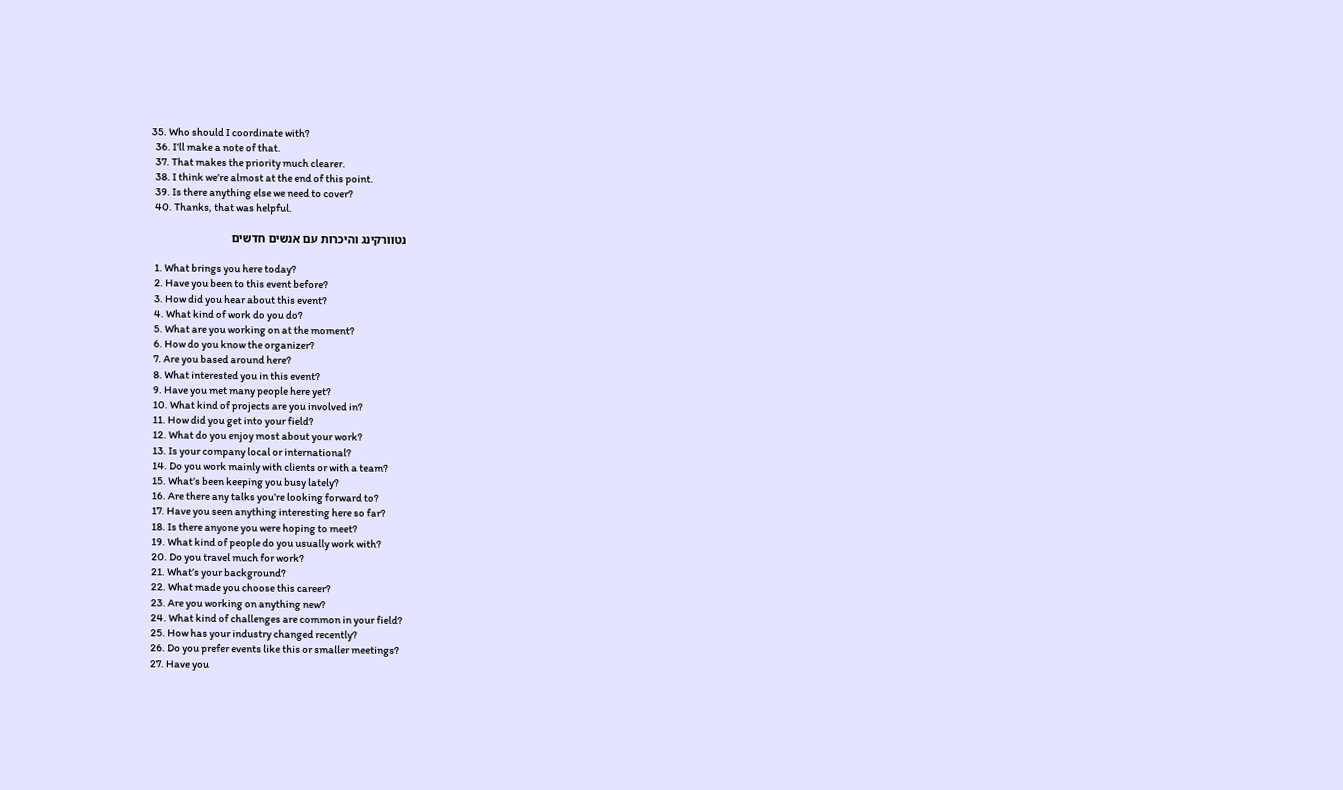35. Who should I coordinate with?
  36. I’ll make a note of that.
  37. That makes the priority much clearer.
  38. I think we’re almost at the end of this point.
  39. Is there anything else we need to cover?
  40. Thanks, that was helpful.

נטוורקינג והיכרות עם אנשים חדשים

  1. What brings you here today?
  2. Have you been to this event before?
  3. How did you hear about this event?
  4. What kind of work do you do?
  5. What are you working on at the moment?
  6. How do you know the organizer?
  7. Are you based around here?
  8. What interested you in this event?
  9. Have you met many people here yet?
  10. What kind of projects are you involved in?
  11. How did you get into your field?
  12. What do you enjoy most about your work?
  13. Is your company local or international?
  14. Do you work mainly with clients or with a team?
  15. What’s been keeping you busy lately?
  16. Are there any talks you’re looking forward to?
  17. Have you seen anything interesting here so far?
  18. Is there anyone you were hoping to meet?
  19. What kind of people do you usually work with?
  20. Do you travel much for work?
  21. What’s your background?
  22. What made you choose this career?
  23. Are you working on anything new?
  24. What kind of challenges are common in your field?
  25. How has your industry changed recently?
  26. Do you prefer events like this or smaller meetings?
  27. Have you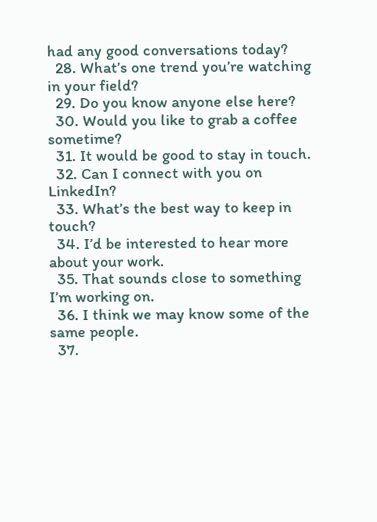had any good conversations today?
  28. What’s one trend you’re watching in your field?
  29. Do you know anyone else here?
  30. Would you like to grab a coffee sometime?
  31. It would be good to stay in touch.
  32. Can I connect with you on LinkedIn?
  33. What’s the best way to keep in touch?
  34. I’d be interested to hear more about your work.
  35. That sounds close to something I’m working on.
  36. I think we may know some of the same people.
  37.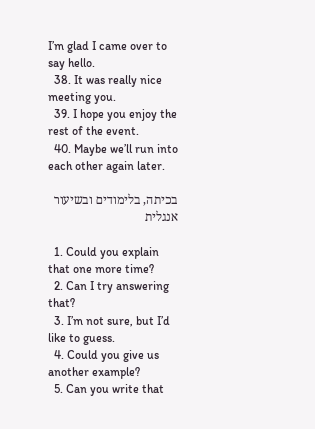I’m glad I came over to say hello.
  38. It was really nice meeting you.
  39. I hope you enjoy the rest of the event.
  40. Maybe we’ll run into each other again later.

בכיתה, בלימודים ובשיעור אנגלית

  1. Could you explain that one more time?
  2. Can I try answering that?
  3. I’m not sure, but I’d like to guess.
  4. Could you give us another example?
  5. Can you write that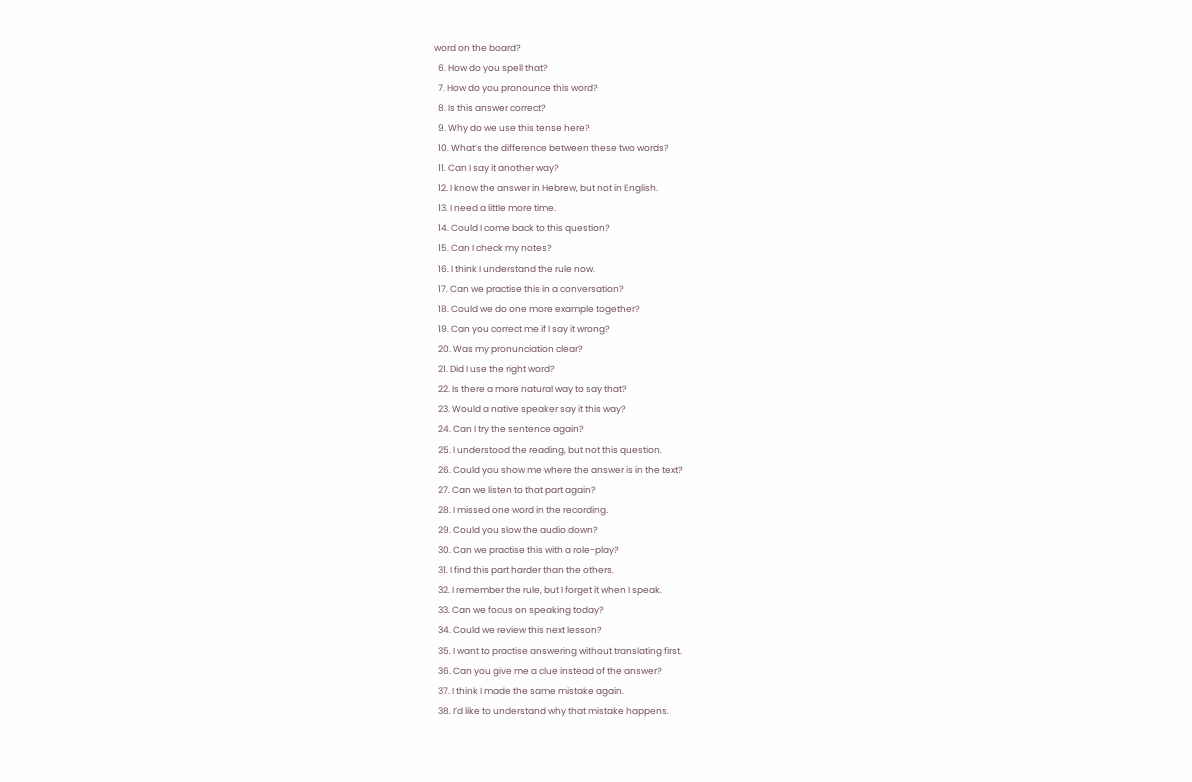word on the board?
  6. How do you spell that?
  7. How do you pronounce this word?
  8. Is this answer correct?
  9. Why do we use this tense here?
  10. What’s the difference between these two words?
  11. Can I say it another way?
  12. I know the answer in Hebrew, but not in English.
  13. I need a little more time.
  14. Could I come back to this question?
  15. Can I check my notes?
  16. I think I understand the rule now.
  17. Can we practise this in a conversation?
  18. Could we do one more example together?
  19. Can you correct me if I say it wrong?
  20. Was my pronunciation clear?
  21. Did I use the right word?
  22. Is there a more natural way to say that?
  23. Would a native speaker say it this way?
  24. Can I try the sentence again?
  25. I understood the reading, but not this question.
  26. Could you show me where the answer is in the text?
  27. Can we listen to that part again?
  28. I missed one word in the recording.
  29. Could you slow the audio down?
  30. Can we practise this with a role-play?
  31. I find this part harder than the others.
  32. I remember the rule, but I forget it when I speak.
  33. Can we focus on speaking today?
  34. Could we review this next lesson?
  35. I want to practise answering without translating first.
  36. Can you give me a clue instead of the answer?
  37. I think I made the same mistake again.
  38. I’d like to understand why that mistake happens.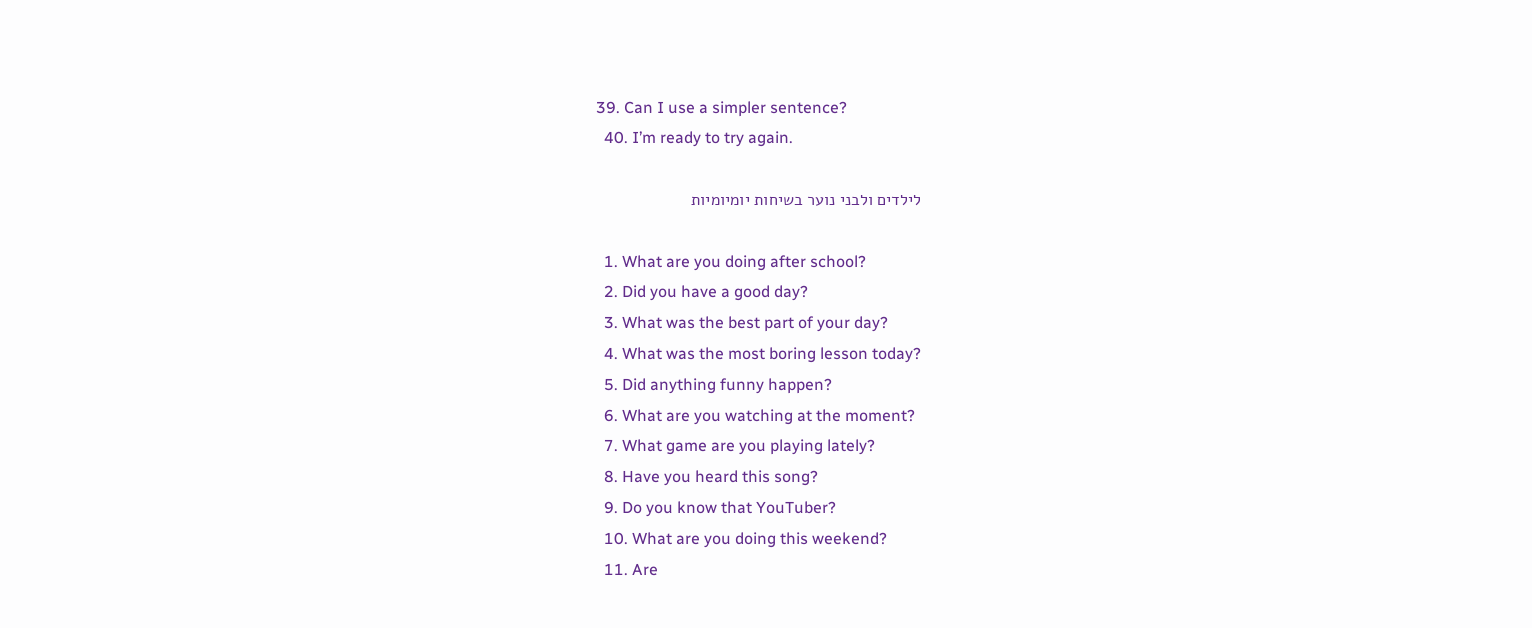39. Can I use a simpler sentence?
  40. I’m ready to try again.

לילדים ולבני נוער בשיחות יומיומיות

  1. What are you doing after school?
  2. Did you have a good day?
  3. What was the best part of your day?
  4. What was the most boring lesson today?
  5. Did anything funny happen?
  6. What are you watching at the moment?
  7. What game are you playing lately?
  8. Have you heard this song?
  9. Do you know that YouTuber?
  10. What are you doing this weekend?
  11. Are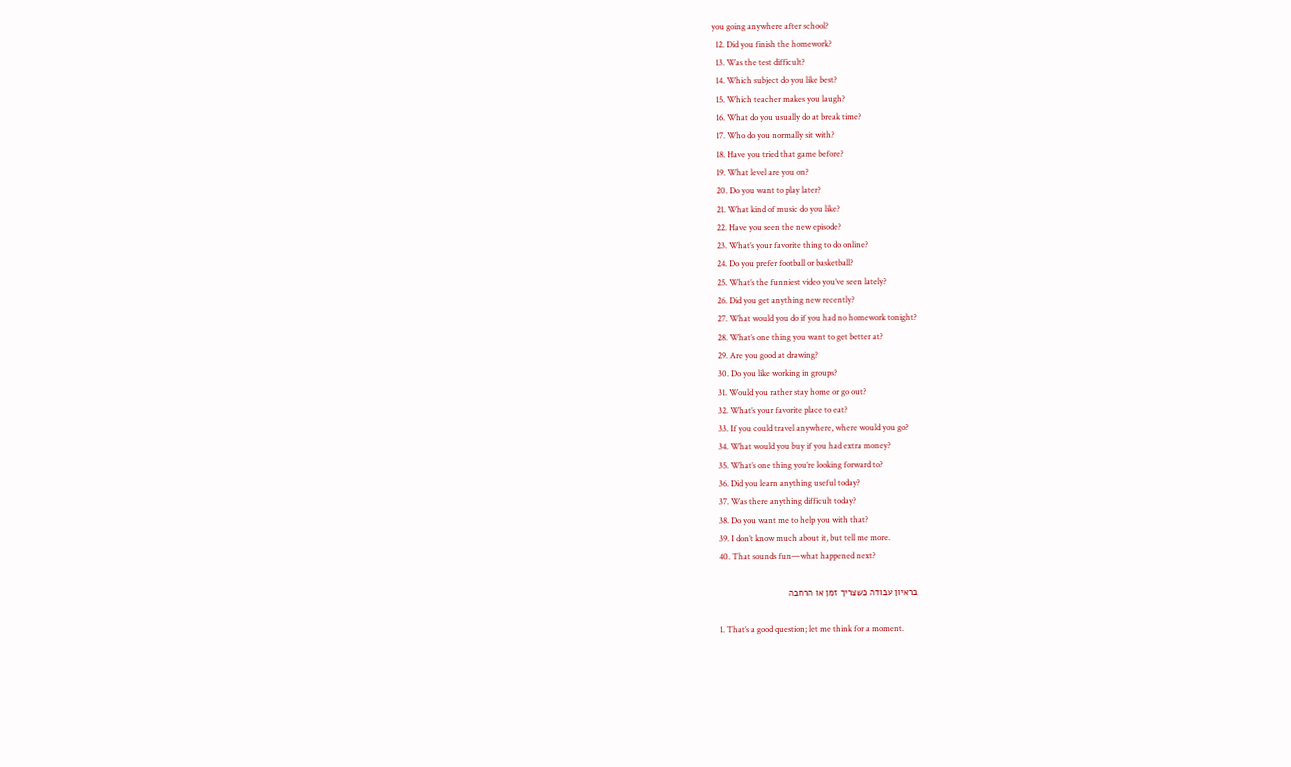you going anywhere after school?
  12. Did you finish the homework?
  13. Was the test difficult?
  14. Which subject do you like best?
  15. Which teacher makes you laugh?
  16. What do you usually do at break time?
  17. Who do you normally sit with?
  18. Have you tried that game before?
  19. What level are you on?
  20. Do you want to play later?
  21. What kind of music do you like?
  22. Have you seen the new episode?
  23. What’s your favorite thing to do online?
  24. Do you prefer football or basketball?
  25. What’s the funniest video you’ve seen lately?
  26. Did you get anything new recently?
  27. What would you do if you had no homework tonight?
  28. What’s one thing you want to get better at?
  29. Are you good at drawing?
  30. Do you like working in groups?
  31. Would you rather stay home or go out?
  32. What’s your favorite place to eat?
  33. If you could travel anywhere, where would you go?
  34. What would you buy if you had extra money?
  35. What’s one thing you’re looking forward to?
  36. Did you learn anything useful today?
  37. Was there anything difficult today?
  38. Do you want me to help you with that?
  39. I don’t know much about it, but tell me more.
  40. That sounds fun—what happened next?

בראיון עבודה כשצריך זמן או הרחבה

  1. That’s a good question; let me think for a moment.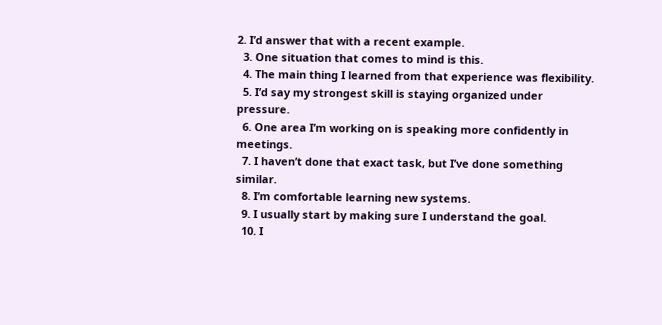2. I’d answer that with a recent example.
  3. One situation that comes to mind is this.
  4. The main thing I learned from that experience was flexibility.
  5. I’d say my strongest skill is staying organized under pressure.
  6. One area I’m working on is speaking more confidently in meetings.
  7. I haven’t done that exact task, but I’ve done something similar.
  8. I’m comfortable learning new systems.
  9. I usually start by making sure I understand the goal.
  10. I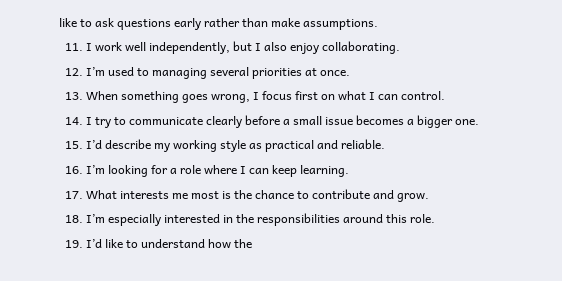like to ask questions early rather than make assumptions.
  11. I work well independently, but I also enjoy collaborating.
  12. I’m used to managing several priorities at once.
  13. When something goes wrong, I focus first on what I can control.
  14. I try to communicate clearly before a small issue becomes a bigger one.
  15. I’d describe my working style as practical and reliable.
  16. I’m looking for a role where I can keep learning.
  17. What interests me most is the chance to contribute and grow.
  18. I’m especially interested in the responsibilities around this role.
  19. I’d like to understand how the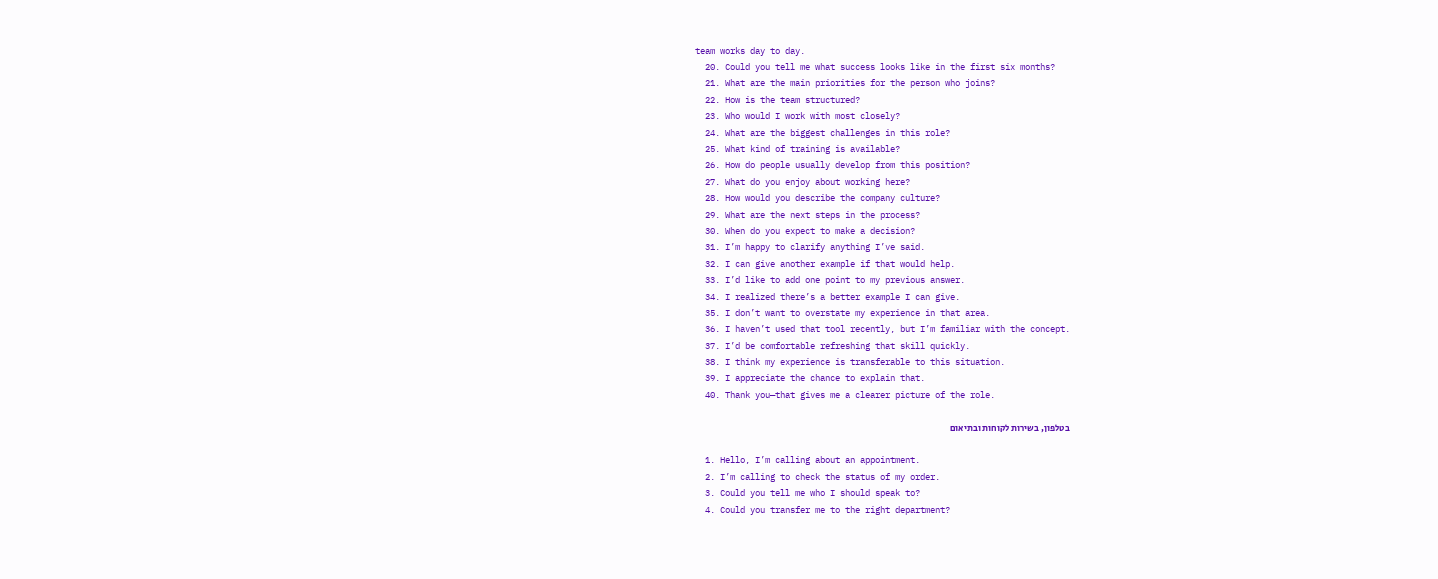team works day to day.
  20. Could you tell me what success looks like in the first six months?
  21. What are the main priorities for the person who joins?
  22. How is the team structured?
  23. Who would I work with most closely?
  24. What are the biggest challenges in this role?
  25. What kind of training is available?
  26. How do people usually develop from this position?
  27. What do you enjoy about working here?
  28. How would you describe the company culture?
  29. What are the next steps in the process?
  30. When do you expect to make a decision?
  31. I’m happy to clarify anything I’ve said.
  32. I can give another example if that would help.
  33. I’d like to add one point to my previous answer.
  34. I realized there’s a better example I can give.
  35. I don’t want to overstate my experience in that area.
  36. I haven’t used that tool recently, but I’m familiar with the concept.
  37. I’d be comfortable refreshing that skill quickly.
  38. I think my experience is transferable to this situation.
  39. I appreciate the chance to explain that.
  40. Thank you—that gives me a clearer picture of the role.

בטלפון, בשירות לקוחות ובתיאום

  1. Hello, I’m calling about an appointment.
  2. I’m calling to check the status of my order.
  3. Could you tell me who I should speak to?
  4. Could you transfer me to the right department?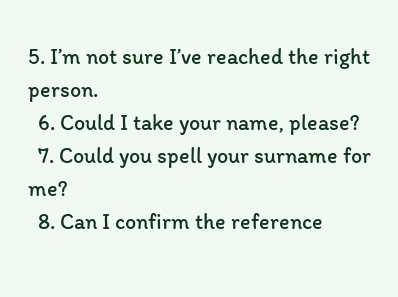5. I’m not sure I’ve reached the right person.
  6. Could I take your name, please?
  7. Could you spell your surname for me?
  8. Can I confirm the reference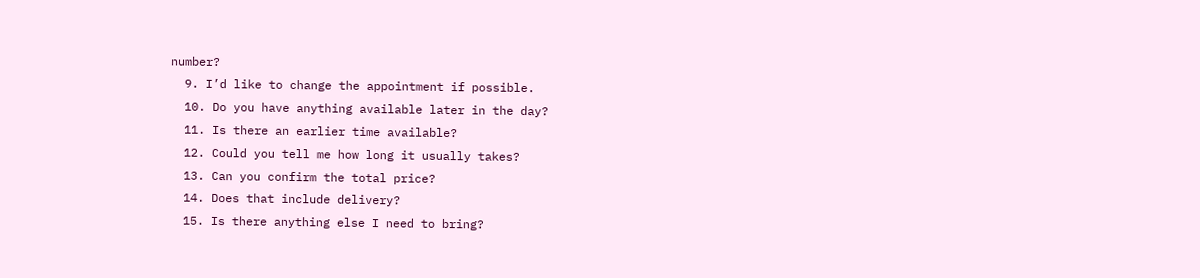number?
  9. I’d like to change the appointment if possible.
  10. Do you have anything available later in the day?
  11. Is there an earlier time available?
  12. Could you tell me how long it usually takes?
  13. Can you confirm the total price?
  14. Does that include delivery?
  15. Is there anything else I need to bring?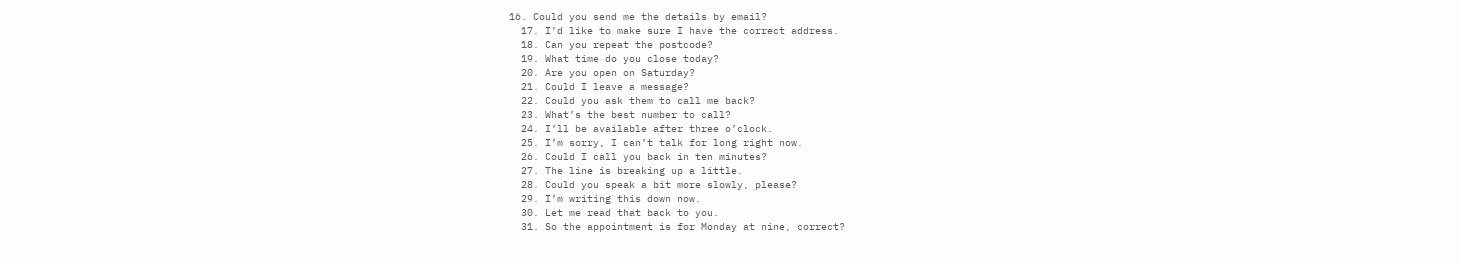16. Could you send me the details by email?
  17. I’d like to make sure I have the correct address.
  18. Can you repeat the postcode?
  19. What time do you close today?
  20. Are you open on Saturday?
  21. Could I leave a message?
  22. Could you ask them to call me back?
  23. What’s the best number to call?
  24. I’ll be available after three o’clock.
  25. I’m sorry, I can’t talk for long right now.
  26. Could I call you back in ten minutes?
  27. The line is breaking up a little.
  28. Could you speak a bit more slowly, please?
  29. I’m writing this down now.
  30. Let me read that back to you.
  31. So the appointment is for Monday at nine, correct?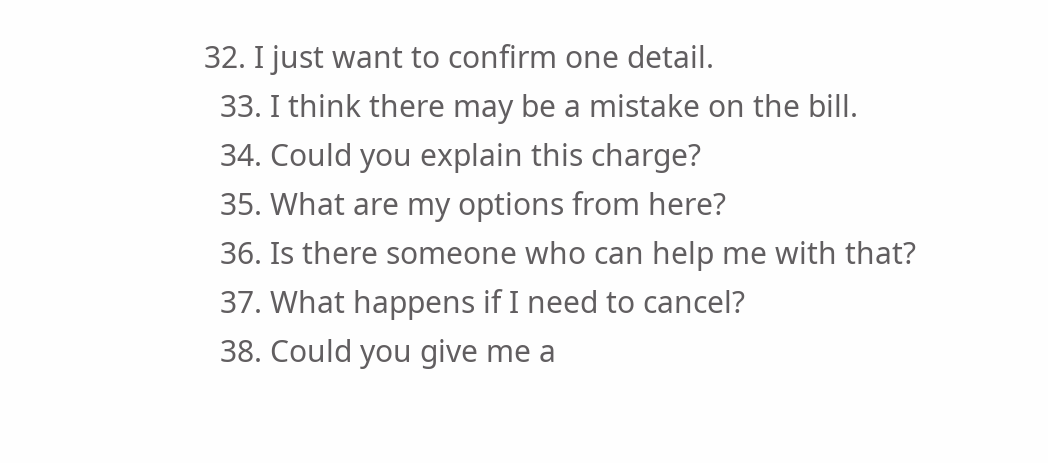32. I just want to confirm one detail.
  33. I think there may be a mistake on the bill.
  34. Could you explain this charge?
  35. What are my options from here?
  36. Is there someone who can help me with that?
  37. What happens if I need to cancel?
  38. Could you give me a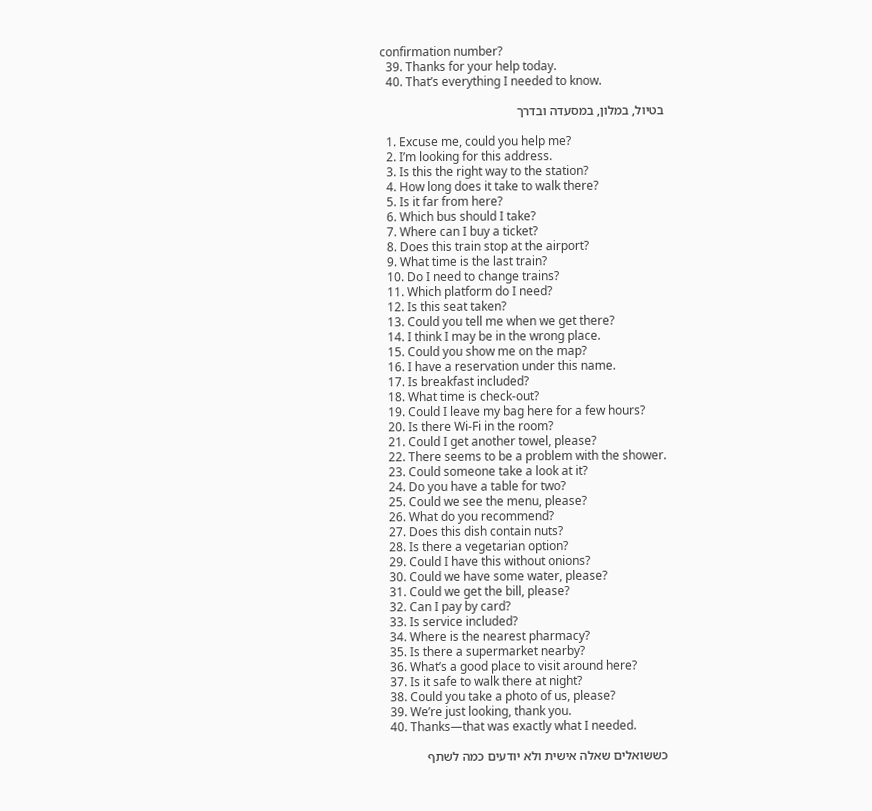confirmation number?
  39. Thanks for your help today.
  40. That’s everything I needed to know.

בטיול, במלון, במסעדה ובדרך

  1. Excuse me, could you help me?
  2. I’m looking for this address.
  3. Is this the right way to the station?
  4. How long does it take to walk there?
  5. Is it far from here?
  6. Which bus should I take?
  7. Where can I buy a ticket?
  8. Does this train stop at the airport?
  9. What time is the last train?
  10. Do I need to change trains?
  11. Which platform do I need?
  12. Is this seat taken?
  13. Could you tell me when we get there?
  14. I think I may be in the wrong place.
  15. Could you show me on the map?
  16. I have a reservation under this name.
  17. Is breakfast included?
  18. What time is check-out?
  19. Could I leave my bag here for a few hours?
  20. Is there Wi-Fi in the room?
  21. Could I get another towel, please?
  22. There seems to be a problem with the shower.
  23. Could someone take a look at it?
  24. Do you have a table for two?
  25. Could we see the menu, please?
  26. What do you recommend?
  27. Does this dish contain nuts?
  28. Is there a vegetarian option?
  29. Could I have this without onions?
  30. Could we have some water, please?
  31. Could we get the bill, please?
  32. Can I pay by card?
  33. Is service included?
  34. Where is the nearest pharmacy?
  35. Is there a supermarket nearby?
  36. What’s a good place to visit around here?
  37. Is it safe to walk there at night?
  38. Could you take a photo of us, please?
  39. We’re just looking, thank you.
  40. Thanks—that was exactly what I needed.

כששואלים שאלה אישית ולא יודעים כמה לשתף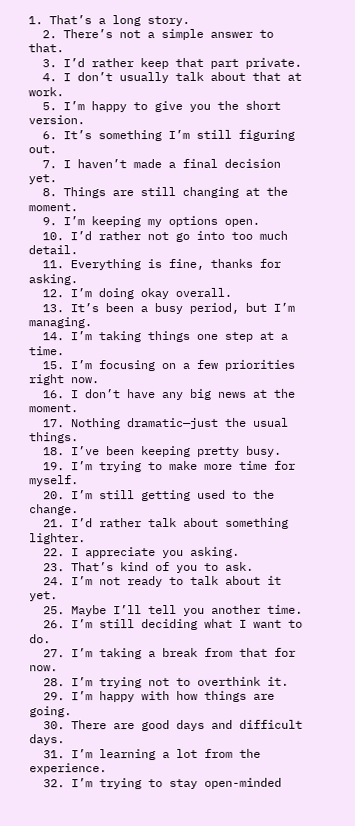1. That’s a long story.
  2. There’s not a simple answer to that.
  3. I’d rather keep that part private.
  4. I don’t usually talk about that at work.
  5. I’m happy to give you the short version.
  6. It’s something I’m still figuring out.
  7. I haven’t made a final decision yet.
  8. Things are still changing at the moment.
  9. I’m keeping my options open.
  10. I’d rather not go into too much detail.
  11. Everything is fine, thanks for asking.
  12. I’m doing okay overall.
  13. It’s been a busy period, but I’m managing.
  14. I’m taking things one step at a time.
  15. I’m focusing on a few priorities right now.
  16. I don’t have any big news at the moment.
  17. Nothing dramatic—just the usual things.
  18. I’ve been keeping pretty busy.
  19. I’m trying to make more time for myself.
  20. I’m still getting used to the change.
  21. I’d rather talk about something lighter.
  22. I appreciate you asking.
  23. That’s kind of you to ask.
  24. I’m not ready to talk about it yet.
  25. Maybe I’ll tell you another time.
  26. I’m still deciding what I want to do.
  27. I’m taking a break from that for now.
  28. I’m trying not to overthink it.
  29. I’m happy with how things are going.
  30. There are good days and difficult days.
  31. I’m learning a lot from the experience.
  32. I’m trying to stay open-minded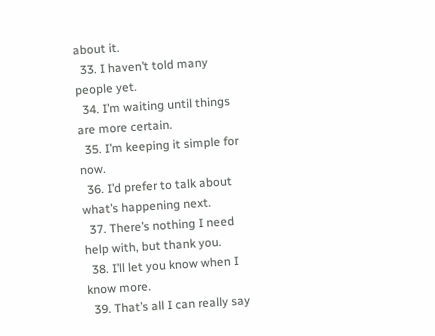about it.
  33. I haven’t told many people yet.
  34. I’m waiting until things are more certain.
  35. I’m keeping it simple for now.
  36. I’d prefer to talk about what’s happening next.
  37. There’s nothing I need help with, but thank you.
  38. I’ll let you know when I know more.
  39. That’s all I can really say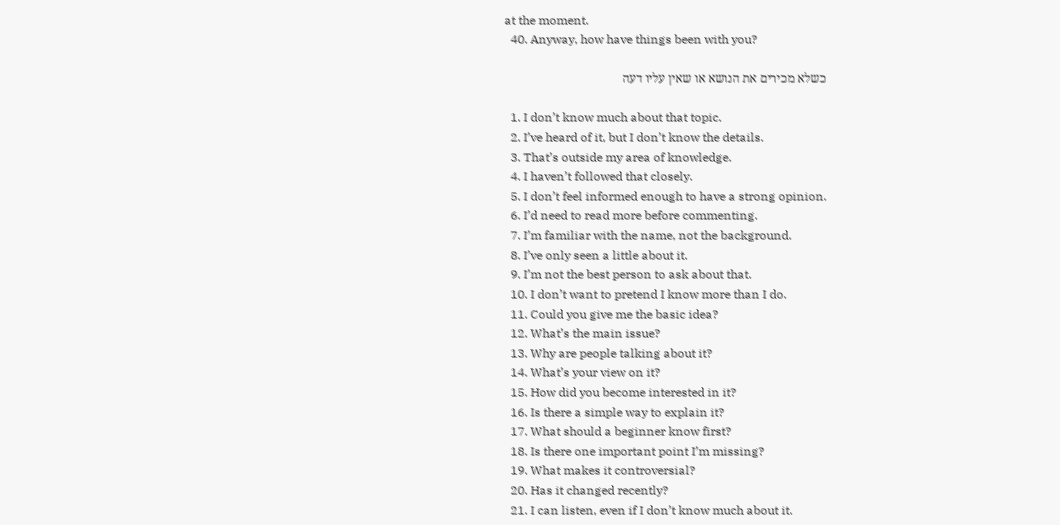at the moment.
  40. Anyway, how have things been with you?

כשלא מכירים את הנושא או שאין עליו דעה

  1. I don’t know much about that topic.
  2. I’ve heard of it, but I don’t know the details.
  3. That’s outside my area of knowledge.
  4. I haven’t followed that closely.
  5. I don’t feel informed enough to have a strong opinion.
  6. I’d need to read more before commenting.
  7. I’m familiar with the name, not the background.
  8. I’ve only seen a little about it.
  9. I’m not the best person to ask about that.
  10. I don’t want to pretend I know more than I do.
  11. Could you give me the basic idea?
  12. What’s the main issue?
  13. Why are people talking about it?
  14. What’s your view on it?
  15. How did you become interested in it?
  16. Is there a simple way to explain it?
  17. What should a beginner know first?
  18. Is there one important point I’m missing?
  19. What makes it controversial?
  20. Has it changed recently?
  21. I can listen, even if I don’t know much about it.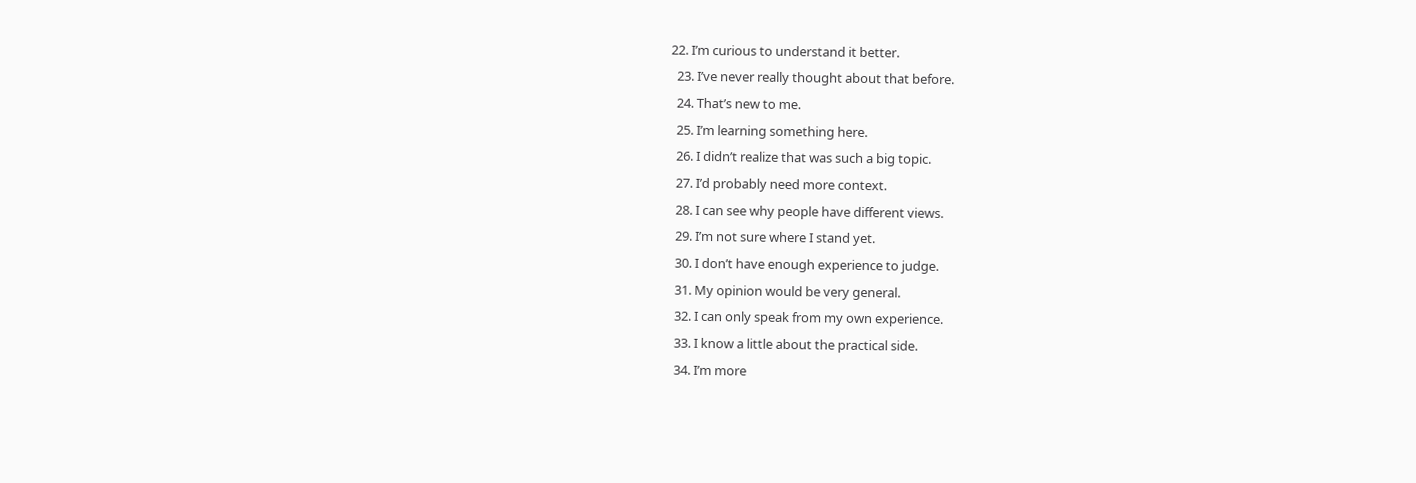22. I’m curious to understand it better.
  23. I’ve never really thought about that before.
  24. That’s new to me.
  25. I’m learning something here.
  26. I didn’t realize that was such a big topic.
  27. I’d probably need more context.
  28. I can see why people have different views.
  29. I’m not sure where I stand yet.
  30. I don’t have enough experience to judge.
  31. My opinion would be very general.
  32. I can only speak from my own experience.
  33. I know a little about the practical side.
  34. I’m more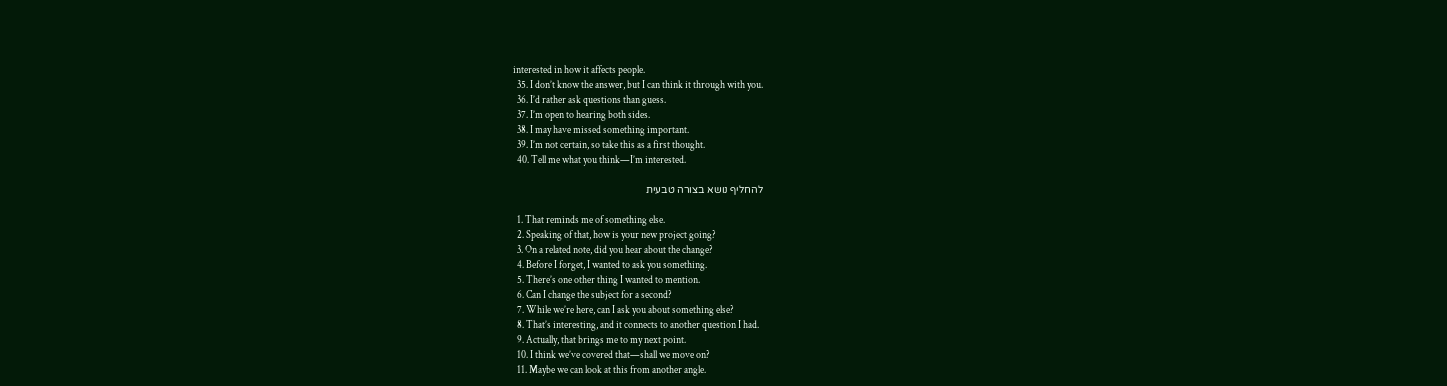interested in how it affects people.
  35. I don’t know the answer, but I can think it through with you.
  36. I’d rather ask questions than guess.
  37. I’m open to hearing both sides.
  38. I may have missed something important.
  39. I’m not certain, so take this as a first thought.
  40. Tell me what you think—I’m interested.

להחליף נושא בצורה טבעית

  1. That reminds me of something else.
  2. Speaking of that, how is your new project going?
  3. On a related note, did you hear about the change?
  4. Before I forget, I wanted to ask you something.
  5. There’s one other thing I wanted to mention.
  6. Can I change the subject for a second?
  7. While we’re here, can I ask you about something else?
  8. That’s interesting, and it connects to another question I had.
  9. Actually, that brings me to my next point.
  10. I think we’ve covered that—shall we move on?
  11. Maybe we can look at this from another angle.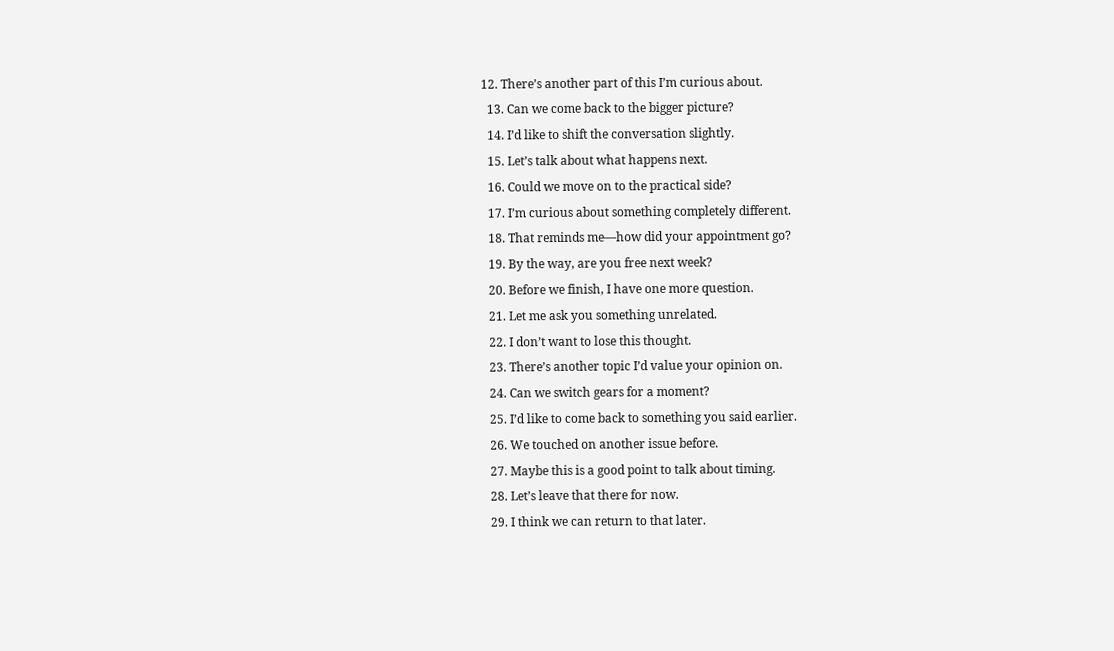12. There’s another part of this I’m curious about.
  13. Can we come back to the bigger picture?
  14. I’d like to shift the conversation slightly.
  15. Let’s talk about what happens next.
  16. Could we move on to the practical side?
  17. I’m curious about something completely different.
  18. That reminds me—how did your appointment go?
  19. By the way, are you free next week?
  20. Before we finish, I have one more question.
  21. Let me ask you something unrelated.
  22. I don’t want to lose this thought.
  23. There’s another topic I’d value your opinion on.
  24. Can we switch gears for a moment?
  25. I’d like to come back to something you said earlier.
  26. We touched on another issue before.
  27. Maybe this is a good point to talk about timing.
  28. Let’s leave that there for now.
  29. I think we can return to that later.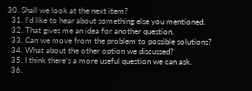30. Shall we look at the next item?
  31. I’d like to hear about something else you mentioned.
  32. That gives me an idea for another question.
  33. Can we move from the problem to possible solutions?
  34. What about the other option we discussed?
  35. I think there’s a more useful question we can ask.
  36.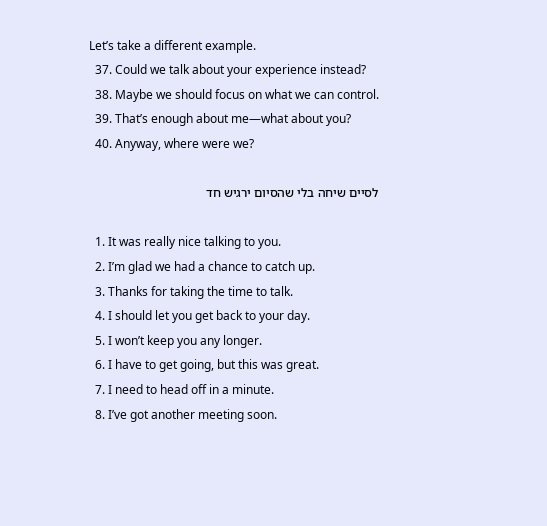Let’s take a different example.
  37. Could we talk about your experience instead?
  38. Maybe we should focus on what we can control.
  39. That’s enough about me—what about you?
  40. Anyway, where were we?

לסיים שיחה בלי שהסיום ירגיש חד

  1. It was really nice talking to you.
  2. I’m glad we had a chance to catch up.
  3. Thanks for taking the time to talk.
  4. I should let you get back to your day.
  5. I won’t keep you any longer.
  6. I have to get going, but this was great.
  7. I need to head off in a minute.
  8. I’ve got another meeting soon.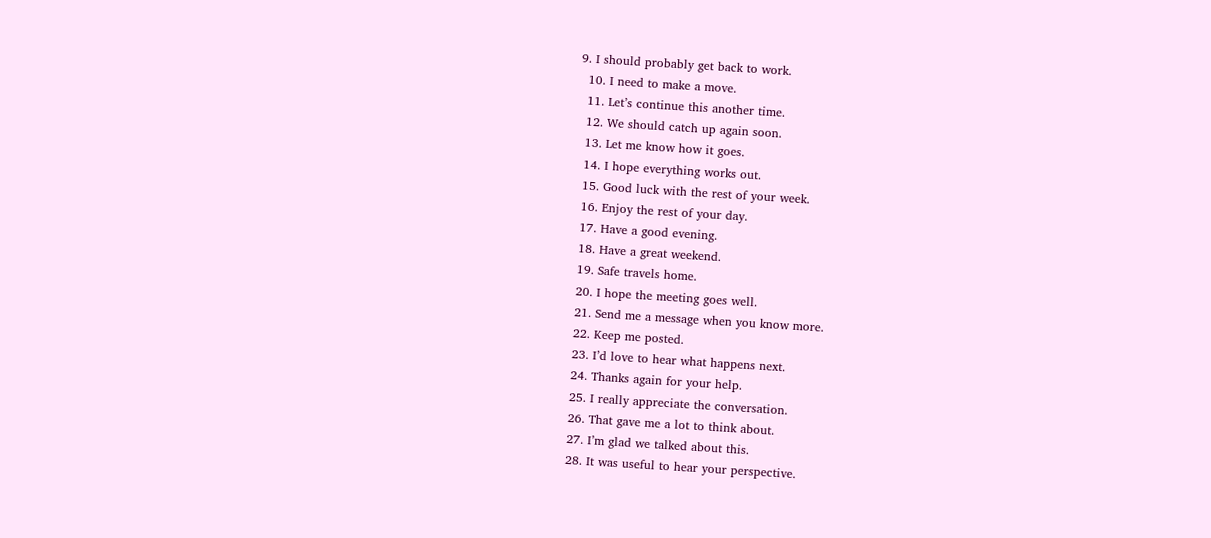9. I should probably get back to work.
  10. I need to make a move.
  11. Let’s continue this another time.
  12. We should catch up again soon.
  13. Let me know how it goes.
  14. I hope everything works out.
  15. Good luck with the rest of your week.
  16. Enjoy the rest of your day.
  17. Have a good evening.
  18. Have a great weekend.
  19. Safe travels home.
  20. I hope the meeting goes well.
  21. Send me a message when you know more.
  22. Keep me posted.
  23. I’d love to hear what happens next.
  24. Thanks again for your help.
  25. I really appreciate the conversation.
  26. That gave me a lot to think about.
  27. I’m glad we talked about this.
  28. It was useful to hear your perspective.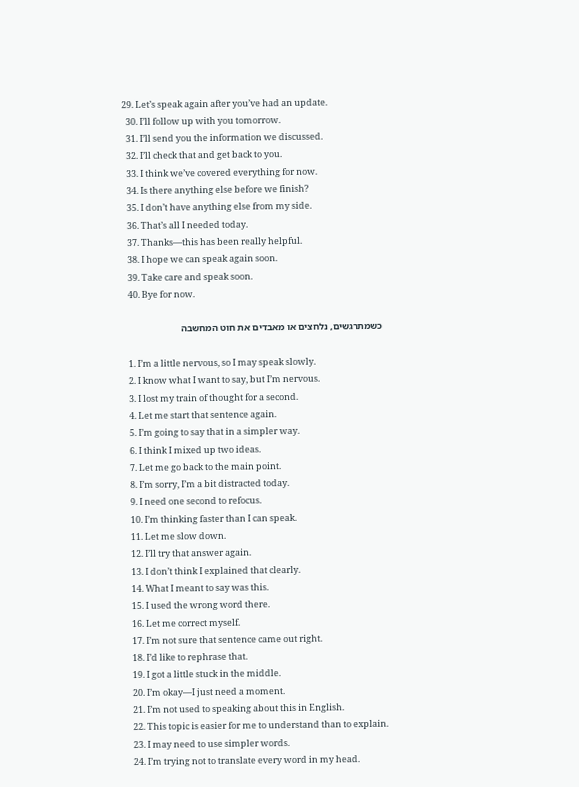29. Let’s speak again after you’ve had an update.
  30. I’ll follow up with you tomorrow.
  31. I’ll send you the information we discussed.
  32. I’ll check that and get back to you.
  33. I think we’ve covered everything for now.
  34. Is there anything else before we finish?
  35. I don’t have anything else from my side.
  36. That’s all I needed today.
  37. Thanks—this has been really helpful.
  38. I hope we can speak again soon.
  39. Take care and speak soon.
  40. Bye for now.

כשמתרגשים, נלחצים או מאבדים את חוט המחשבה

  1. I’m a little nervous, so I may speak slowly.
  2. I know what I want to say, but I’m nervous.
  3. I lost my train of thought for a second.
  4. Let me start that sentence again.
  5. I’m going to say that in a simpler way.
  6. I think I mixed up two ideas.
  7. Let me go back to the main point.
  8. I’m sorry, I’m a bit distracted today.
  9. I need one second to refocus.
  10. I’m thinking faster than I can speak.
  11. Let me slow down.
  12. I’ll try that answer again.
  13. I don’t think I explained that clearly.
  14. What I meant to say was this.
  15. I used the wrong word there.
  16. Let me correct myself.
  17. I’m not sure that sentence came out right.
  18. I’d like to rephrase that.
  19. I got a little stuck in the middle.
  20. I’m okay—I just need a moment.
  21. I’m not used to speaking about this in English.
  22. This topic is easier for me to understand than to explain.
  23. I may need to use simpler words.
  24. I’m trying not to translate every word in my head.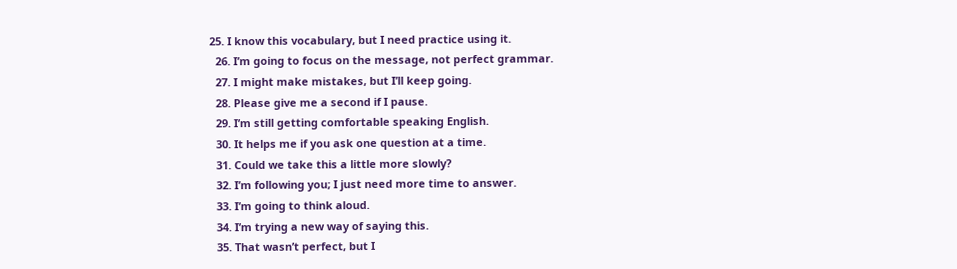25. I know this vocabulary, but I need practice using it.
  26. I’m going to focus on the message, not perfect grammar.
  27. I might make mistakes, but I’ll keep going.
  28. Please give me a second if I pause.
  29. I’m still getting comfortable speaking English.
  30. It helps me if you ask one question at a time.
  31. Could we take this a little more slowly?
  32. I’m following you; I just need more time to answer.
  33. I’m going to think aloud.
  34. I’m trying a new way of saying this.
  35. That wasn’t perfect, but I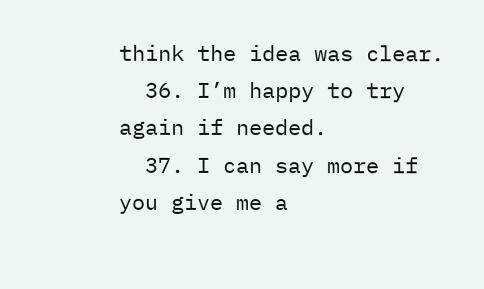think the idea was clear.
  36. I’m happy to try again if needed.
  37. I can say more if you give me a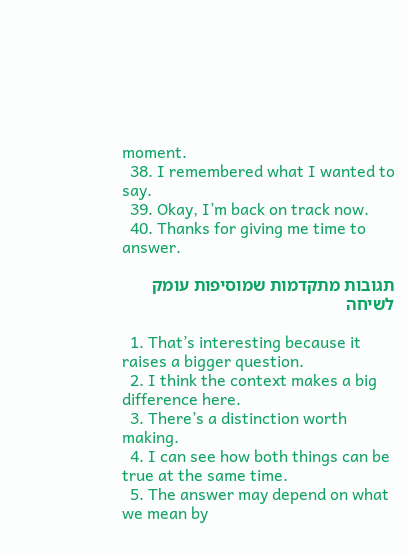moment.
  38. I remembered what I wanted to say.
  39. Okay, I’m back on track now.
  40. Thanks for giving me time to answer.

תגובות מתקדמות שמוסיפות עומק לשיחה

  1. That’s interesting because it raises a bigger question.
  2. I think the context makes a big difference here.
  3. There’s a distinction worth making.
  4. I can see how both things can be true at the same time.
  5. The answer may depend on what we mean by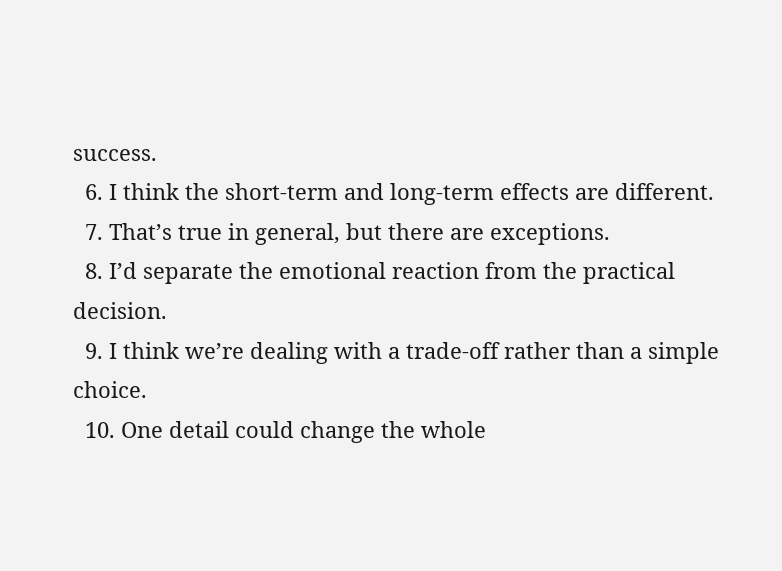success.
  6. I think the short-term and long-term effects are different.
  7. That’s true in general, but there are exceptions.
  8. I’d separate the emotional reaction from the practical decision.
  9. I think we’re dealing with a trade-off rather than a simple choice.
  10. One detail could change the whole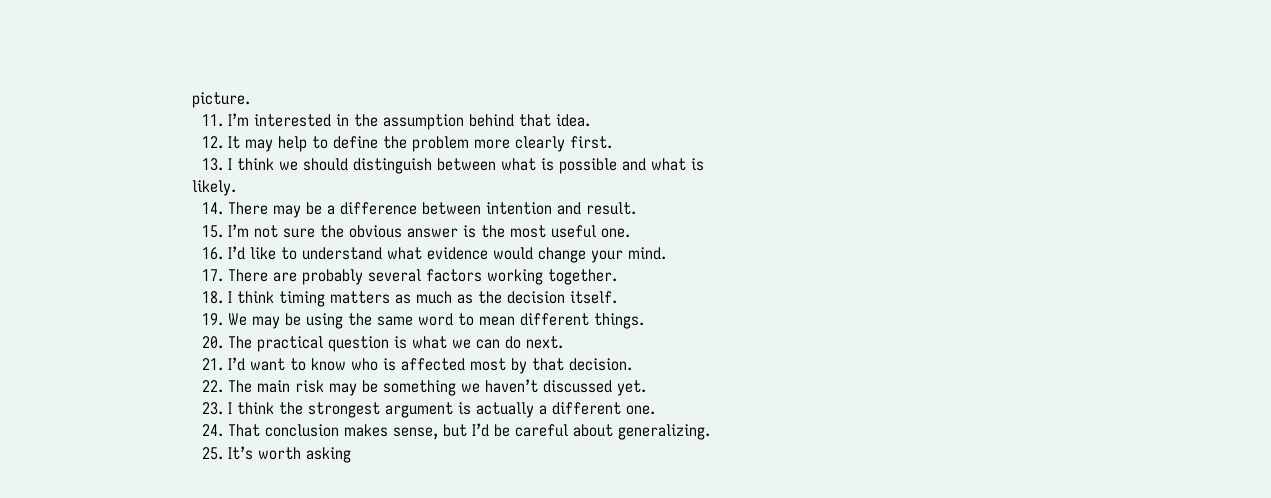picture.
  11. I’m interested in the assumption behind that idea.
  12. It may help to define the problem more clearly first.
  13. I think we should distinguish between what is possible and what is likely.
  14. There may be a difference between intention and result.
  15. I’m not sure the obvious answer is the most useful one.
  16. I’d like to understand what evidence would change your mind.
  17. There are probably several factors working together.
  18. I think timing matters as much as the decision itself.
  19. We may be using the same word to mean different things.
  20. The practical question is what we can do next.
  21. I’d want to know who is affected most by that decision.
  22. The main risk may be something we haven’t discussed yet.
  23. I think the strongest argument is actually a different one.
  24. That conclusion makes sense, but I’d be careful about generalizing.
  25. It’s worth asking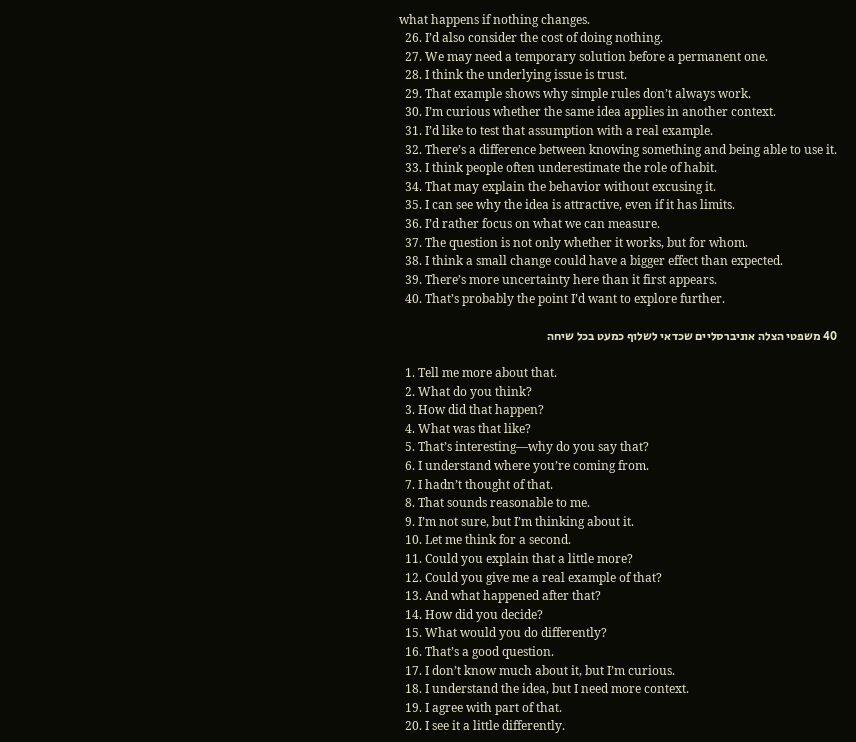what happens if nothing changes.
  26. I’d also consider the cost of doing nothing.
  27. We may need a temporary solution before a permanent one.
  28. I think the underlying issue is trust.
  29. That example shows why simple rules don’t always work.
  30. I’m curious whether the same idea applies in another context.
  31. I’d like to test that assumption with a real example.
  32. There’s a difference between knowing something and being able to use it.
  33. I think people often underestimate the role of habit.
  34. That may explain the behavior without excusing it.
  35. I can see why the idea is attractive, even if it has limits.
  36. I’d rather focus on what we can measure.
  37. The question is not only whether it works, but for whom.
  38. I think a small change could have a bigger effect than expected.
  39. There’s more uncertainty here than it first appears.
  40. That’s probably the point I’d want to explore further.

40 משפטי הצלה אוניברסליים שכדאי לשלוף כמעט בכל שיחה

  1. Tell me more about that.
  2. What do you think?
  3. How did that happen?
  4. What was that like?
  5. That’s interesting—why do you say that?
  6. I understand where you’re coming from.
  7. I hadn’t thought of that.
  8. That sounds reasonable to me.
  9. I’m not sure, but I’m thinking about it.
  10. Let me think for a second.
  11. Could you explain that a little more?
  12. Could you give me a real example of that?
  13. And what happened after that?
  14. How did you decide?
  15. What would you do differently?
  16. That’s a good question.
  17. I don’t know much about it, but I’m curious.
  18. I understand the idea, but I need more context.
  19. I agree with part of that.
  20. I see it a little differently.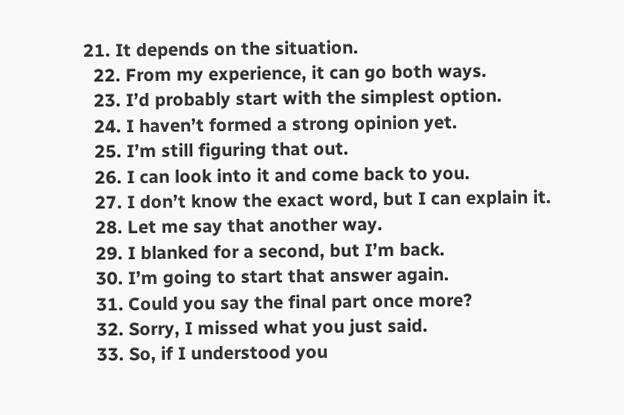21. It depends on the situation.
  22. From my experience, it can go both ways.
  23. I’d probably start with the simplest option.
  24. I haven’t formed a strong opinion yet.
  25. I’m still figuring that out.
  26. I can look into it and come back to you.
  27. I don’t know the exact word, but I can explain it.
  28. Let me say that another way.
  29. I blanked for a second, but I’m back.
  30. I’m going to start that answer again.
  31. Could you say the final part once more?
  32. Sorry, I missed what you just said.
  33. So, if I understood you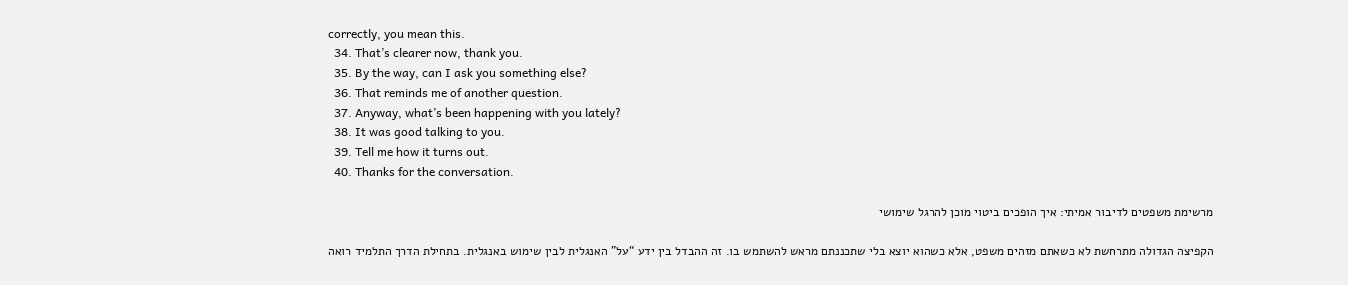correctly, you mean this.
  34. That’s clearer now, thank you.
  35. By the way, can I ask you something else?
  36. That reminds me of another question.
  37. Anyway, what’s been happening with you lately?
  38. It was good talking to you.
  39. Tell me how it turns out.
  40. Thanks for the conversation.

מרשימת משפטים לדיבור אמיתי: איך הופכים ביטוי מוכן להרגל שימושי

הקפיצה הגדולה מתרחשת לא כשאתם מזהים משפט, אלא כשהוא יוצא בלי שתכננתם מראש להשתמש בו. זה ההבדל בין ידע “על” האנגלית לבין שימוש באנגלית. בתחילת הדרך התלמיד רואה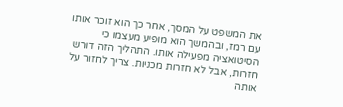את המשפט על המסך, אחר כך הוא זוכר אותו עם רמז, ובהמשך הוא מופיע מעצמו כי הסיטואציה מפעילה אותו. התהליך הזה דורש חזרות, אבל לא חזרות מכניות. צריך לחזור על אותה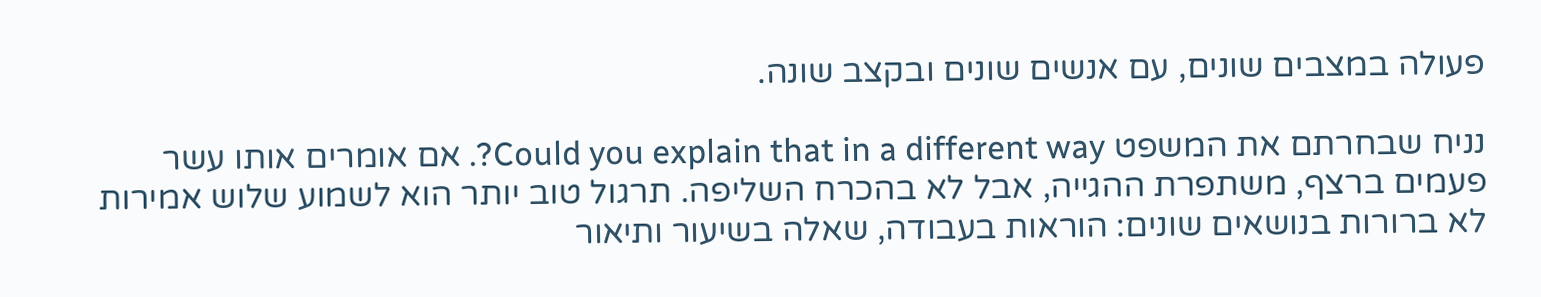פעולה במצבים שונים, עם אנשים שונים ובקצב שונה.

נניח שבחרתם את המשפט Could you explain that in a different way?. אם אומרים אותו עשר פעמים ברצף, משתפרת ההגייה, אבל לא בהכרח השליפה. תרגול טוב יותר הוא לשמוע שלוש אמירות לא ברורות בנושאים שונים: הוראות בעבודה, שאלה בשיעור ותיאור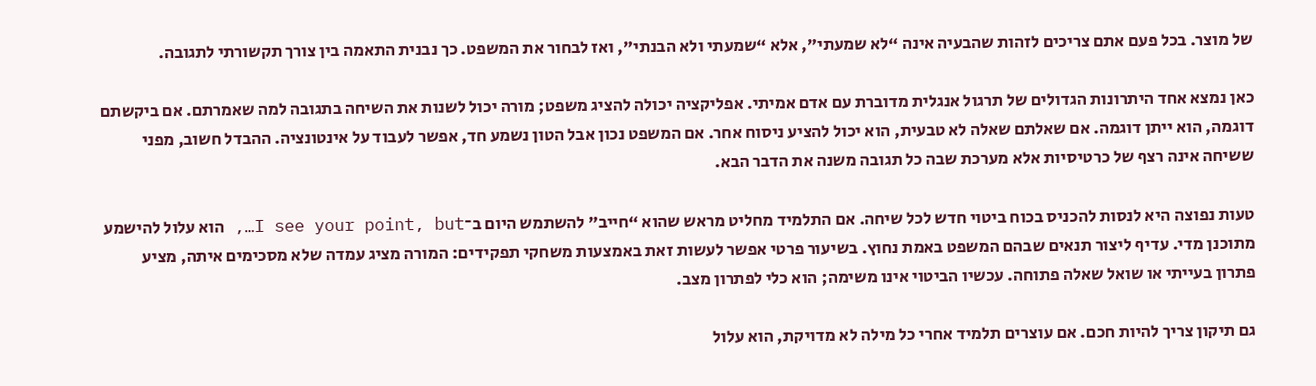של מוצר. בכל פעם אתם צריכים לזהות שהבעיה אינה “לא שמעתי”, אלא “שמעתי ולא הבנתי”, ואז לבחור את המשפט. כך נבנית התאמה בין צורך תקשורתי לתגובה.

כאן נמצא אחד היתרונות הגדולים של תרגול אנגלית מדוברת עם אדם אמיתי. אפליקציה יכולה להציג משפט; מורה יכול לשנות את השיחה בתגובה למה שאמרתם. אם ביקשתם דוגמה, הוא ייתן דוגמה. אם שאלתם שאלה לא טבעית, הוא יכול להציע ניסוח אחר. אם המשפט נכון אבל הטון נשמע חד, אפשר לעבוד על אינטונציה. ההבדל חשוב, מפני ששיחה אינה רצף של כרטיסיות אלא מערכת שבה כל תגובה משנה את הדבר הבא.

טעות נפוצה היא לנסות להכניס בכוח ביטוי חדש לכל שיחה. אם התלמיד מחליט מראש שהוא “חייב” להשתמש היום ב־I see your point, but…, הוא עלול להישמע מתוכנן מדי. עדיף ליצור תנאים שבהם המשפט באמת נחוץ. בשיעור פרטי אפשר לעשות זאת באמצעות משחקי תפקידים: המורה מציג עמדה שלא מסכימים איתה, מציע פתרון בעייתי או שואל שאלה פתוחה. עכשיו הביטוי אינו משימה; הוא כלי לפתרון מצב.

גם תיקון צריך להיות חכם. אם עוצרים תלמיד אחרי כל מילה לא מדויקת, הוא עלול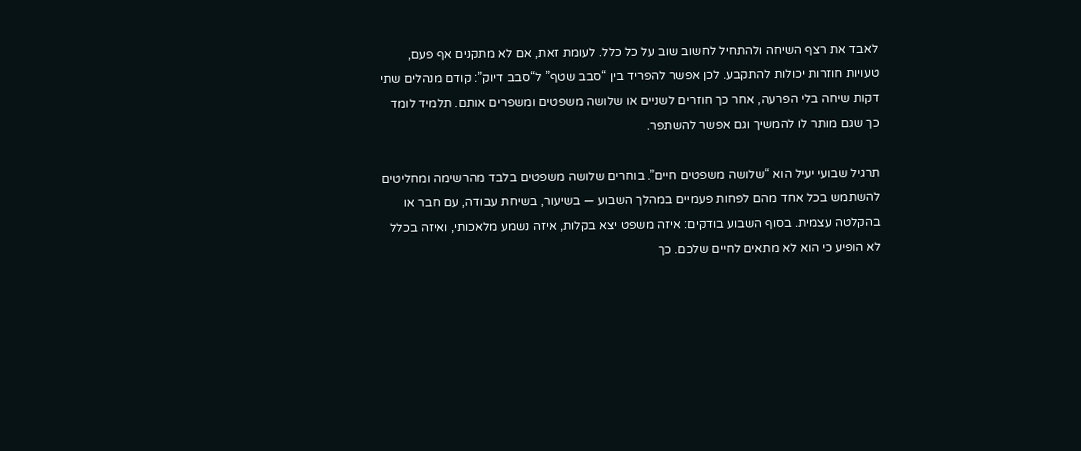לאבד את רצף השיחה ולהתחיל לחשוב שוב על כל כלל. לעומת זאת, אם לא מתקנים אף פעם, טעויות חוזרות יכולות להתקבע. לכן אפשר להפריד בין “סבב שטף” ל“סבב דיוק”: קודם מנהלים שתי דקות שיחה בלי הפרעה, אחר כך חוזרים לשניים או שלושה משפטים ומשפרים אותם. תלמיד לומד כך שגם מותר לו להמשיך וגם אפשר להשתפר.

תרגיל שבועי יעיל הוא “שלושה משפטים חיים”. בוחרים שלושה משפטים בלבד מהרשימה ומחליטים להשתמש בכל אחד מהם לפחות פעמיים במהלך השבוע — בשיעור, בשיחת עבודה, עם חבר או בהקלטה עצמית. בסוף השבוע בודקים: איזה משפט יצא בקלות, איזה נשמע מלאכותי, ואיזה בכלל לא הופיע כי הוא לא מתאים לחיים שלכם. כך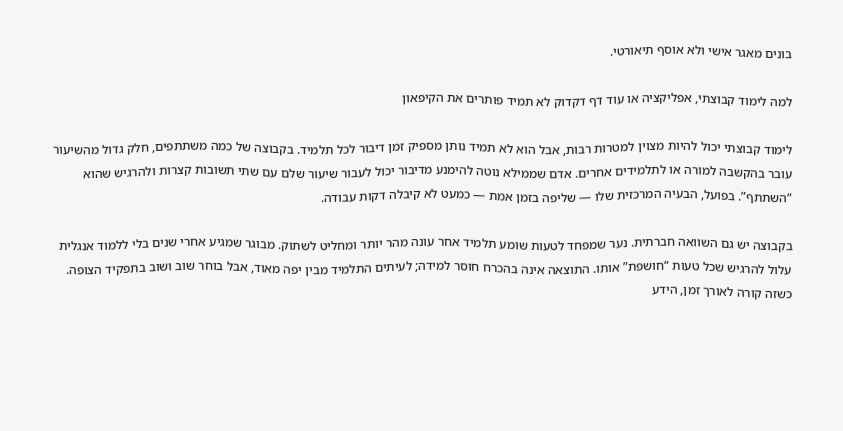בונים מאגר אישי ולא אוסף תיאורטי.

למה לימוד קבוצתי, אפליקציה או עוד דף דקדוק לא תמיד פותרים את הקיפאון

לימוד קבוצתי יכול להיות מצוין למטרות רבות, אבל הוא לא תמיד נותן מספיק זמן דיבור לכל תלמיד. בקבוצה של כמה משתתפים, חלק גדול מהשיעור עובר בהקשבה למורה או לתלמידים אחרים. אדם שממילא נוטה להימנע מדיבור יכול לעבור שיעור שלם עם שתי תשובות קצרות ולהרגיש שהוא “השתתף”. בפועל, הבעיה המרכזית שלו — שליפה בזמן אמת — כמעט לא קיבלה דקות עבודה.

בקבוצה יש גם השוואה חברתית. נער שמפחד לטעות שומע תלמיד אחר עונה מהר יותר ומחליט לשתוק. מבוגר שמגיע אחרי שנים בלי ללמוד אנגלית עלול להרגיש שכל טעות “חושפת” אותו. התוצאה אינה בהכרח חוסר למידה; לעיתים התלמיד מבין יפה מאוד, אבל בוחר שוב ושוב בתפקיד הצופה. כשזה קורה לאורך זמן, הידע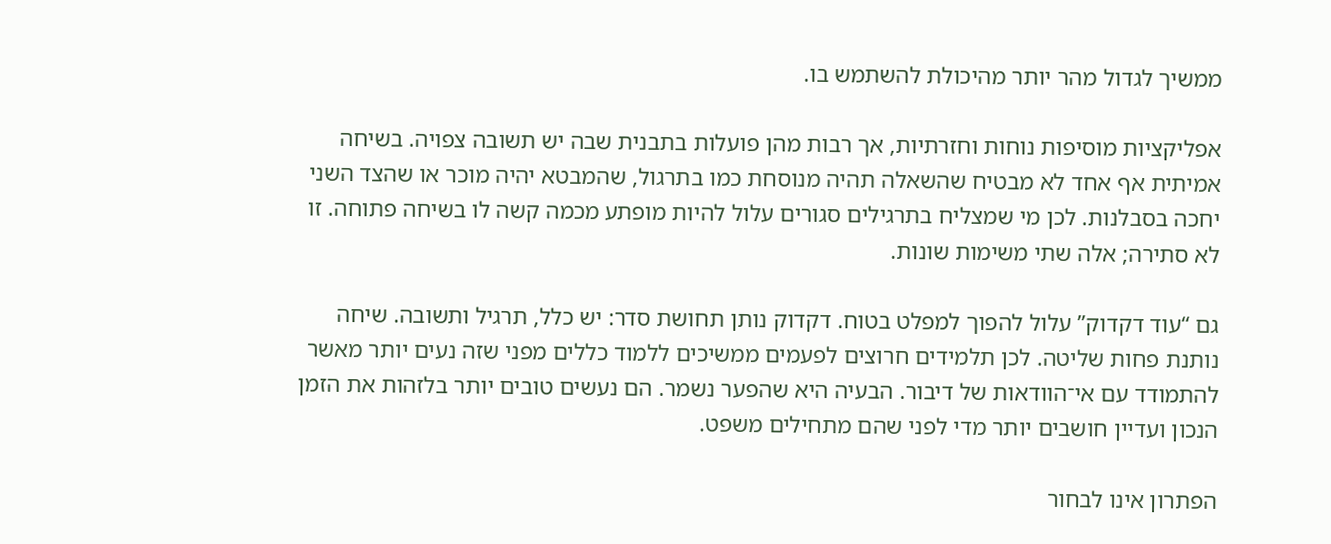ממשיך לגדול מהר יותר מהיכולת להשתמש בו.

אפליקציות מוסיפות נוחות וחזרתיות, אך רבות מהן פועלות בתבנית שבה יש תשובה צפויה. בשיחה אמיתית אף אחד לא מבטיח שהשאלה תהיה מנוסחת כמו בתרגול, שהמבטא יהיה מוכר או שהצד השני יחכה בסבלנות. לכן מי שמצליח בתרגילים סגורים עלול להיות מופתע מכמה קשה לו בשיחה פתוחה. זו לא סתירה; אלה שתי משימות שונות.

גם “עוד דקדוק” עלול להפוך למפלט בטוח. דקדוק נותן תחושת סדר: יש כלל, תרגיל ותשובה. שיחה נותנת פחות שליטה. לכן תלמידים חרוצים לפעמים ממשיכים ללמוד כללים מפני שזה נעים יותר מאשר להתמודד עם אי־הוודאות של דיבור. הבעיה היא שהפער נשמר. הם נעשים טובים יותר בלזהות את הזמן הנכון ועדיין חושבים יותר מדי לפני שהם מתחילים משפט.

הפתרון אינו לבחור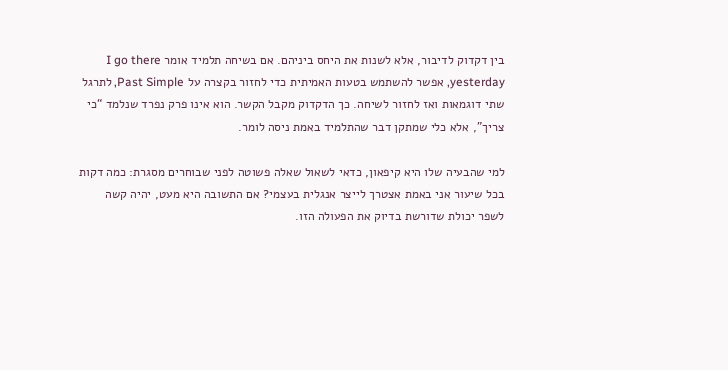בין דקדוק לדיבור, אלא לשנות את היחס ביניהם. אם בשיחה תלמיד אומר I go there yesterday, אפשר להשתמש בטעות האמיתית כדי לחזור בקצרה על Past Simple, לתרגל שתי דוגמאות ואז לחזור לשיחה. כך הדקדוק מקבל הקשר. הוא אינו פרק נפרד שנלמד “כי צריך”, אלא כלי שמתקן דבר שהתלמיד באמת ניסה לומר.

למי שהבעיה שלו היא קיפאון, כדאי לשאול שאלה פשוטה לפני שבוחרים מסגרת: כמה דקות בכל שיעור אני באמת אצטרך לייצר אנגלית בעצמי? אם התשובה היא מעט, יהיה קשה לשפר יכולת שדורשת בדיוק את הפעולה הזו.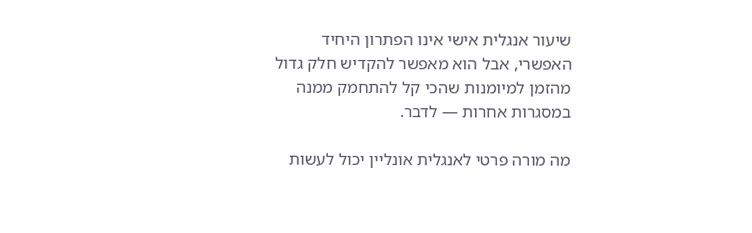שיעור אנגלית אישי אינו הפתרון היחיד האפשרי, אבל הוא מאפשר להקדיש חלק גדול מהזמן למיומנות שהכי קל להתחמק ממנה במסגרות אחרות — לדבר.

מה מורה פרטי לאנגלית אונליין יכול לעשות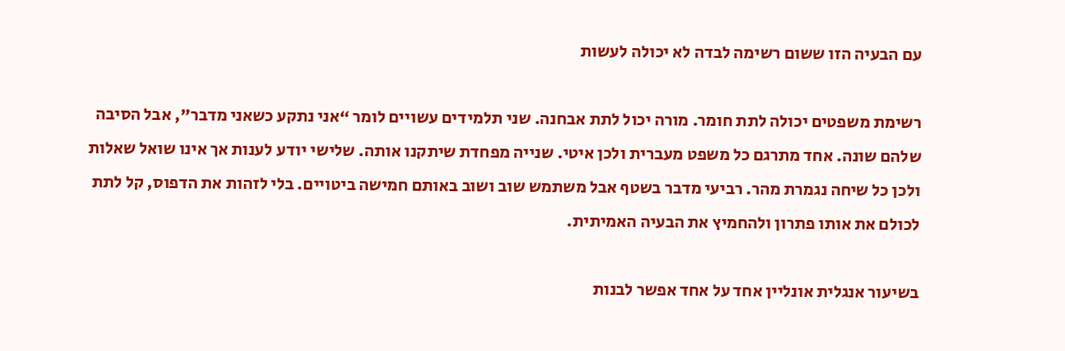עם הבעיה הזו ששום רשימה לבדה לא יכולה לעשות

רשימת משפטים יכולה לתת חומר. מורה יכול לתת אבחנה. שני תלמידים עשויים לומר “אני נתקע כשאני מדבר”, אבל הסיבה שלהם שונה. אחד מתרגם כל משפט מעברית ולכן איטי. שנייה מפחדת שיתקנו אותה. שלישי יודע לענות אך אינו שואל שאלות ולכן כל שיחה נגמרת מהר. רביעי מדבר בשטף אבל משתמש שוב ושוב באותם חמישה ביטויים. בלי לזהות את הדפוס, קל לתת לכולם את אותו פתרון ולהחמיץ את הבעיה האמיתית.

בשיעור אנגלית אונליין אחד על אחד אפשר לבנות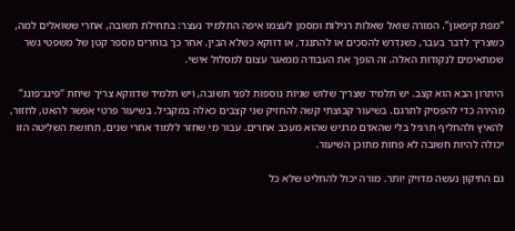“מפת קיפאון”. המורה שואל שאלות רגילות ומסמן לעצמו איפה התלמיד נעצר: בתחילת תשובה, אחרי ששואלים למה, כשצריך לדבר בעבר, כשנדרש להסכים או להתנגד, או דווקא כשלא הבין. אחר כך בוחרים מספר קטן של משפטי גשר שמתאימים לנקודות האלה. זה הופך את העבודה ממאגר עצום למסלול אישי.

היתרון הבא הוא קצב. יש תלמיד שצריך שלוש שניות נוספות לפני תשובה, ויש תלמיד שדווקא צריך שיחת “פינג־פונג” מהירה כדי להפסיק לתרגם. בשיעור קבוצתי קשה להחזיק שני קצבים כאלה במקביל. בשיעור פרטי אפשר להאט, לחזור, להאיץ ולהחליף תרגיל בלי שהאדם מרגיש שהוא מעכב אחרים. עבור מי שחזר ללמוד אחרי שנים, תחושת השליטה הזו יכולה להיות חשובה לא פחות מתוכן השיעור.

גם התיקון נעשה מדויק יותר. מורה יכול להחליט שלא כל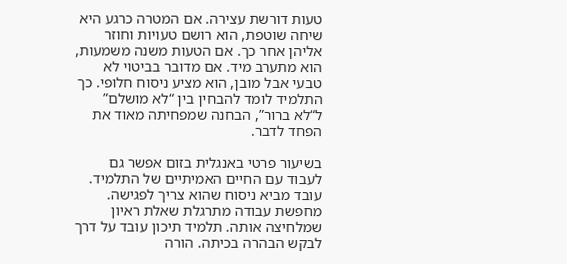טעות דורשת עצירה. אם המטרה כרגע היא שיחה שוטפת, הוא רושם טעויות וחוזר אליהן אחר כך. אם הטעות משנה משמעות, הוא מתערב מיד. אם מדובר בביטוי לא טבעי אבל מובן, הוא מציע ניסוח חלופי. כך התלמיד לומד להבחין בין “לא מושלם” ל“לא ברור”, הבחנה שמפחיתה מאוד את הפחד לדבר.

בשיעור פרטי באנגלית בזום אפשר גם לעבוד עם החיים האמיתיים של התלמיד. עובד מביא ניסוח שהוא צריך לפגישה. מחפשת עבודה מתרגלת שאלת ראיון שמלחיצה אותה. תלמיד תיכון עובד על דרך לבקש הבהרה בכיתה. הורה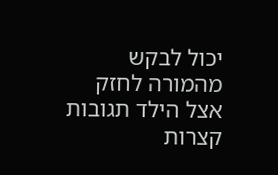יכול לבקש מהמורה לחזק אצל הילד תגובות קצרות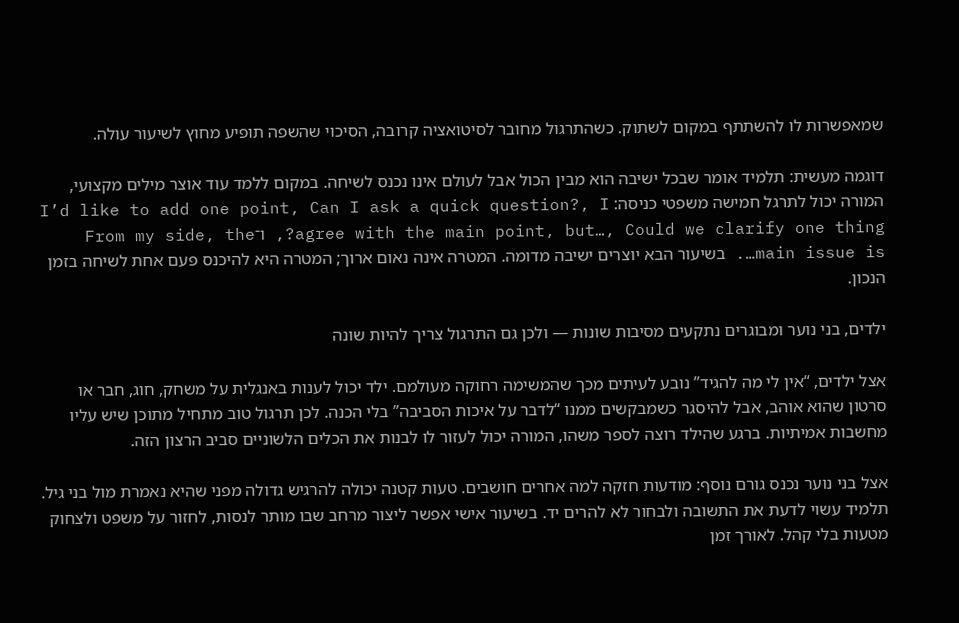שמאפשרות לו להשתתף במקום לשתוק. כשהתרגול מחובר לסיטואציה קרובה, הסיכוי שהשפה תופיע מחוץ לשיעור עולה.

דוגמה מעשית: תלמיד אומר שבכל ישיבה הוא מבין הכול אבל לעולם אינו נכנס לשיחה. במקום ללמד עוד אוצר מילים מקצועי, המורה יכול לתרגל חמישה משפטי כניסה: I’d like to add one point, Can I ask a quick question?, I agree with the main point, but…, Could we clarify one thing?, ו־From my side, the main issue is…. בשיעור הבא יוצרים ישיבה מדומה. המטרה אינה נאום ארוך; המטרה היא להיכנס פעם אחת לשיחה בזמן הנכון.

ילדים, בני נוער ומבוגרים נתקעים מסיבות שונות — ולכן גם התרגול צריך להיות שונה

אצל ילדים, “אין לי מה להגיד” נובע לעיתים מכך שהמשימה רחוקה מעולמם. ילד יכול לענות באנגלית על משחק, חוג, חבר או סרטון שהוא אוהב, אבל להיסגר כשמבקשים ממנו “לדבר על איכות הסביבה” בלי הכנה. לכן תרגול טוב מתחיל מתוכן שיש עליו מחשבות אמיתיות. ברגע שהילד רוצה לספר משהו, המורה יכול לעזור לו לבנות את הכלים הלשוניים סביב הרצון הזה.

אצל בני נוער נכנס גורם נוסף: מודעות חזקה למה אחרים חושבים. טעות קטנה יכולה להרגיש גדולה מפני שהיא נאמרת מול בני גיל. תלמיד עשוי לדעת את התשובה ולבחור לא להרים יד. בשיעור אישי אפשר ליצור מרחב שבו מותר לנסות, לחזור על משפט ולצחוק מטעות בלי קהל. לאורך זמן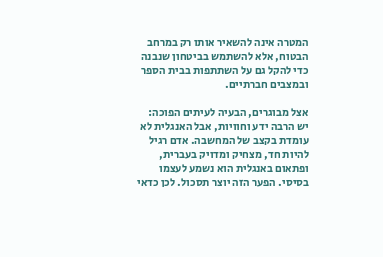המטרה אינה להשאיר אותו רק במרחב הבטוח, אלא להשתמש בביטחון שנבנה כדי להקל גם על השתתפות בבית הספר ובמצבים חברתיים.

אצל מבוגרים, הבעיה לעיתים הפוכה: יש הרבה ידע וחוויות, אבל האנגלית לא עומדת בקצב של המחשבה. אדם רגיל להיות חד, מצחיק ומדויק בעברית, ופתאום באנגלית הוא נשמע לעצמו בסיסי. הפער הזה יוצר תסכול. לכן כדאי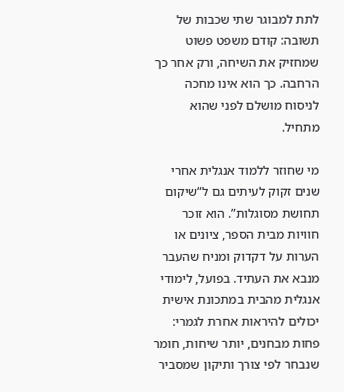לתת למבוגר שתי שכבות של תשובה: קודם משפט פשוט שמחזיק את השיחה, ורק אחר כך הרחבה. כך הוא אינו מחכה לניסוח מושלם לפני שהוא מתחיל.

מי שחוזר ללמוד אנגלית אחרי שנים זקוק לעיתים גם ל“שיקום תחושת מסוגלות”. הוא זוכר חוויות מבית הספר, ציונים או הערות על דקדוק ומניח שהעבר מנבא את העתיד. בפועל, לימודי אנגלית מהבית במתכונת אישית יכולים להיראות אחרת לגמרי: פחות מבחנים, יותר שיחות, חומר שנבחר לפי צורך ותיקון שמסביר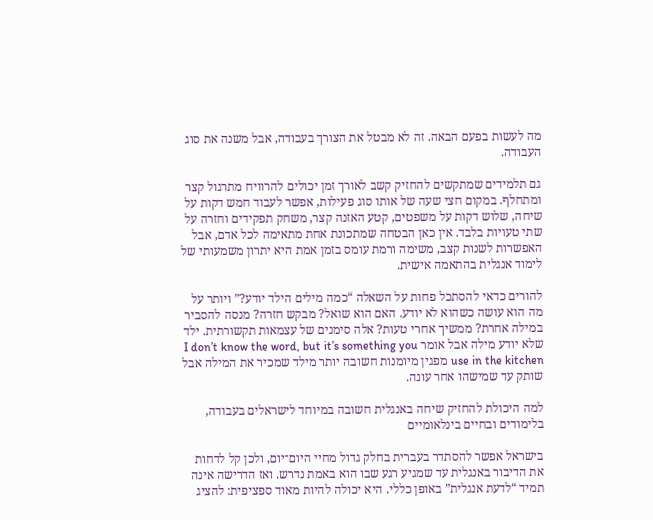מה לעשות בפעם הבאה. זה לא מבטל את הצורך בעבודה, אבל משנה את סוג העבודה.

גם תלמידים שמתקשים להחזיק קשב לאורך זמן יכולים להרוויח מתרגול קצר ומתחלף. במקום חצי שעה של אותו סוג פעילות, אפשר לעבוד חמש דקות על שיחה, שלוש דקות על משפטים, קטע האזנה קצר, משחק תפקידים וחזרה על שתי טעויות בלבד. אין כאן הבטחה שמתכונת אחת מתאימה לכל אדם, אבל האפשרות לשנות קצב, משימה ורמת עומס בזמן אמת היא יתרון משמעותי של לימוד אנגלית בהתאמה אישית.

להורים כדאי להסתכל פחות על השאלה “כמה מילים הילד יודע?” ויותר על מה הוא עושה כשהוא לא יודע. האם הוא שואל? מבקש חזרה? מנסה להסביר במילה אחרת? ממשיך אחרי טעות? אלה סימנים של עצמאות תקשורתית. ילד שלא יודע מילה אבל אומר I don’t know the word, but it’s something you use in the kitchen מפגין מיומנות חשובה יותר מילד שמכיר את המילה אבל שותק עד שמישהו אחר עונה.

למה היכולת להחזיק שיחה באנגלית חשובה במיוחד לישראלים בעבודה, בלימודים ובחיים בינלאומיים

בישראל אפשר להסתדר בעברית בחלק גדול מחיי היום־יום, ולכן קל לדחות את הדיבור באנגלית עד שמגיע רגע שבו הוא באמת נדרש. ואז הדרישה אינה תמיד “לדעת אנגלית” באופן כללי. היא יכולה להיות מאוד ספציפית: להציג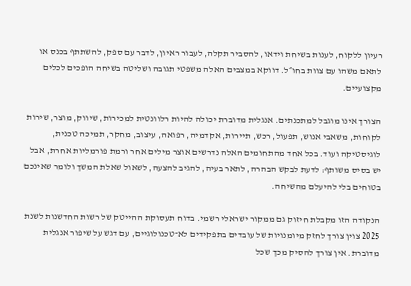רעיון ללקוח, לענות בשיחת וידאו, להסביר תקלה, לעבור ראיון, לדבר עם ספק, להשתתף בכנס או לתאם משהו עם צוות בחו״ל. דווקא במצבים האלה משפטי תגובה ושליטה בשיחה הופכים לכלים מקצועיים.

הצורך אינו מוגבל למתכנתים. אנגלית מדוברת יכולה להיות רלוונטית למכירות, שיווק, מוצר, שירות לקוחות, משאבי אנוש, תפעול, רכש, תיירות, אקדמיה, רפואה, עיצוב, מחקר, תמיכה טכנית, לוגיסטיקה ועוד. בכל אחד מהתחומים האלה נדרשים אוצר מילים אחר ורמת פורמליות אחרת, אבל יש בסיס משותף: לדעת לבקש הבהרה, לתאר בעיה, להגיב להצעה, לשאול שאלת המשך ולומר שאינכם בטוחים בלי להיעלם מהשיחה.

הנקודה הזו מקבלת חיזוק גם ממקור ישראלי רשמי. בדוח תעסוקת ההייטק של רשות החדשנות לשנת 2025 צוין צורך לחזק מיומנויות של עובדים בתפקידים לא־טכנולוגיים, עם דגש על שיפור אנגלית מדוברת. אין צורך להסיק מכך שכל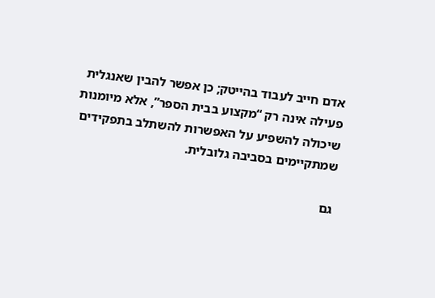אדם חייב לעבוד בהייטק; כן אפשר להבין שאנגלית פעילה אינה רק “מקצוע בבית הספר”, אלא מיומנות שיכולה להשפיע על האפשרות להשתלב בתפקידים שמתקיימים בסביבה גלובלית.

גם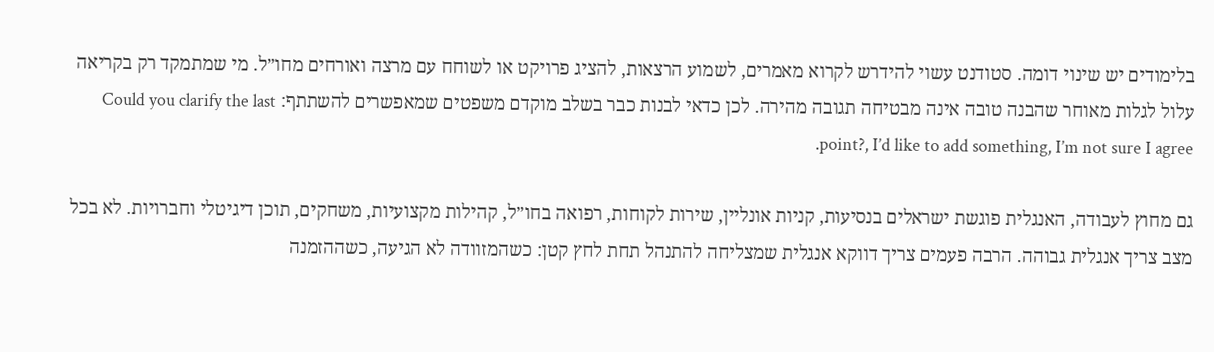בלימודים יש שינוי דומה. סטודנט עשוי להידרש לקרוא מאמרים, לשמוע הרצאות, להציג פרויקט או לשוחח עם מרצה ואורחים מחו״ל. מי שמתמקד רק בקריאה עלול לגלות מאוחר שהבנה טובה אינה מבטיחה תגובה מהירה. לכן כדאי לבנות כבר בשלב מוקדם משפטים שמאפשרים להשתתף: Could you clarify the last point?, I’d like to add something, I’m not sure I agree.

גם מחוץ לעבודה, האנגלית פוגשת ישראלים בנסיעות, קניות אונליין, שירות לקוחות, רפואה בחו״ל, קהילות מקצועיות, משחקים, תוכן דיגיטלי וחברויות. לא בכל מצב צריך אנגלית גבוהה. הרבה פעמים צריך דווקא אנגלית שמצליחה להתנהל תחת לחץ קטן: כשהמזוודה לא הגיעה, כשההזמנה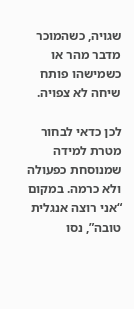שגויה, כשהמוכר מדבר מהר או כשמישהו פותח שיחה לא צפויה.

לכן כדאי לבחור מטרת למידה שמנוסחת כפעולה ולא כרמה. במקום “אני רוצה אנגלית טובה”, נסו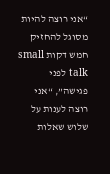“אני רוצה להיות מסוגל להחזיק חמש דקות small talk לפני פגישה”, “אני רוצה לענות על שלוש שאלות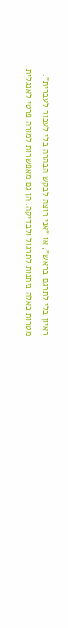ראיון בלי לתרגם בראש”, או “אני רוצה לבקש הבהרה בלי לעבור לעברית”. מטרות כאלה ניתנות לתרגול ולבדיקה. הן גם מאפשרות למורה פרטי לאנגלית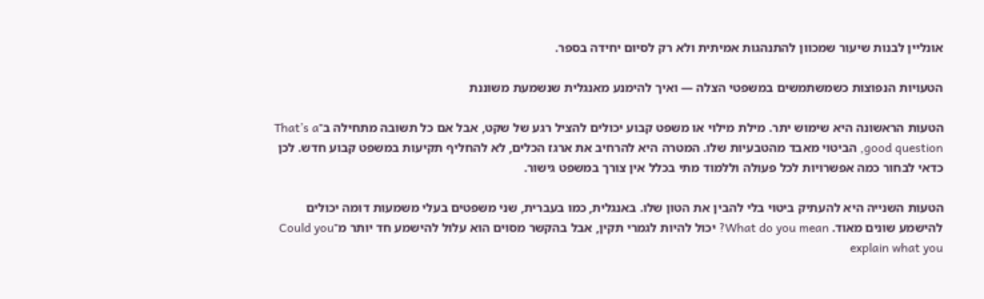אונליין לבנות שיעור שמכוון להתנהגות אמיתית ולא רק לסיום יחידה בספר.

הטעויות הנפוצות כשמשתמשים במשפטי הצלה — ואיך להימנע מאנגלית שנשמעת משוננת

הטעות הראשונה היא שימוש יתר. מילת מילוי או משפט קבוע יכולים להציל רגע של שקט, אבל אם כל תשובה מתחילה ב־That’s a good question, הביטוי מאבד מהטבעיות שלו. המטרה היא להרחיב את ארגז הכלים, לא להחליף תקיעות במשפט קבוע חדש. לכן כדאי לבחור כמה אפשרויות לכל פעולה וללמוד מתי בכלל אין צורך במשפט גישור.

הטעות השנייה היא להעתיק ביטוי בלי להבין את הטון שלו. באנגלית, כמו בעברית, שני משפטים בעלי משמעות דומה יכולים להישמע שונים מאוד. What do you mean? יכול להיות לגמרי תקין, אבל בהקשר מסוים הוא עלול להישמע חד יותר מ־Could you explain what you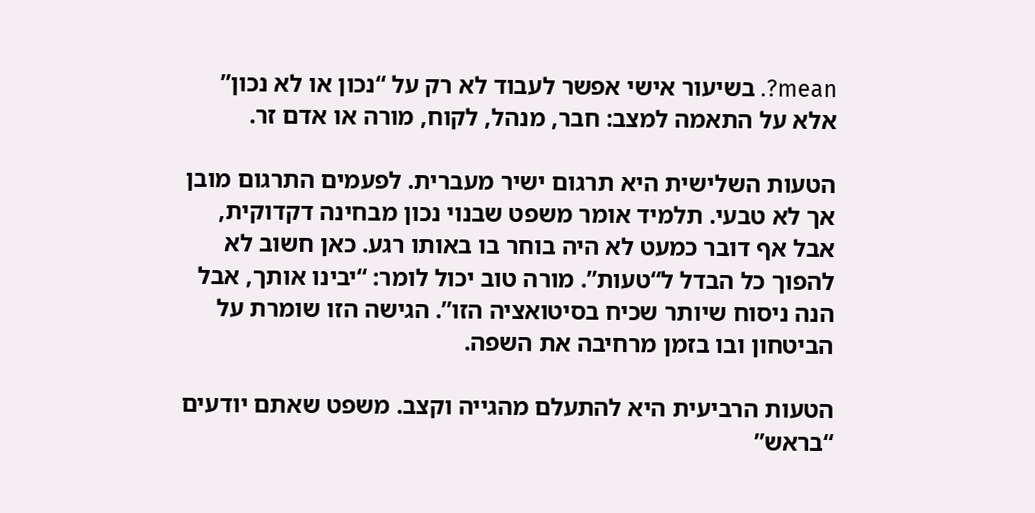mean?. בשיעור אישי אפשר לעבוד לא רק על “נכון או לא נכון” אלא על התאמה למצב: חבר, מנהל, לקוח, מורה או אדם זר.

הטעות השלישית היא תרגום ישיר מעברית. לפעמים התרגום מובן אך לא טבעי. תלמיד אומר משפט שבנוי נכון מבחינה דקדוקית, אבל אף דובר כמעט לא היה בוחר בו באותו רגע. כאן חשוב לא להפוך כל הבדל ל“טעות”. מורה טוב יכול לומר: “יבינו אותך, אבל הנה ניסוח שיותר שכיח בסיטואציה הזו”. הגישה הזו שומרת על הביטחון ובו בזמן מרחיבה את השפה.

הטעות הרביעית היא להתעלם מהגייה וקצב. משפט שאתם יודעים “בראש”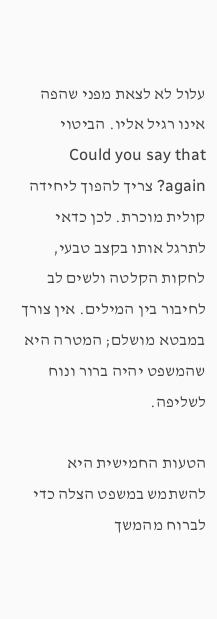עלול לא לצאת מפני שהפה אינו רגיל אליו. הביטוי Could you say that again? צריך להפוך ליחידה קולית מוכרת. לכן כדאי לתרגל אותו בקצב טבעי, לחקות הקלטה ולשים לב לחיבור בין המילים. אין צורך במבטא מושלם; המטרה היא שהמשפט יהיה ברור ונוח לשליפה.

הטעות החמישית היא להשתמש במשפט הצלה כדי לברוח מהמשך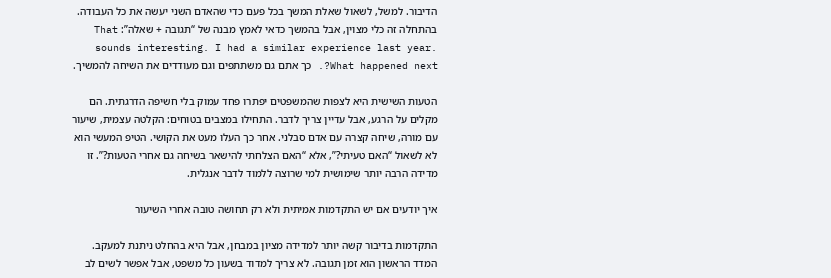הדיבור. למשל, לשאול שאלת המשך בכל פעם כדי שהאדם השני יעשה את כל העבודה. בהתחלה זה כלי מצוין, אבל בהמשך כדאי לאמץ מבנה של “תגובה + שאלה”: That sounds interesting. I had a similar experience last year. What happened next?. כך אתם גם משתתפים וגם מעודדים את השיחה להמשיך.

הטעות השישית היא לצפות שהמשפטים יפתרו פחד עמוק בלי חשיפה הדרגתית. הם מקלים על הרגע, אבל עדיין צריך לדבר. התחילו במצבים בטוחים: הקלטה עצמית, שיעור עם מורה, שיחה קצרה עם אדם סבלני. אחר כך העלו מעט את הקושי. הטיפ המעשי הוא לא לשאול “האם טעיתי?”, אלא “האם הצלחתי להישאר בשיחה גם אחרי הטעות?”. זו מדידה הרבה יותר שימושית למי שרוצה ללמוד לדבר אנגלית.

איך יודעים אם יש התקדמות אמיתית ולא רק תחושה טובה אחרי השיעור

התקדמות בדיבור קשה יותר למדידה מציון במבחן, אבל היא בהחלט ניתנת למעקב. המדד הראשון הוא זמן תגובה. לא צריך למדוד בשעון כל משפט, אבל אפשר לשים לב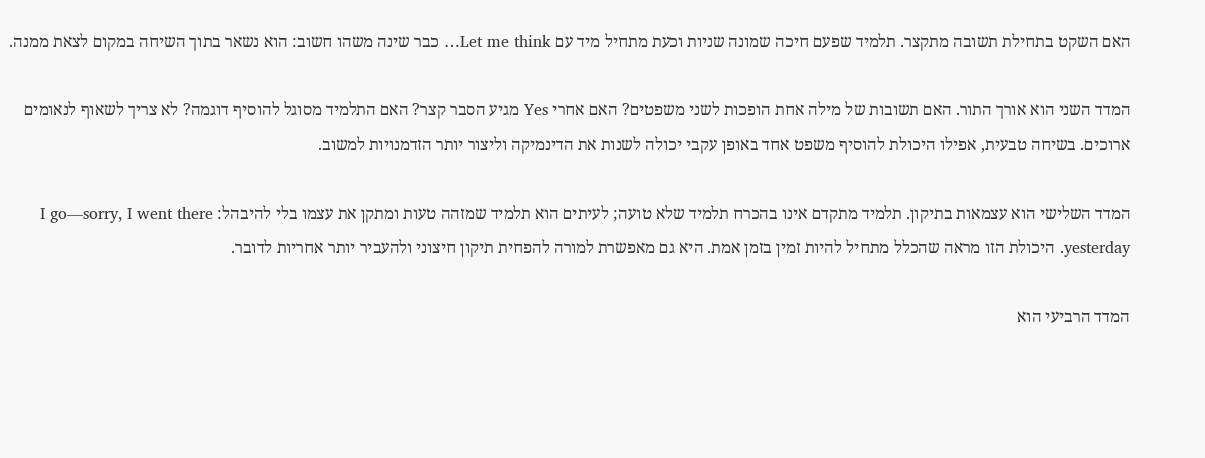האם השקט בתחילת תשובה מתקצר. תלמיד שפעם חיכה שמונה שניות וכעת מתחיל מיד עם Let me think… כבר שינה משהו חשוב: הוא נשאר בתוך השיחה במקום לצאת ממנה.

המדד השני הוא אורך התור. האם תשובות של מילה אחת הופכות לשני משפטים? האם אחרי Yes מגיע הסבר קצר? האם התלמיד מסוגל להוסיף דוגמה? לא צריך לשאוף לנאומים ארוכים. בשיחה טבעית, אפילו היכולת להוסיף משפט אחד באופן עקבי יכולה לשנות את הדינמיקה וליצור יותר הזדמנויות למשוב.

המדד השלישי הוא עצמאות בתיקון. תלמיד מתקדם אינו בהכרח תלמיד שלא טועה; לעיתים הוא תלמיד שמזהה טעות ומתקן את עצמו בלי להיבהל: I go—sorry, I went there yesterday. היכולת הזו מראה שהכלל מתחיל להיות זמין בזמן אמת. היא גם מאפשרת למורה להפחית תיקון חיצוני ולהעביר יותר אחריות לדובר.

המדד הרביעי הוא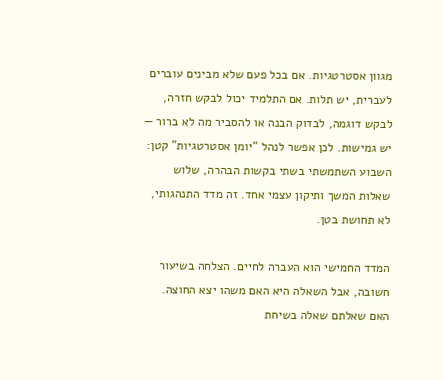מגוון אסטרטגיות. אם בכל פעם שלא מבינים עוברים לעברית, יש תלות. אם התלמיד יכול לבקש חזרה, לבקש דוגמה, לבדוק הבנה או להסביר מה לא ברור — יש גמישות. לכן אפשר לנהל “יומן אסטרטגיות” קטן: השבוע השתמשתי בשתי בקשות הבהרה, שלוש שאלות המשך ותיקון עצמי אחד. זה מדד התנהגותי, לא תחושת בטן.

המדד החמישי הוא העברה לחיים. הצלחה בשיעור חשובה, אבל השאלה היא האם משהו יצא החוצה. האם שאלתם שאלה בשיחת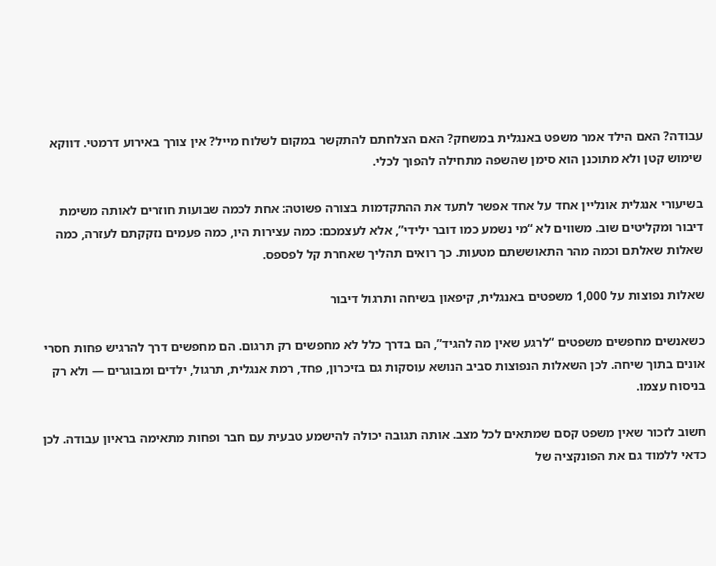עבודה? האם הילד אמר משפט באנגלית במשחק? האם הצלחתם להתקשר במקום לשלוח מייל? אין צורך באירוע דרמטי. דווקא שימוש קטן ולא מתוכנן הוא סימן שהשפה מתחילה להפוך לכלי.

בשיעורי אנגלית אונליין אחד על אחד אפשר לתעד את ההתקדמות בצורה פשוטה: אחת לכמה שבועות חוזרים לאותה משימת דיבור ומקליטים שוב. משווים לא “מי נשמע כמו דובר ילידי”, אלא לעצמכם: כמה עצירות היו, כמה פעמים נזקקתם לעזרה, כמה שאלות שאלתם וכמה מהר התאוששתם מטעות. כך רואים תהליך שאחרת קל לפספס.

שאלות נפוצות על 1,000 משפטים באנגלית, קיפאון בשיחה ותרגול דיבור

כשאנשים מחפשים משפטים “לרגע שאין מה להגיד”, הם בדרך כלל לא מחפשים רק תרגום. הם מחפשים דרך להרגיש פחות חסרי אונים בתוך שיחה. לכן השאלות הנפוצות סביב הנושא עוסקות גם בזיכרון, פחד, רמת אנגלית, תרגול, ילדים ומבוגרים — ולא רק בניסוח עצמו.

חשוב לזכור שאין משפט קסם שמתאים לכל מצב. אותה תגובה יכולה להישמע טבעית עם חבר ופחות מתאימה בראיון עבודה. לכן כדאי ללמוד גם את הפונקציה של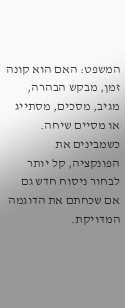המשפט: האם הוא קונה זמן, מבקש הבהרה, מגיב, מסכים, מסתייג או מסיים שיחה. כשמבינים את הפונקציה, קל יותר לבחור ניסוח חדש גם אם שכחתם את הדוגמה המדויקת.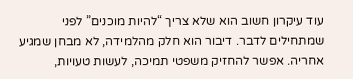עוד עיקרון חשוב הוא שלא צריך “להיות מוכנים” לפני שמתחילים לדבר. דיבור הוא חלק מהלמידה, לא מבחן שמגיע אחריה. אפשר להחזיק משפטי תמיכה, לעשות טעויות,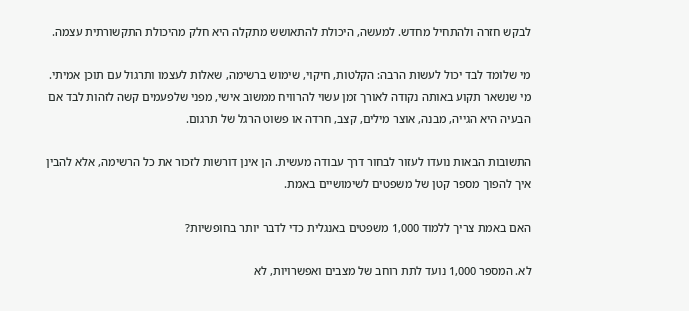לבקש חזרה ולהתחיל מחדש. למעשה, היכולת להתאושש מתקלה היא חלק מהיכולת התקשורתית עצמה.

מי שלומד לבד יכול לעשות הרבה: הקלטות, חיקוי, שימוש ברשימה, שאלות לעצמו ותרגול עם תוכן אמיתי. מי שנשאר תקוע באותה נקודה לאורך זמן עשוי להרוויח ממשוב אישי, מפני שלפעמים קשה לזהות לבד אם הבעיה היא הגייה, מבנה, אוצר מילים, קצב, חרדה או פשוט הרגל של תרגום.

התשובות הבאות נועדו לעזור לבחור דרך עבודה מעשית. הן אינן דורשות לזכור את כל הרשימה, אלא להבין איך להפוך מספר קטן של משפטים לשימושיים באמת.

האם באמת צריך ללמוד 1,000 משפטים באנגלית כדי לדבר יותר בחופשיות?

לא. המספר 1,000 נועד לתת רוחב של מצבים ואפשרויות, לא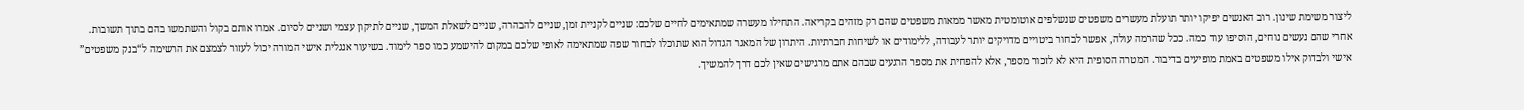ליצור משימת שינון. רוב האנשים יפיקו יותר תועלת מעשרים משפטים שנשלפים אוטומטית מאשר ממאות משפטים שהם רק מזהים בקריאה. התחילו מעשרה שמתאימים לחיים שלכם: שניים לקניית זמן, שניים להבהרה, שניים לשאלת המשך, שניים לתיקון עצמי ושניים לסיום. אמרו אותם בקול והשתמשו בהם בתוך תשובות. אחרי שהם נעשים נוחים, הוסיפו עוד כמה. ככל שהרמה עולה, אפשר לבחור ביטויים מדויקים יותר לעבודה, ללימודים או לשיחות חברתיות. היתרון של המאגר הגדול הוא שתוכלו לבחור שפה שמתאימה לאופי שלכם במקום להישמע כמו ספר לימוד. בשיעור אנגלית אישי המורה יכול לעזור לצמצם את הרשימה ל“בנק משפטים” אישי ולבדוק אילו משפטים באמת מופיעים בדיבור. המטרה הסופית היא לא לזכור מספר, אלא להפחית את מספר הרגעים שבהם אתם מרגישים שאין לכם דרך להמשיך.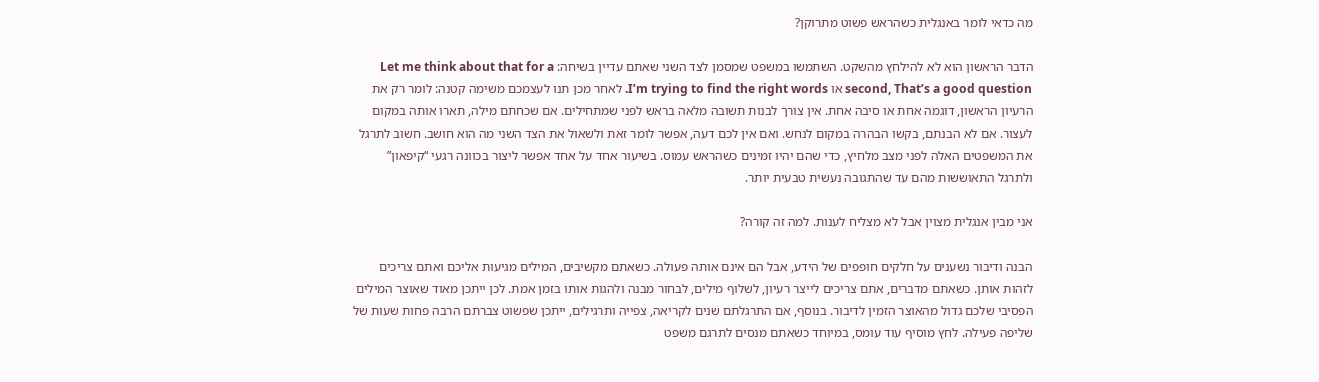מה כדאי לומר באנגלית כשהראש פשוט מתרוקן?

הדבר הראשון הוא לא להילחץ מהשקט. השתמשו במשפט שמסמן לצד השני שאתם עדיין בשיחה: Let me think about that for a second, That’s a good question או I’m trying to find the right words. לאחר מכן תנו לעצמכם משימה קטנה: לומר רק את הרעיון הראשון, דוגמה אחת או סיבה אחת. אין צורך לבנות תשובה מלאה בראש לפני שמתחילים. אם שכחתם מילה, תארו אותה במקום לעצור. אם לא הבנתם, בקשו הבהרה במקום לנחש. ואם אין לכם דעה, אפשר לומר זאת ולשאול את הצד השני מה הוא חושב. חשוב לתרגל את המשפטים האלה לפני מצב מלחיץ, כדי שהם יהיו זמינים כשהראש עמוס. בשיעור אחד על אחד אפשר ליצור בכוונה רגעי “קיפאון” ולתרגל התאוששות מהם עד שהתגובה נעשית טבעית יותר.

אני מבין אנגלית מצוין אבל לא מצליח לענות. למה זה קורה?

הבנה ודיבור נשענים על חלקים חופפים של הידע, אבל הם אינם אותה פעולה. כשאתם מקשיבים, המילים מגיעות אליכם ואתם צריכים לזהות אותן. כשאתם מדברים, אתם צריכים לייצר רעיון, לשלוף מילים, לבחור מבנה ולהגות אותו בזמן אמת. לכן ייתכן מאוד שאוצר המילים הפסיבי שלכם גדול מהאוצר הזמין לדיבור. בנוסף, אם התרגלתם שנים לקריאה, צפייה ותרגילים, ייתכן שפשוט צברתם הרבה פחות שעות של שליפה פעילה. לחץ מוסיף עוד עומס, במיוחד כשאתם מנסים לתרגם משפט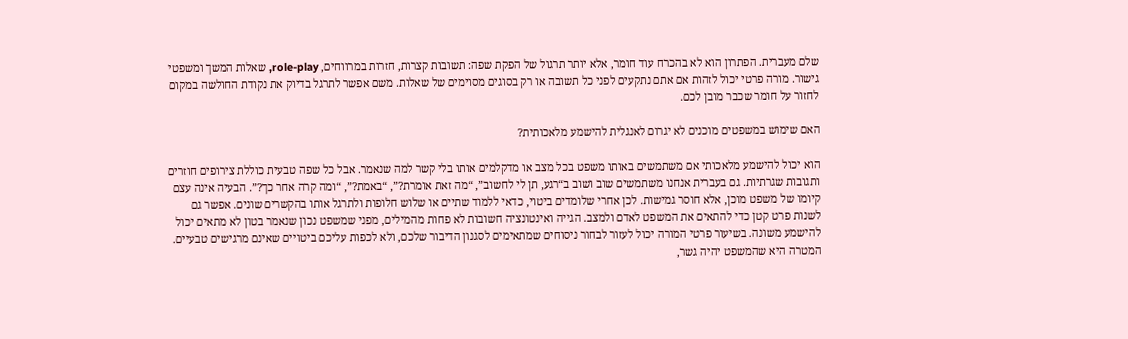שלם מעברית. הפתרון הוא לא בהכרח עוד חומר, אלא יותר תרגול של הפקת שפה: תשובות קצרות, חזרות במרווחים, role-play, שאלות המשך ומשפטי גישור. מורה פרטי יכול לזהות אם אתם נתקעים לפני כל תשובה או רק בסוגים מסוימים של שאלות. משם אפשר לתרגל בדיוק את נקודת החולשה במקום לחזור על חומר שכבר מובן לכם.

האם שימוש במשפטים מוכנים לא יגרום לאנגלית להישמע מלאכותית?

הוא יכול להישמע מלאכותי אם משתמשים באותו משפט בכל מצב או מדקלמים אותו בלי קשר למה שנאמר. אבל כל שפה טבעית כוללת צירופים חוזרים ותגובות שגרתיות. גם בעברית אנחנו משתמשים שוב ושוב ב“רגע, תן לי לחשוב”, “מה זאת אומרת?”, “באמת?”, “ומה קרה אחר כך?”. הבעיה אינה עצם קיומו של משפט מוכן, אלא חוסר גמישות. לכן אחרי שלומדים ביטוי, כדאי ללמוד שתיים או שלוש חלופות ולתרגל אותו בהקשרים שונים. אפשר גם לשנות פרט קטן כדי להתאים את המשפט לאדם ולמצב. הגייה ואינטונציה חשובות לא פחות מהמילים, מפני שמשפט נכון שנאמר בטון לא מתאים יכול להישמע משונה. בשיעור פרטי המורה יכול לעזור לבחור ניסוחים שמתאימים לסגנון הדיבור שלכם, ולא לכפות עליכם ביטויים שאינם מרגישים טבעיים. המטרה היא שהמשפט יהיה גשר,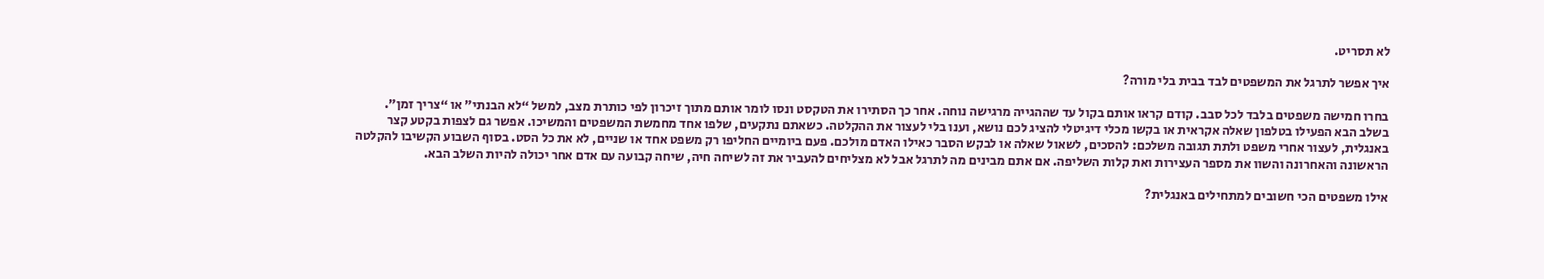לא תסריט.

איך אפשר לתרגל את המשפטים לבד בבית בלי מורה?

בחרו חמישה משפטים בלבד לכל סבב. קודם קראו אותם בקול עד שההגייה מרגישה נוחה. אחר כך הסתירו את הטקסט ונסו לומר אותם מתוך זיכרון לפי כותרת מצב, למשל “לא הבנתי” או “צריך זמן”. בשלב הבא הפעילו בטלפון שאלה אקראית או בקשו מכלי דיגיטלי להציג לכם נושא, וענו בלי לעצור את ההקלטה. כשאתם נתקעים, שלפו אחד מחמשת המשפטים והמשיכו. אפשר גם לצפות בקטע קצר באנגלית, לעצור אחרי משפט ולתת תגובה משלכם: להסכים, לשאול שאלה או לבקש הסבר כאילו האדם מולכם. פעם ביומיים החליפו רק משפט אחד או שניים, לא את כל הסט. בסוף השבוע הקשיבו להקלטה הראשונה והאחרונה והשוו את מספר העצירות ואת קלות השליפה. אם אתם מבינים מה לתרגל אבל לא מצליחים להעביר את זה לשיחה חיה, שיחה קבועה עם אדם אחר יכולה להיות השלב הבא.

אילו משפטים הכי חשובים למתחילים באנגלית?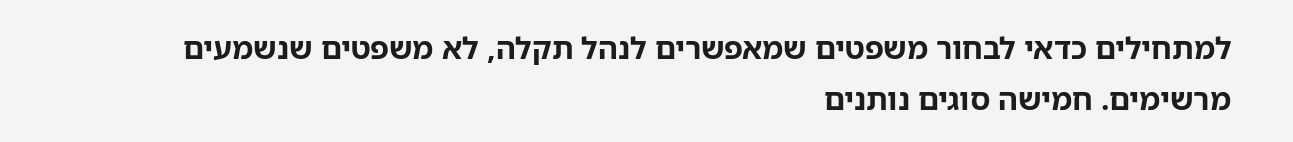למתחילים כדאי לבחור משפטים שמאפשרים לנהל תקלה, לא משפטים שנשמעים מרשימים. חמישה סוגים נותנים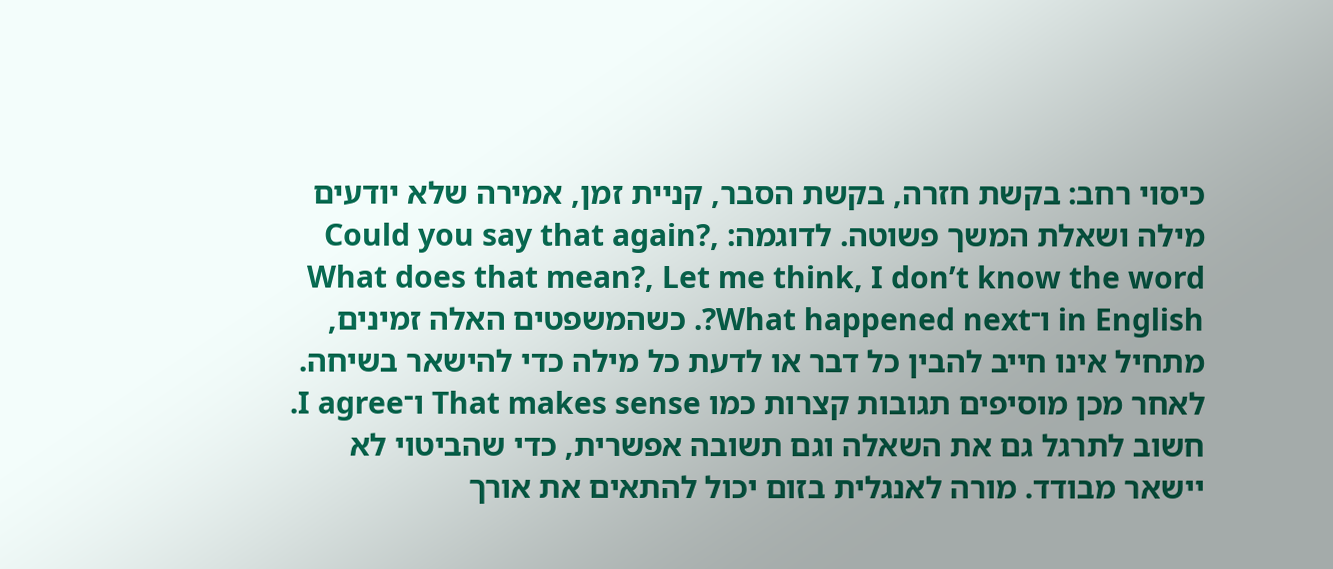כיסוי רחב: בקשת חזרה, בקשת הסבר, קניית זמן, אמירה שלא יודעים מילה ושאלת המשך פשוטה. לדוגמה: Could you say that again?, What does that mean?, Let me think, I don’t know the word in English ו־What happened next?. כשהמשפטים האלה זמינים, מתחיל אינו חייב להבין כל דבר או לדעת כל מילה כדי להישאר בשיחה. לאחר מכן מוסיפים תגובות קצרות כמו That makes sense ו־I agree. חשוב לתרגל גם את השאלה וגם תשובה אפשרית, כדי שהביטוי לא יישאר מבודד. מורה לאנגלית בזום יכול להתאים את אורך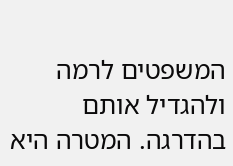המשפטים לרמה ולהגדיל אותם בהדרגה. המטרה היא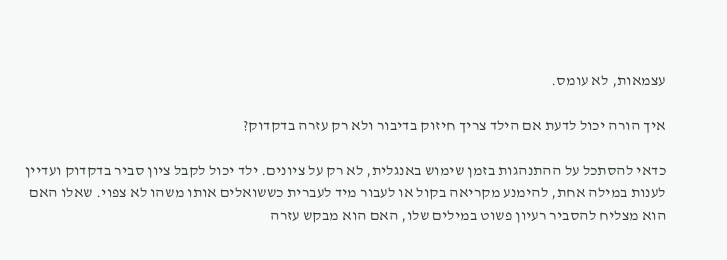עצמאות, לא עומס.

איך הורה יכול לדעת אם הילד צריך חיזוק בדיבור ולא רק עזרה בדקדוק?

כדאי להסתכל על ההתנהגות בזמן שימוש באנגלית, לא רק על ציונים. ילד יכול לקבל ציון סביר בדקדוק ועדיין לענות במילה אחת, להימנע מקריאה בקול או לעבור מיד לעברית כששואלים אותו משהו לא צפוי. שאלו האם הוא מצליח להסביר רעיון פשוט במילים שלו, האם הוא מבקש עזרה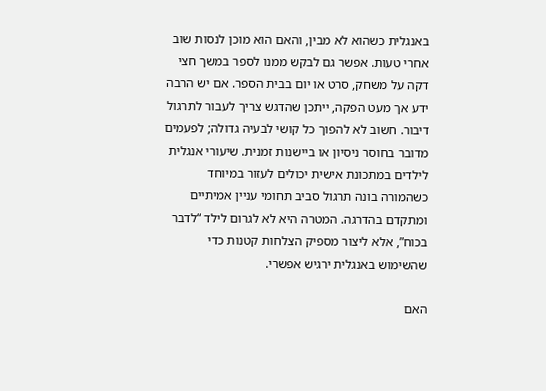באנגלית כשהוא לא מבין, והאם הוא מוכן לנסות שוב אחרי טעות. אפשר גם לבקש ממנו לספר במשך חצי דקה על משחק, סרט או יום בבית הספר. אם יש הרבה ידע אך מעט הפקה, ייתכן שהדגש צריך לעבור לתרגול דיבור. חשוב לא להפוך כל קושי לבעיה גדולה; לפעמים מדובר בחוסר ניסיון או ביישנות זמנית. שיעורי אנגלית לילדים במתכונת אישית יכולים לעזור במיוחד כשהמורה בונה תרגול סביב תחומי עניין אמיתיים ומתקדם בהדרגה. המטרה היא לא לגרום לילד “לדבר בכוח”, אלא ליצור מספיק הצלחות קטנות כדי שהשימוש באנגלית ירגיש אפשרי.

האם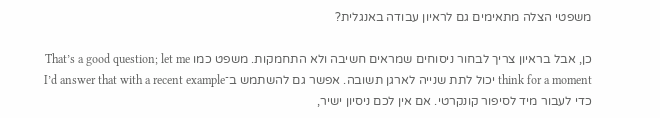משפטי הצלה מתאימים גם לראיון עבודה באנגלית?

כן, אבל בראיון צריך לבחור ניסוחים שמראים חשיבה ולא התחמקות. משפט כמו That’s a good question; let me think for a moment יכול לתת שנייה לארגן תשובה. אפשר גם להשתמש ב־I’d answer that with a recent example כדי לעבור מיד לסיפור קונקרטי. אם אין לכם ניסיון ישיר,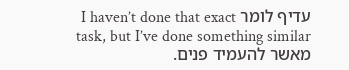עדיף לומר I haven’t done that exact task, but I’ve done something similar מאשר להעמיד פנים.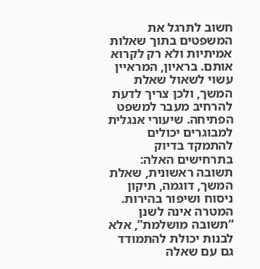חשוב לתרגל את המשפטים בתוך שאלות אמיתיות ולא רק לקרוא אותם. בראיון, המראיין עשוי לשאול שאלת המשך, ולכן צריך לדעת להרחיב מעבר למשפט הפתיחה. שיעורי אנגלית למבוגרים יכולים להתמקד בדיוק בתרחישים האלה: תשובה ראשונית, שאלת המשך, דוגמה, תיקון ניסוח ושיפור בהירות. המטרה אינה לשנן “תשובה מושלמת”, אלא לבנות יכולת להתמודד גם עם שאלה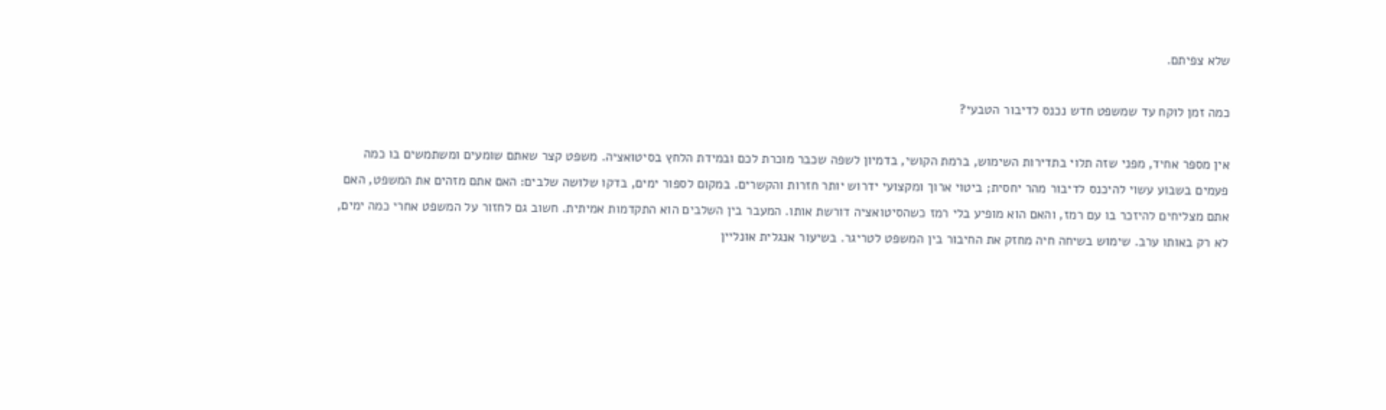שלא צפיתם.

כמה זמן לוקח עד שמשפט חדש נכנס לדיבור הטבעי?

אין מספר אחיד, מפני שזה תלוי בתדירות השימוש, ברמת הקושי, בדמיון לשפה שכבר מוכרת לכם ובמידת הלחץ בסיטואציה. משפט קצר שאתם שומעים ומשתמשים בו כמה פעמים בשבוע עשוי להיכנס לדיבור מהר יחסית; ביטוי ארוך ומקצועי ידרוש יותר חזרות והקשרים. במקום לספור ימים, בדקו שלושה שלבים: האם אתם מזהים את המשפט, האם אתם מצליחים להיזכר בו עם רמז, והאם הוא מופיע בלי רמז כשהסיטואציה דורשת אותו. המעבר בין השלבים הוא התקדמות אמיתית. חשוב גם לחזור על המשפט אחרי כמה ימים, לא רק באותו ערב. שימוש בשיחה חיה מחזק את החיבור בין המשפט לטריגר. בשיעור אנגלית אונליין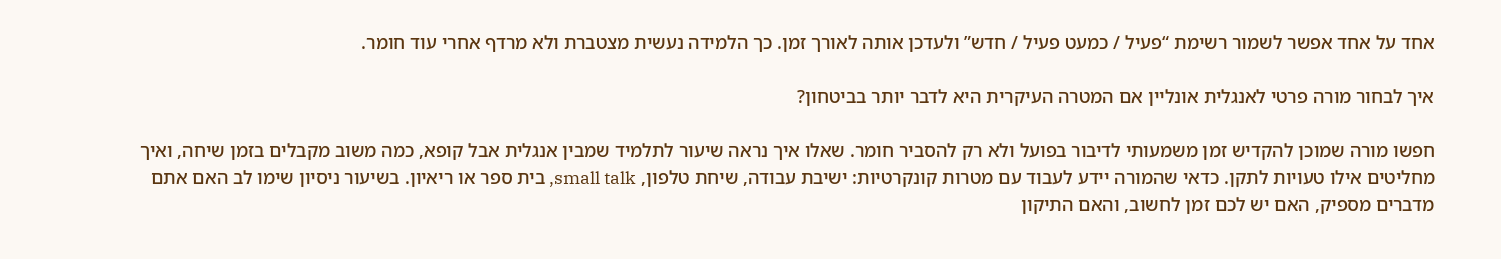אחד על אחד אפשר לשמור רשימת “פעיל / כמעט פעיל / חדש” ולעדכן אותה לאורך זמן. כך הלמידה נעשית מצטברת ולא מרדף אחרי עוד חומר.

איך לבחור מורה פרטי לאנגלית אונליין אם המטרה העיקרית היא לדבר יותר בביטחון?

חפשו מורה שמוכן להקדיש זמן משמעותי לדיבור בפועל ולא רק להסביר חומר. שאלו איך נראה שיעור לתלמיד שמבין אנגלית אבל קופא, כמה משוב מקבלים בזמן שיחה, ואיך מחליטים אילו טעויות לתקן. כדאי שהמורה יידע לעבוד עם מטרות קונקרטיות: ישיבת עבודה, שיחת טלפון, small talk, בית ספר או ריאיון. בשיעור ניסיון שימו לב האם אתם מדברים מספיק, האם יש לכם זמן לחשוב, והאם התיקון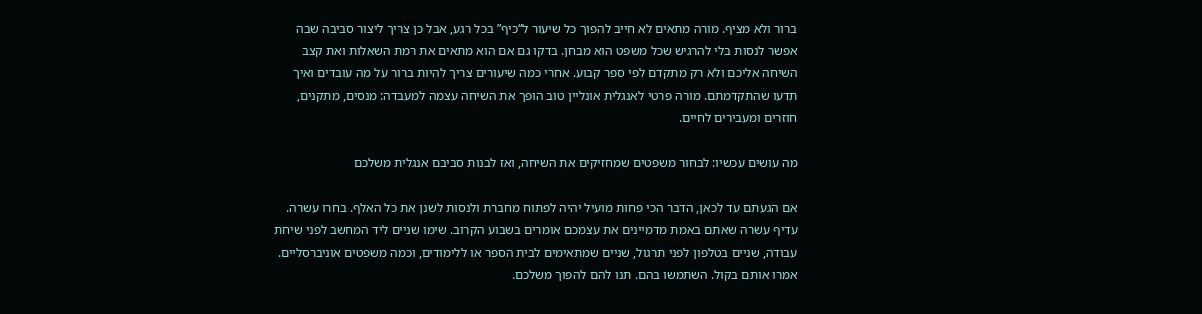ברור ולא מציף. מורה מתאים לא חייב להפוך כל שיעור ל“כיף” בכל רגע, אבל כן צריך ליצור סביבה שבה אפשר לנסות בלי להרגיש שכל משפט הוא מבחן. בדקו גם אם הוא מתאים את רמת השאלות ואת קצב השיחה אליכם ולא רק מתקדם לפי ספר קבוע. אחרי כמה שיעורים צריך להיות ברור על מה עובדים ואיך תדעו שהתקדמתם. מורה פרטי לאנגלית אונליין טוב הופך את השיחה עצמה למעבדה: מנסים, מתקנים, חוזרים ומעבירים לחיים.

מה עושים עכשיו: לבחור משפטים שמחזיקים את השיחה, ואז לבנות סביבם אנגלית משלכם

אם הגעתם עד לכאן, הדבר הכי פחות מועיל יהיה לפתוח מחברת ולנסות לשנן את כל האלף. בחרו עשרה. עדיף עשרה שאתם באמת מדמיינים את עצמכם אומרים בשבוע הקרוב. שימו שניים ליד המחשב לפני שיחת עבודה, שניים בטלפון לפני תרגול, שניים שמתאימים לבית הספר או ללימודים, וכמה משפטים אוניברסליים. אמרו אותם בקול. השתמשו בהם. תנו להם להפוך משלכם.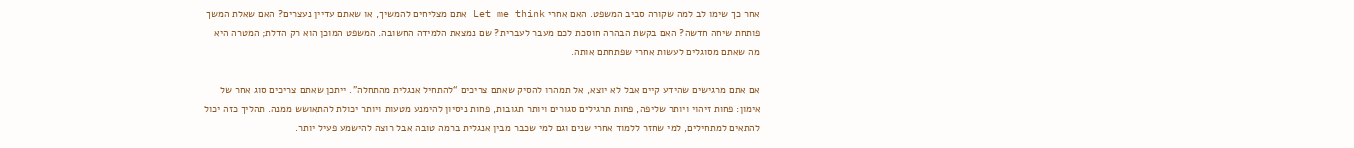אחר כך שימו לב למה שקורה סביב המשפט. האם אחרי Let me think אתם מצליחים להמשיך, או שאתם עדיין נעצרים? האם שאלת המשך פותחת שיחה חדשה? האם בקשת הבהרה חוסכת לכם מעבר לעברית? שם נמצאת הלמידה החשובה. המשפט המוכן הוא רק הדלת; המטרה היא מה שאתם מסוגלים לעשות אחרי שפתחתם אותה.

אם אתם מרגישים שהידע קיים אבל לא יוצא, אל תמהרו להסיק שאתם צריכים “להתחיל אנגלית מהתחלה”. ייתכן שאתם צריכים סוג אחר של אימון: פחות זיהוי ויותר שליפה, פחות תרגילים סגורים ויותר תגובות, פחות ניסיון להימנע מטעות ויותר יכולת להתאושש ממנה. תהליך כזה יכול להתאים למתחילים, למי שחזר ללמוד אחרי שנים וגם למי שכבר מבין אנגלית ברמה טובה אבל רוצה להישמע פעיל יותר.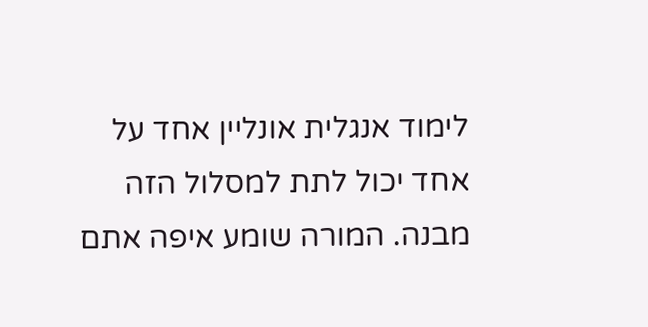לימוד אנגלית אונליין אחד על אחד יכול לתת למסלול הזה מבנה. המורה שומע איפה אתם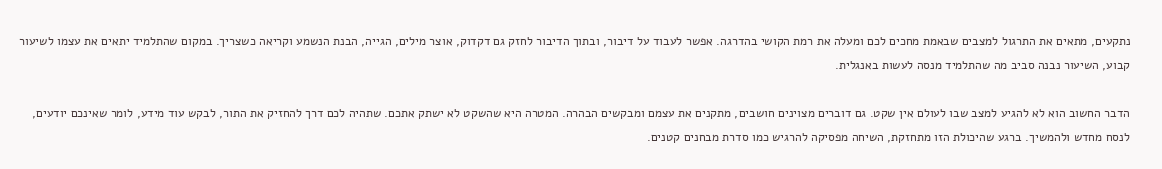נתקעים, מתאים את התרגול למצבים שבאמת מחכים לכם ומעלה את רמת הקושי בהדרגה. אפשר לעבוד על דיבור, ובתוך הדיבור לחזק גם דקדוק, אוצר מילים, הגייה, הבנת הנשמע וקריאה כשצריך. במקום שהתלמיד יתאים את עצמו לשיעור קבוע, השיעור נבנה סביב מה שהתלמיד מנסה לעשות באנגלית.

הדבר החשוב הוא לא להגיע למצב שבו לעולם אין שקט. גם דוברים מצוינים חושבים, מתקנים את עצמם ומבקשים הבהרה. המטרה היא שהשקט לא ישתק אתכם. שתהיה לכם דרך להחזיק את התור, לבקש עוד מידע, לומר שאינכם יודעים, לנסח מחדש ולהמשיך. ברגע שהיכולת הזו מתחזקת, השיחה מפסיקה להרגיש כמו סדרת מבחנים קטנים.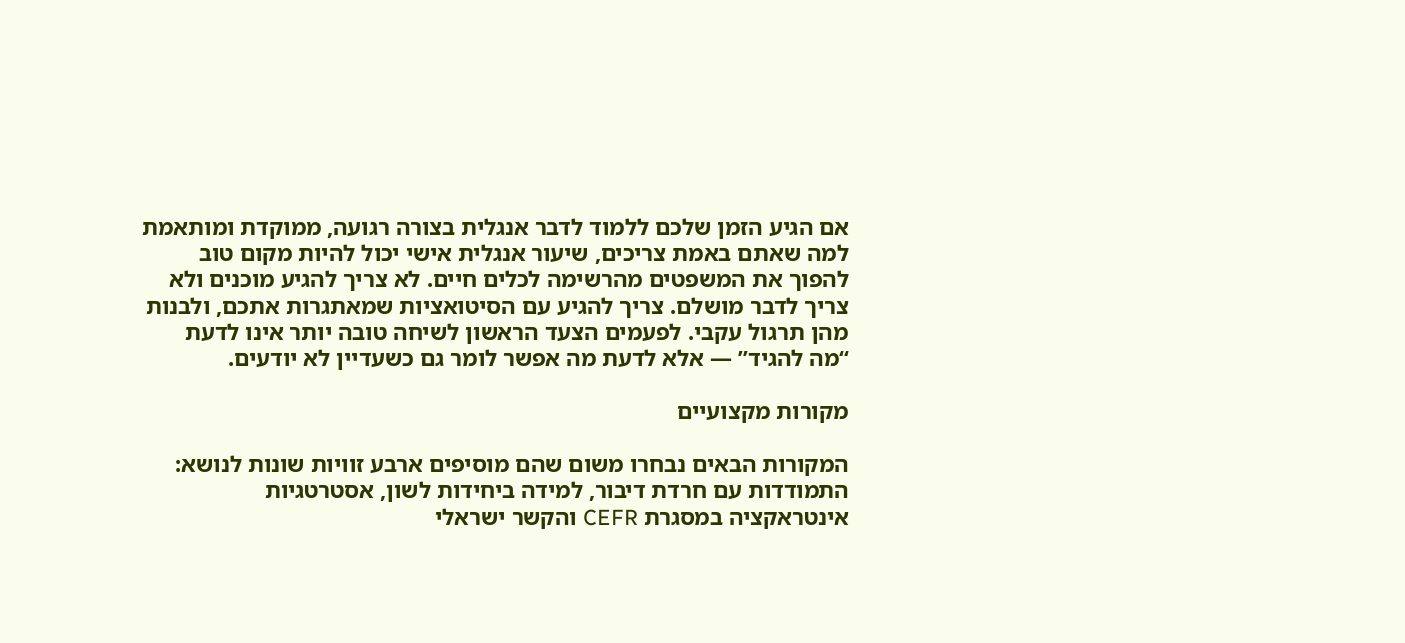אם הגיע הזמן שלכם ללמוד לדבר אנגלית בצורה רגועה, ממוקדת ומותאמת למה שאתם באמת צריכים, שיעור אנגלית אישי יכול להיות מקום טוב להפוך את המשפטים מהרשימה לכלים חיים. לא צריך להגיע מוכנים ולא צריך לדבר מושלם. צריך להגיע עם הסיטואציות שמאתגרות אתכם, ולבנות מהן תרגול עקבי. לפעמים הצעד הראשון לשיחה טובה יותר אינו לדעת “מה להגיד” — אלא לדעת מה אפשר לומר גם כשעדיין לא יודעים.

מקורות מקצועיים

המקורות הבאים נבחרו משום שהם מוסיפים ארבע זוויות שונות לנושא: התמודדות עם חרדת דיבור, למידה ביחידות לשון, אסטרטגיות אינטראקציה במסגרת CEFR והקשר ישראלי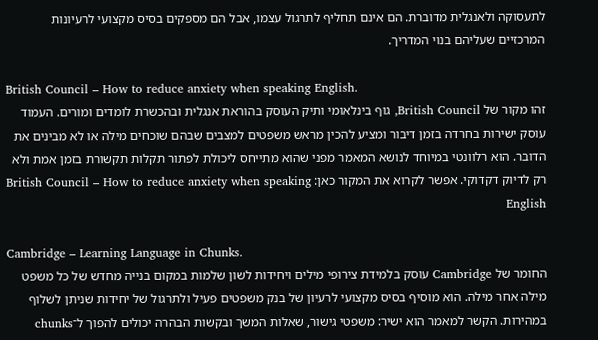לתעסוקה ולאנגלית מדוברת. הם אינם תחליף לתרגול עצמו, אבל הם מספקים בסיס מקצועי לרעיונות המרכזיים שעליהם בנוי המדריך.

British Council – How to reduce anxiety when speaking English.
זהו מקור של British Council, גוף בינלאומי ותיק העוסק בהוראת אנגלית ובהכשרת לומדים ומורים. העמוד עוסק ישירות בחרדה בזמן דיבור ומציע להכין מראש משפטים למצבים שבהם שוכחים מילה או לא מבינים את הדובר. הוא רלוונטי במיוחד לנושא המאמר מפני שהוא מתייחס ליכולת לפתור תקלות תקשורת בזמן אמת ולא רק לדיוק דקדוקי. אפשר לקרוא את המקור כאן: British Council – How to reduce anxiety when speaking English

Cambridge – Learning Language in Chunks.
החומר של Cambridge עוסק בלמידת צירופי מילים ויחידות לשון שלמות במקום בנייה מחדש של כל משפט מילה אחר מילה. הוא מוסיף בסיס מקצועי לרעיון של בנק משפטים פעיל ולתרגול של יחידות שניתן לשלוף במהירות. הקשר למאמר הוא ישיר: משפטי גישור, שאלות המשך ובקשות הבהרה יכולים להפוך ל־chunks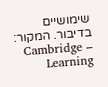שימושיים בדיבור. המקור: Cambridge – Learning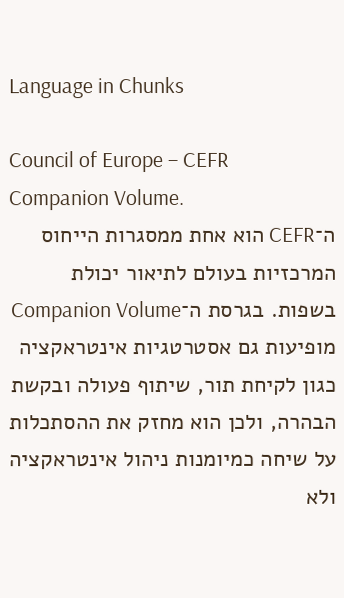Language in Chunks

Council of Europe – CEFR Companion Volume.
ה־CEFR הוא אחת ממסגרות הייחוס המרכזיות בעולם לתיאור יכולת בשפות. בגרסת ה־Companion Volume מופיעות גם אסטרטגיות אינטראקציה כגון לקיחת תור, שיתוף פעולה ובקשת הבהרה, ולכן הוא מחזק את ההסתכלות על שיחה כמיומנות ניהול אינטראקציה ולא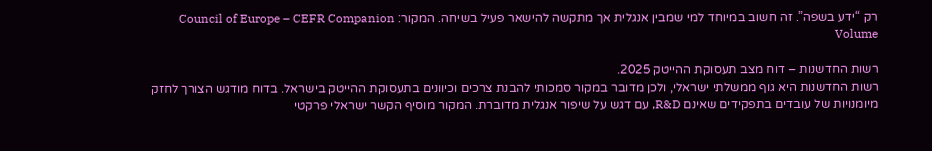רק “ידע בשפה”. זה חשוב במיוחד למי שמבין אנגלית אך מתקשה להישאר פעיל בשיחה. המקור: Council of Europe – CEFR Companion Volume

רשות החדשנות – דוח מצב תעסוקת ההייטק 2025.
רשות החדשנות היא גוף ממשלתי ישראלי, ולכן מדובר במקור סמכותי להבנת צרכים וכיוונים בתעסוקת ההייטק בישראל. בדוח מודגש הצורך לחזק מיומנויות של עובדים בתפקידים שאינם R&D, עם דגש על שיפור אנגלית מדוברת. המקור מוסיף הקשר ישראלי פרקטי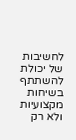לחשיבות של יכולת להשתתף בשיחות מקצועיות ולא רק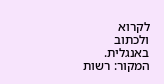לקרוא ולכתוב באנגלית. המקור: רשות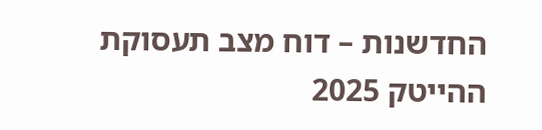החדשנות – דוח מצב תעסוקת ההייטק 2025